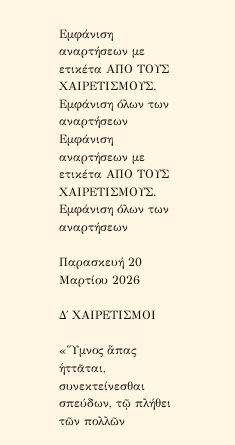Εμφάνιση αναρτήσεων με ετικέτα ΑΠΟ ΤΟΥΣ ΧΑΙΡΕΤΙΣΜΟΥΣ. Εμφάνιση όλων των αναρτήσεων
Εμφάνιση αναρτήσεων με ετικέτα ΑΠΟ ΤΟΥΣ ΧΑΙΡΕΤΙΣΜΟΥΣ. Εμφάνιση όλων των αναρτήσεων

Παρασκευή 20 Μαρτίου 2026

Δ΄ ΧΑΙΡΕΤΙΣΜΟΙ

«Ὕμνος ἅπας ἡττᾶται, συνεκτείνεσθαι σπεύδων, τῷ πλήθει τῶν πολλῶν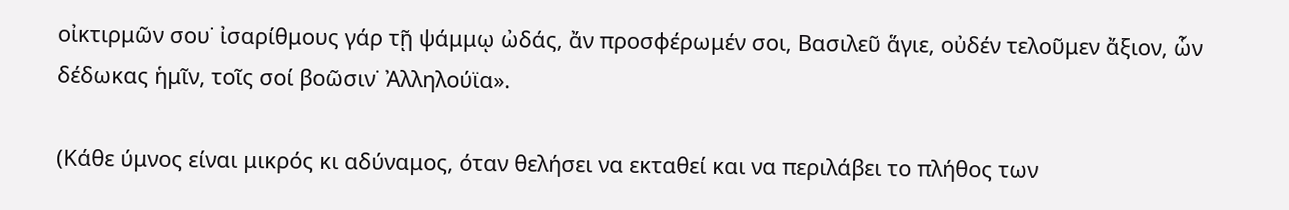οἰκτιρμῶν σου˙ ἰσαρίθμους γάρ τῇ ψάμμῳ ὠδάς, ἄν προσφέρωμέν σοι, Βασιλεῦ ἅγιε, οὐδέν τελοῦμεν ἄξιον, ὧν δέδωκας ἡμῖν, τοῖς σοί βοῶσιν˙ Ἀλληλούϊα».

(Κάθε ύμνος είναι μικρός κι αδύναμος, όταν θελήσει να εκταθεί και να περιλάβει το πλήθος των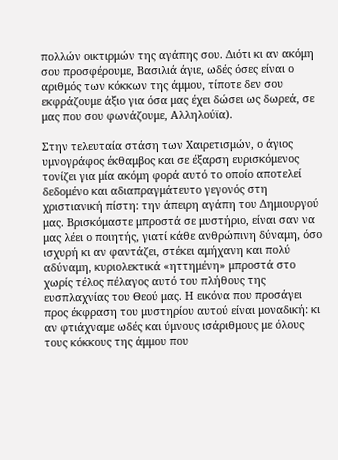πολλών οικτιρμών της αγάπης σου. Διότι κι αν ακόμη σου προσφέρουμε, Βασιλιά άγιε, ωδές όσες είναι ο αριθμός των κόκκων της άμμου, τίποτε δεν σου εκφράζουμε άξιο για όσα μας έχει δώσει ως δωρεά, σε μας που σου φωνάζουμε, Αλληλούϊα).

Στην τελευταία στάση των Χαιρετισμών, ο άγιος υμνογράφος έκθαμβος και σε έξαρση ευρισκόμενος τονίζει για μία ακόμη φορά αυτό το οποίο αποτελεί δεδομένο και αδιαπραγμάτευτο γεγονός στη χριστιανική πίστη: την άπειρη αγάπη του Δημιουργού μας. Βρισκόμαστε μπροστά σε μυστήριο, είναι σαν να μας λέει ο ποιητής, γιατί κάθε ανθρώπινη δύναμη, όσο ισχυρή κι αν φαντάζει, στέκει αμήχανη και πολύ αδύναμη, κυριολεκτικά «ηττημένη» μπροστά στο χωρίς τέλος πέλαγος αυτό του πλήθους της ευσπλαχνίας του Θεού μας. Η εικόνα που προσάγει προς έκφραση του μυστηρίου αυτού είναι μοναδική: κι αν φτιάχναμε ωδές και ύμνους ισάριθμους με όλους τους κόκκους της άμμου που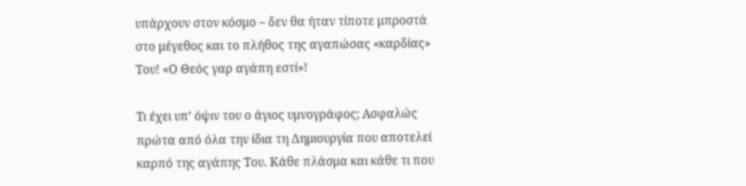υπάρχουν στον κόσμο – δεν θα ήταν τίποτε μπροστά στο μέγεθος και το πλήθος της αγαπώσας «καρδίας» Του! «Ο Θεός γαρ αγάπη εστί»!

Τι έχει υπ’ όψιν του ο άγιος υμνογράφος; Ασφαλώς πρώτα από όλα την ίδια τη Δημιουργία που αποτελεί καρπό της αγάπης Του. Κάθε πλάσμα και κάθε τι που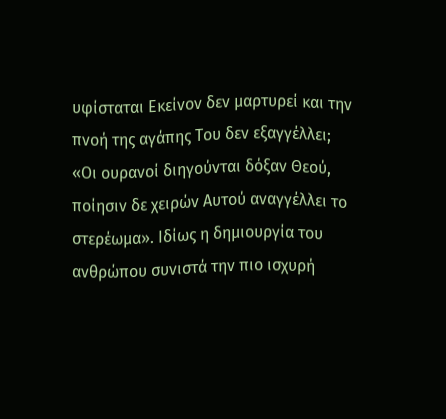υφίσταται Εκείνον δεν μαρτυρεί και την πνοή της αγάπης Του δεν εξαγγέλλει; «Οι ουρανοί διηγούνται δόξαν Θεού, ποίησιν δε χειρών Αυτού αναγγέλλει το στερέωμα». Ιδίως η δημιουργία του ανθρώπου συνιστά την πιο ισχυρή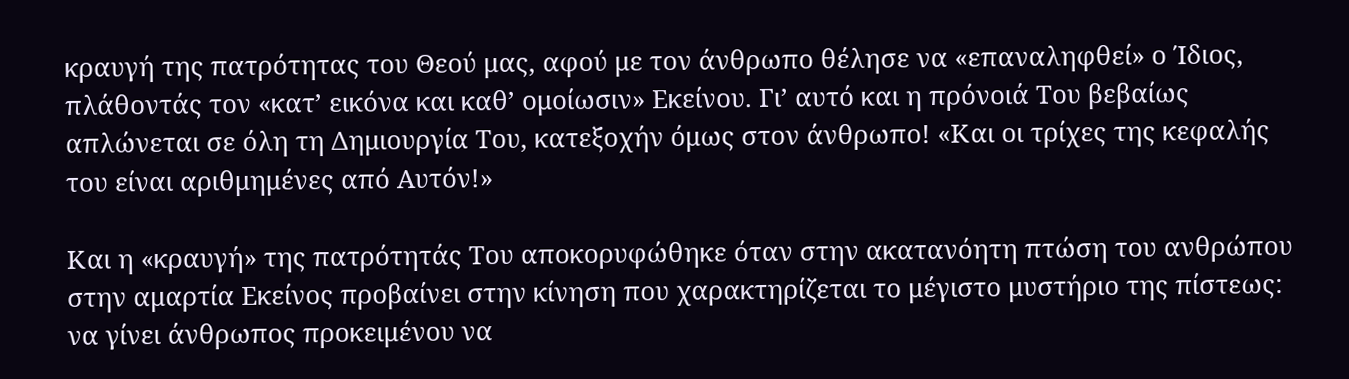κραυγή της πατρότητας του Θεού μας, αφού με τον άνθρωπο θέλησε να «επαναληφθεί» ο Ίδιος, πλάθοντάς τον «κατ’ εικόνα και καθ’ ομοίωσιν» Εκείνου. Γι’ αυτό και η πρόνοιά Του βεβαίως απλώνεται σε όλη τη Δημιουργία Του, κατεξοχήν όμως στον άνθρωπο! «Και οι τρίχες της κεφαλής του είναι αριθμημένες από Αυτόν!»

Και η «κραυγή» της πατρότητάς Του αποκορυφώθηκε όταν στην ακατανόητη πτώση του ανθρώπου στην αμαρτία Εκείνος προβαίνει στην κίνηση που χαρακτηρίζεται το μέγιστο μυστήριο της πίστεως: να γίνει άνθρωπος προκειμένου να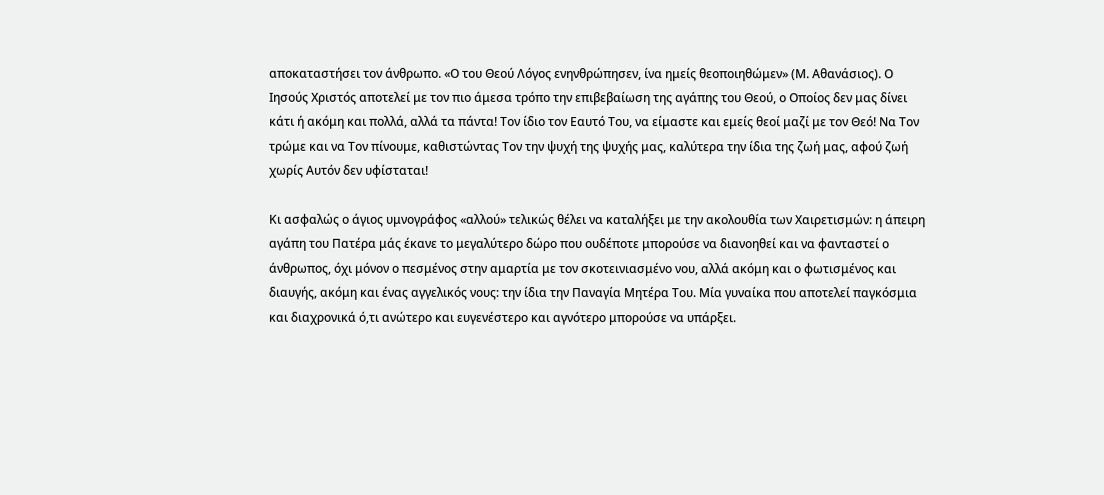αποκαταστήσει τον άνθρωπο. «Ο του Θεού Λόγος ενηνθρώπησεν, ίνα ημείς θεοποιηθώμεν» (Μ. Αθανάσιος). Ο Ιησούς Χριστός αποτελεί με τον πιο άμεσα τρόπο την επιβεβαίωση της αγάπης του Θεού, ο Οποίος δεν μας δίνει κάτι ή ακόμη και πολλά, αλλά τα πάντα! Τον ίδιο τον Εαυτό Του, να είμαστε και εμείς θεοί μαζί με τον Θεό! Να Τον τρώμε και να Τον πίνουμε, καθιστώντας Τον την ψυχή της ψυχής μας, καλύτερα την ίδια της ζωή μας, αφού ζωή χωρίς Αυτόν δεν υφίσταται!

Κι ασφαλώς ο άγιος υμνογράφος «αλλού» τελικώς θέλει να καταλήξει με την ακολουθία των Χαιρετισμών: η άπειρη αγάπη του Πατέρα μάς έκανε το μεγαλύτερο δώρο που ουδέποτε μπορούσε να διανοηθεί και να φανταστεί ο άνθρωπος, όχι μόνον ο πεσμένος στην αμαρτία με τον σκοτεινιασμένο νου, αλλά ακόμη και ο φωτισμένος και διαυγής, ακόμη και ένας αγγελικός νους: την ίδια την Παναγία Μητέρα Του. Μία γυναίκα που αποτελεί παγκόσμια και διαχρονικά ό,τι ανώτερο και ευγενέστερο και αγνότερο μπορούσε να υπάρξει.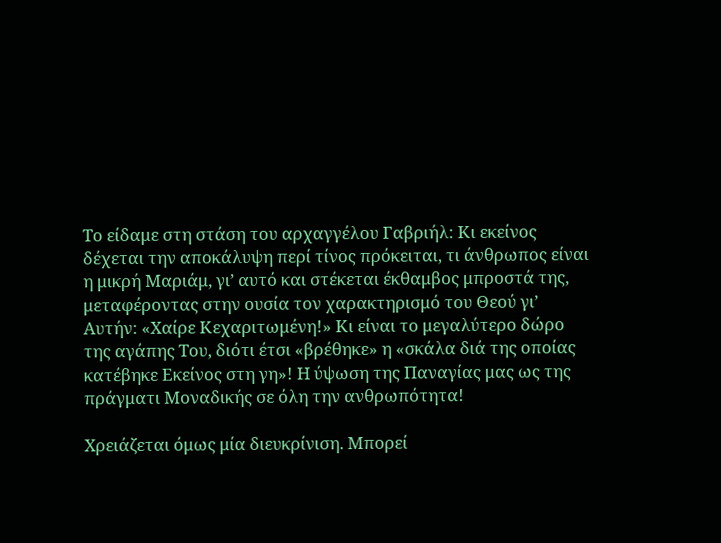Το είδαμε στη στάση του αρχαγγέλου Γαβριήλ: Κι εκείνος δέχεται την αποκάλυψη περί τίνος πρόκειται, τι άνθρωπος είναι η μικρή Μαριάμ, γι’ αυτό και στέκεται έκθαμβος μπροστά της, μεταφέροντας στην ουσία τον χαρακτηρισμό του Θεού γι’ Αυτήν: «Χαίρε Κεχαριτωμένη!» Κι είναι το μεγαλύτερο δώρο της αγάπης Του, διότι έτσι «βρέθηκε» η «σκάλα διά της οποίας κατέβηκε Εκείνος στη γη»! Η ύψωση της Παναγίας μας ως της πράγματι Μοναδικής σε όλη την ανθρωπότητα!

Χρειάζεται όμως μία διευκρίνιση. Μπορεί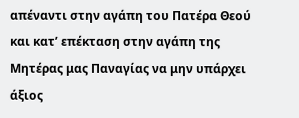απέναντι στην αγάπη του Πατέρα Θεού και κατ’ επέκταση στην αγάπη της Μητέρας μας Παναγίας να μην υπάρχει άξιος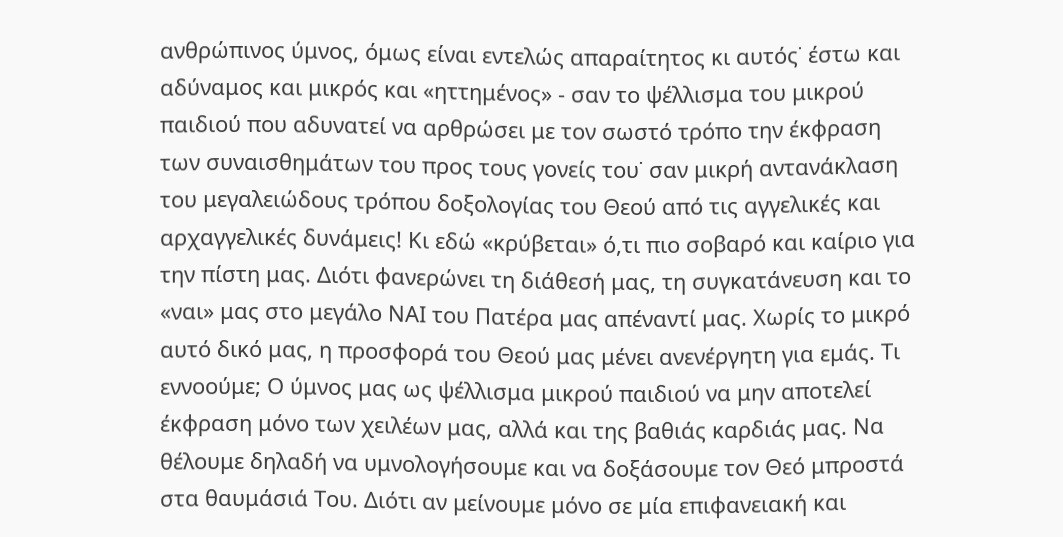ανθρώπινος ύμνος, όμως είναι εντελώς απαραίτητος κι αυτός˙ έστω και αδύναμος και μικρός και «ηττημένος» - σαν το ψέλλισμα του μικρού παιδιού που αδυνατεί να αρθρώσει με τον σωστό τρόπο την έκφραση των συναισθημάτων του προς τους γονείς του˙ σαν μικρή αντανάκλαση του μεγαλειώδους τρόπου δοξολογίας του Θεού από τις αγγελικές και αρχαγγελικές δυνάμεις! Κι εδώ «κρύβεται» ό,τι πιο σοβαρό και καίριο για την πίστη μας. Διότι φανερώνει τη διάθεσή μας, τη συγκατάνευση και το «ναι» μας στο μεγάλο ΝΑΙ του Πατέρα μας απέναντί μας. Χωρίς το μικρό αυτό δικό μας, η προσφορά του Θεού μας μένει ανενέργητη για εμάς. Τι εννοούμε; Ο ύμνος μας ως ψέλλισμα μικρού παιδιού να μην αποτελεί έκφραση μόνο των χειλέων μας, αλλά και της βαθιάς καρδιάς μας. Να θέλουμε δηλαδή να υμνολογήσουμε και να δοξάσουμε τον Θεό μπροστά στα θαυμάσιά Του. Διότι αν μείνουμε μόνο σε μία επιφανειακή και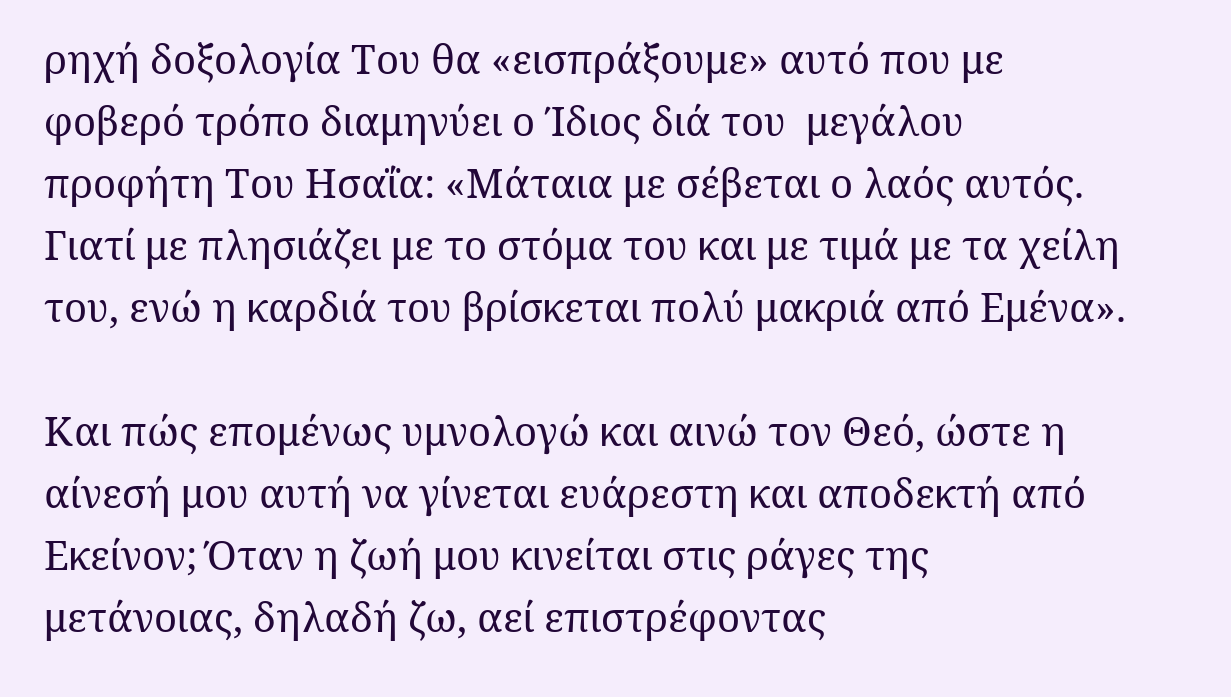ρηχή δοξολογία Του θα «εισπράξουμε» αυτό που με φοβερό τρόπο διαμηνύει ο Ίδιος διά του  μεγάλου προφήτη Του Ησαΐα: «Μάταια με σέβεται ο λαός αυτός. Γιατί με πλησιάζει με το στόμα του και με τιμά με τα χείλη του, ενώ η καρδιά του βρίσκεται πολύ μακριά από Εμένα».

Και πώς επομένως υμνολογώ και αινώ τον Θεό, ώστε η αίνεσή μου αυτή να γίνεται ευάρεστη και αποδεκτή από Εκείνον; Όταν η ζωή μου κινείται στις ράγες της μετάνοιας, δηλαδή ζω, αεί επιστρέφοντας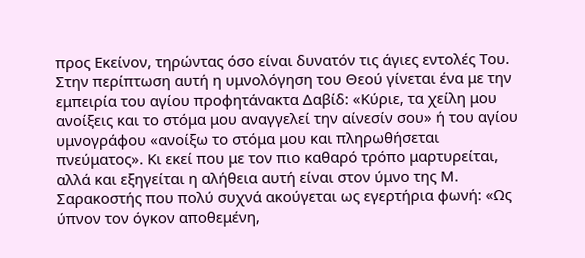προς Εκείνον, τηρώντας όσο είναι δυνατόν τις άγιες εντολές Του. Στην περίπτωση αυτή η υμνολόγηση του Θεού γίνεται ένα με την εμπειρία του αγίου προφητάνακτα Δαβίδ: «Κύριε, τα χείλη μου ανοίξεις και το στόμα μου αναγγελεί την αίνεσίν σου» ή του αγίου υμνογράφου «ανοίξω το στόμα μου και πληρωθήσεται πνεύματος». Κι εκεί που με τον πιο καθαρό τρόπο μαρτυρείται, αλλά και εξηγείται η αλήθεια αυτή είναι στον ύμνο της Μ. Σαρακοστής που πολύ συχνά ακούγεται ως εγερτήρια φωνή: «Ως ύπνον τον όγκον αποθεμένη,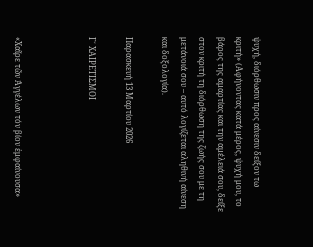ψυχή, διόρθωσιν προς αίνεσιν δείξον τω κριτή» (Αφήνοντας κατά μέρος, ψυχή μου, το βάρος της αμαρτίας και την αμέλειά σου, δείξε στον κριτή τη διόρθωση της ζωής σου με τη μετάνοιά σου – αυτό λογίζεται αληθινή αίνεση και δοξολογία).

Παρασκευή 13 Μαρτίου 2026

Γ΄ ΧΑΙΡΕΤΙΣΜΟΙ



«Χαῖρε τῶν Ἀγγέλων τόν βίον ἐμφαίνουσα»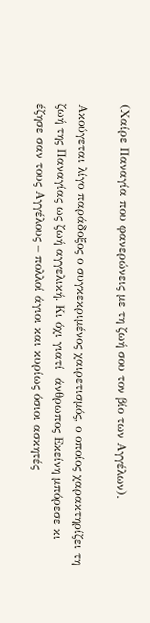(Χαίρε Παναγία που φανερώνεις με τη ζωή σου τον βίο των Αγγέλων).

Ακούγεται λίγο παράδοξος ο συγκεκριμένος χαιρετισμός, ο οποίος χαρακτηρίζει τη ζωή της Παναγίας ως ζωή αγγελική. Κι όχι γιατί  άνθρωπος Εκείνη μπόρεσε κι έζησε σαν τους Αγγέλους – πολλοί άγιοι και κυρίως όσιοι ασκητές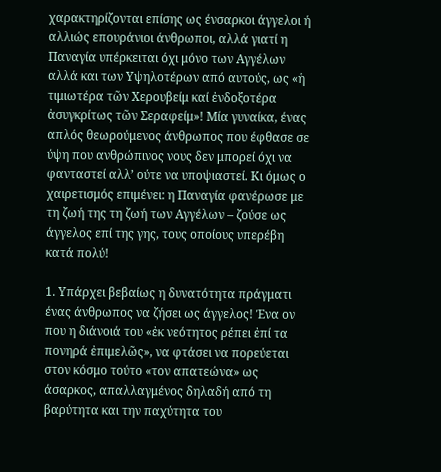χαρακτηρίζονται επίσης ως ένσαρκοι άγγελοι ή αλλιώς επουράνιοι άνθρωποι, αλλά γιατί η Παναγία υπέρκειται όχι μόνο των Αγγέλων αλλά και των Υψηλοτέρων από αυτούς, ως «ἡ τιμιωτέρα τῶν Χερουβείμ καί ἐνδοξοτέρα ἀσυγκρίτως τῶν Σεραφείμ»! Μία γυναίκα, ένας απλός θεωρούμενος άνθρωπος που έφθασε σε ύψη που ανθρώπινος νους δεν μπορεί όχι να φανταστεί αλλ’ ούτε να υποψιαστεί. Κι όμως ο χαιρετισμός επιμένει: η Παναγία φανέρωσε με τη ζωή της τη ζωή των Αγγέλων – ζούσε ως άγγελος επί της γης, τους οποίους υπερέβη κατά πολύ!

1. Υπάρχει βεβαίως η δυνατότητα πράγματι ένας άνθρωπος να ζήσει ως άγγελος! Ένα ον που η διάνοιά του «ἐκ νεότητος ρέπει ἐπί τα πονηρά ἐπιμελῶς», να φτάσει να πορεύεται στον κόσμο τούτο «τον απατεώνα» ως άσαρκος, απαλλαγμένος δηλαδή από τη βαρύτητα και την παχύτητα του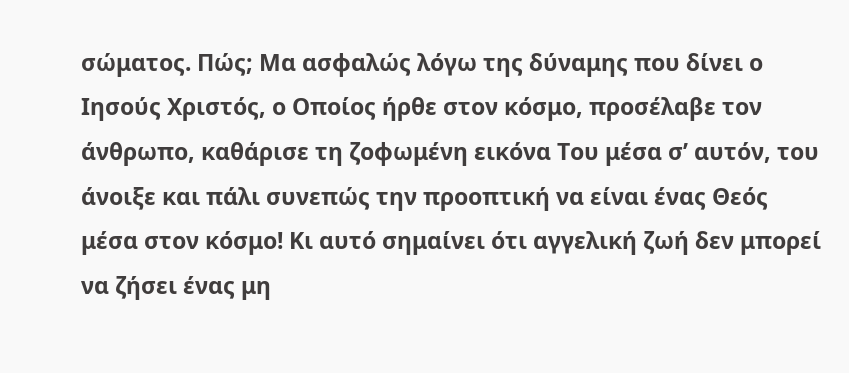σώματος. Πώς; Μα ασφαλώς λόγω της δύναμης που δίνει ο Ιησούς Χριστός, ο Οποίος ήρθε στον κόσμο, προσέλαβε τον άνθρωπο, καθάρισε τη ζοφωμένη εικόνα Του μέσα σ’ αυτόν, του άνοιξε και πάλι συνεπώς την προοπτική να είναι ένας Θεός μέσα στον κόσμο! Κι αυτό σημαίνει ότι αγγελική ζωή δεν μπορεί να ζήσει ένας μη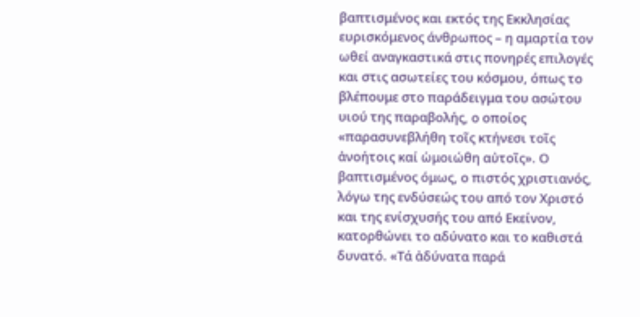βαπτισμένος και εκτός της Εκκλησίας ευρισκόμενος άνθρωπος – η αμαρτία τον ωθεί αναγκαστικά στις πονηρές επιλογές και στις ασωτείες του κόσμου, όπως το βλέπουμε στο παράδειγμα του ασώτου υιού της παραβολής, ο οποίος «παρασυνεβλήθη τοῖς κτήνεσι τοῖς ἀνοήτοις καί ὡμοιώθη αὐτοῖς». Ο βαπτισμένος όμως, ο πιστός χριστιανός, λόγω της ενδύσεώς του από τον Χριστό και της ενίσχυσής του από Εκείνον, κατορθώνει το αδύνατο και το καθιστά δυνατό. «Τά ἀδύνατα παρά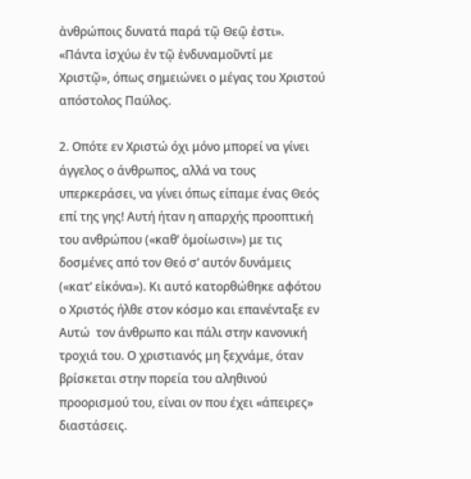ἀνθρώποις δυνατά παρά τῷ Θεῷ ἐστι». «Πάντα ἰσχύω ἐν τῷ ἐνδυναμοῦντί με Χριστῷ», όπως σημειώνει ο μέγας του Χριστού απόστολος Παύλος.

2. Οπότε εν Χριστώ όχι μόνο μπορεί να γίνει άγγελος ο άνθρωπος, αλλά να τους υπερκεράσει, να γίνει όπως είπαμε ένας Θεός επί της γης! Αυτή ήταν η απαρχής προοπτική του ανθρώπου («καθ’ ὁμοίωσιν») με τις δοσμένες από τον Θεό σ’ αυτόν δυνάμεις («κατ’ εἰκόνα»). Κι αυτό κατορθώθηκε αφότου ο Χριστός ήλθε στον κόσμο και επανένταξε εν Αυτώ  τον άνθρωπο και πάλι στην κανονική τροχιά του. Ο χριστιανός μη ξεχνάμε, όταν βρίσκεται στην πορεία του αληθινού προορισμού του, είναι ον που έχει «άπειρες» διαστάσεις.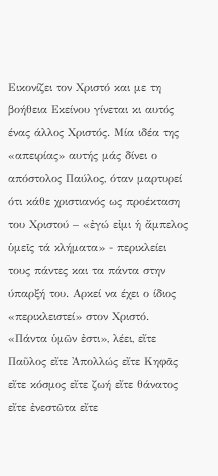Εικονίζει τον Χριστό και με τη βοήθεια Εκείνου γίνεται κι αυτός ένας άλλος Χριστός. Μία ιδέα της «απειρίας» αυτής μάς δίνει ο απόστολος Παύλος, όταν μαρτυρεί ότι κάθε χριστιανός ως προέκταση του Χριστού – «ἐγώ εἰμι ἡ ἄμπελος ὑμεῖς τά κλήματα» - περικλείει τους πάντες και τα πάντα στην ύπαρξή του. Αρκεί να έχει ο ίδιος «περικλειστεί» στον Χριστό. «Πάντα ὑμῶν ἐστι», λέει, εἴτε Παῦλος εἴτε Ἀπολλώς εἴτε Κηφᾶς εἴτε κόσμος εἴτε ζωή εἴτε θάνατος εἴτε ἐνεστῶτα εἴτε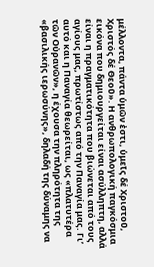μέλλοντα, πάντα ὑμῶν ἐστι, ὑμεῖς δέ Χριστοῦ, Χριστός δέ Θεοῦ». Η ανθρωπολογική παγκόσμια εικόνα που δημιουργείται είναι ασύλληπτη, αλλά είναι η πραγματικότητα που βιώνεται από τους αγίους μας, πρωτίστως από την Παναγία μας. Γι’ αυτό και η Παναγία θεωρείται, ως «πλατυτέρα τῶν Οὐρανῶν», η έχουσα την πληρότητα της «βασιλικής ιερωσύνης», δηλαδή της δύναμης να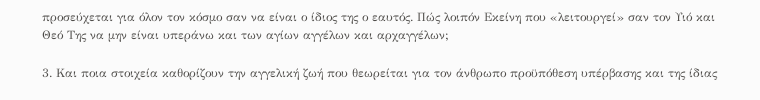προσεύχεται για όλον τον κόσμο σαν να είναι ο ίδιος της ο εαυτός. Πώς λοιπόν Εκείνη που «λειτουργεί» σαν τον Υιό και Θεό Της να μην είναι υπεράνω και των αγίων αγγέλων και αρχαγγέλων;

3. Και ποια στοιχεία καθορίζουν την αγγελική ζωή που θεωρείται για τον άνθρωπο προϋπόθεση υπέρβασης και της ίδιας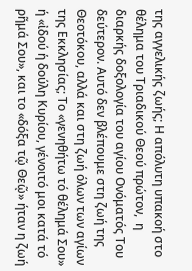της αγγελικής ζωής; Η απόλυτη υπακοή στο θέλημα του Τριαδικού Θεού πρώτον,  η διαρκής δοξολογία του αγίου Ονόματός Του δεύτερον. Αυτό δεν βλέπουμε στη ζωή της Θεοτόκου, αλλά και στη ζωή όλων των αγίων της Εκκλησίας; Το «γενηθήτω τό θέλημά Σου» ή «ἰδού ἡ δούλη Κυρίου, γένοιτό μοι κατά τό ρῆμά Σου», και το «δόξα τῷ Θεῷ» ήταν η ζωή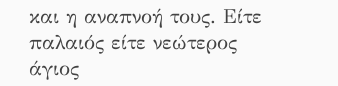και η αναπνοή τους. Είτε παλαιός είτε νεώτερος άγιος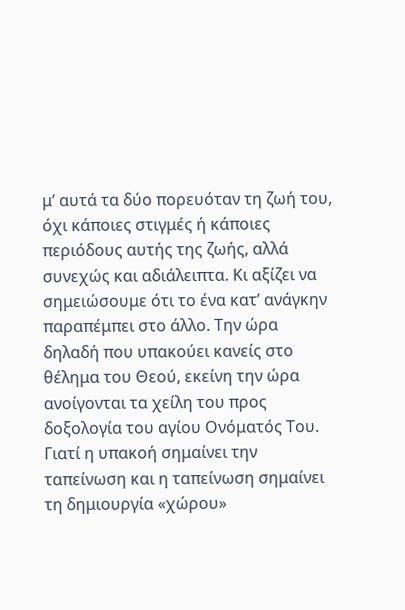μ’ αυτά τα δύο πορευόταν τη ζωή του, όχι κάποιες στιγμές ή κάποιες περιόδους αυτής της ζωής, αλλά συνεχώς και αδιάλειπτα. Κι αξίζει να σημειώσουμε ότι το ένα κατ’ ανάγκην παραπέμπει στο άλλο. Την ώρα δηλαδή που υπακούει κανείς στο θέλημα του Θεού, εκείνη την ώρα ανοίγονται τα χείλη του προς δοξολογία του αγίου Ονόματός Του. Γιατί η υπακοή σημαίνει την ταπείνωση και η ταπείνωση σημαίνει τη δημιουργία «χώρου»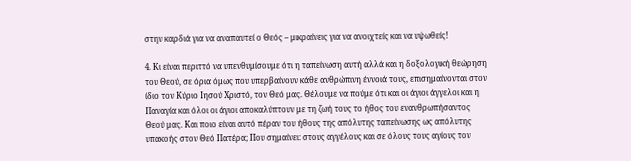στην καρδιά για να αναπαυτεί ο Θεός – μικραίνεις για να ανοιχτείς και να υψωθείς!

4. Κι είναι περιττό να υπενθυμίσουμε ότι η ταπείνωση αυτή αλλά και η δοξολογική θεώρηση του Θεού, σε όρια όμως που υπερβαίνουν κάθε ανθρώπινη έννοιά τους, επισημαίνονται στον ίδιο τον Κύριο Ιησού Χριστό, τον Θεό μας. Θέλουμε να πούμε ότι και οι άγιοι άγγελοι και η Παναγία και όλοι οι άγιοι αποκαλύπτουν με τη ζωή τους το ήθος του ενανθρωπήσαντος Θεού μας. Και ποιο είναι αυτό πέραν του ήθους της απόλυτης ταπείνωσης ως απόλυτης υπακοής στον Θεό Πατέρα; Που σημαίνει: στους αγγέλους και σε όλους τους αγίους τον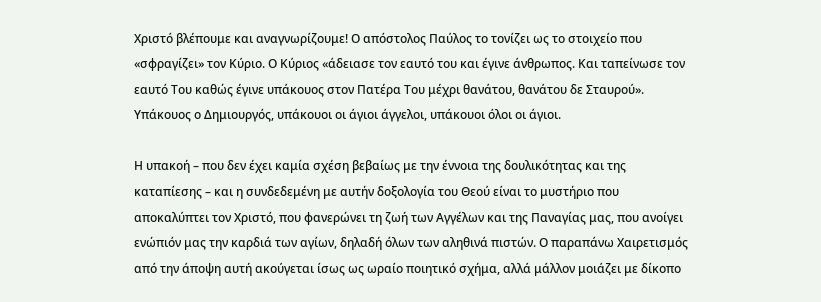Χριστό βλέπουμε και αναγνωρίζουμε! Ο απόστολος Παύλος το τονίζει ως το στοιχείο που «σφραγίζει» τον Κύριο. Ο Κύριος «άδειασε τον εαυτό του και έγινε άνθρωπος. Και ταπείνωσε τον εαυτό Του καθώς έγινε υπάκουος στον Πατέρα Του μέχρι θανάτου, θανάτου δε Σταυρού». Υπάκουος ο Δημιουργός, υπάκουοι οι άγιοι άγγελοι, υπάκουοι όλοι οι άγιοι.

Η υπακοή – που δεν έχει καμία σχέση βεβαίως με την έννοια της δουλικότητας και της καταπίεσης – και η συνδεδεμένη με αυτήν δοξολογία του Θεού είναι το μυστήριο που αποκαλύπτει τον Χριστό, που φανερώνει τη ζωή των Αγγέλων και της Παναγίας μας, που ανοίγει ενώπιόν μας την καρδιά των αγίων, δηλαδή όλων των αληθινά πιστών. Ο παραπάνω Χαιρετισμός από την άποψη αυτή ακούγεται ίσως ως ωραίο ποιητικό σχήμα, αλλά μάλλον μοιάζει με δίκοπο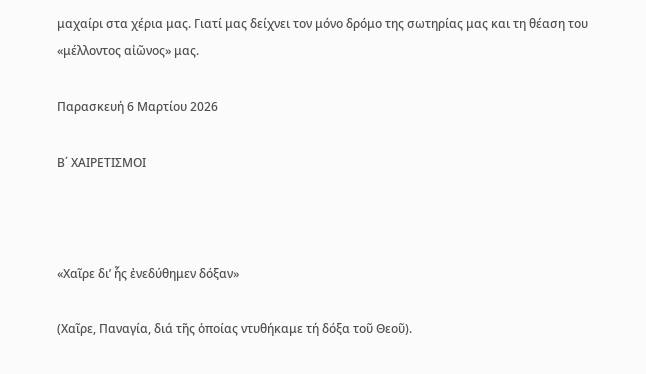μαχαίρι στα χέρια μας. Γιατί μας δείχνει τον μόνο δρόμο της σωτηρίας μας και τη θέαση του «μέλλοντος αἰῶνος» μας.

Παρασκευή 6 Μαρτίου 2026

Β΄ ΧΑΙΡΕΤΙΣΜΟΙ



«Χαῖρε δι’ ἧς ἐνεδύθημεν δόξαν»

(Χαῖρε, Παναγία, διά τῆς ὁποίας ντυθήκαμε τή δόξα τοῦ Θεοῦ).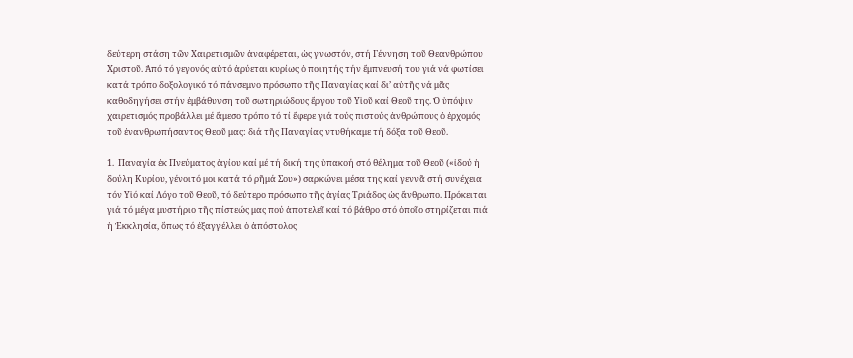δεύτερη στάση τῶν Χαιρετισμῶν ἀναφέρεται, ὡς γνωστόν, στή Γέννηση τοῦ Θεανθρώπου Χριστοῦ. Ἀπό τό γεγονός αὐτό ἀρύεται κυρίως ὁ ποιητής τήν ἔμπνευσή του γιά νά φωτίσει κατά τρόπο δοξολογικό τό πάνσεμνο πρόσωπο τῆς Παναγίας καί δι’ αὐτῆς νά μᾶς καθοδηγήσει στήν ἐμβάθυνση τοῦ σωτηριώδους ἔργου τοῦ Υἱοῦ καί Θεοῦ της. Ὁ ὑπόψιν χαιρετισμός προβάλλει μέ ἄμεσο τρόπο τό τί ἔφερε γιά τούς πιστούς ἀνθρώπους ὁ ἐρχομός τοῦ ἐνανθρωπήσαντος Θεοῦ μας: διά τῆς Παναγίας ντυθήκαμε τή δόξα τοῦ Θεοῦ.

1.  Παναγία ἐκ Πνεύματος ἁγίου καί μέ τή δική της ὑπακοή στό θέλημα τοῦ Θεοῦ («ἰδού ἡ δούλη Κυρίου, γένοιτό μοι κατά τό ρῆμά Σου») σαρκώνει μέσα της καί γεννᾶ στή συνέχεια τόν Υἱό καί Λόγο τοῦ Θεοῦ, τό δεύτερο πρόσωπο τῆς ἁγίας Τριάδος ὡς ἄνθρωπο. Πρόκειται γιά τό μέγα μυστήριο τῆς πίστεώς μας πού ἀποτελεῖ καί τό βάθρο στό ὁποῖο στηρίζεται πιά ἡ Ἐκκλησία, ὅπως τό ἐξαγγέλλει ὁ ἀπόστολος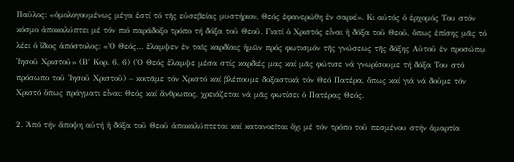Παῦλος: «ὁμολογουμένως μέγα ἐστί τό τῆς εὐσεβείας μυστήριον, Θεός ἐφανερώθη ἐν σαρκί». Κι αὐτός ὁ ἐρχομός Του στόν κόσμο ἀποκαλύπτει μέ τόν πιό παράδοξο τρόπο τή δόξα τοῦ Θεοῦ. Γιατί ὁ Χριστός εἶναι ἡ δόξα τοῦ Θεοῦ, ὅπως ἐπίσης μᾶς τό λέει ὁ ἴδιος ἀπόστολος: «Ὁ Θεός… ἔλαμψεν ἐν ταῖς καρδίαις ἡμῶν πρός φωτισμόν τῆς γνώσεως τῆς δόξης Αὐτοῦ ἐν προσώπῳ Ἰησοῦ Χριστοῦ» (Β΄ Κορ. 6, 6) (Ὁ Θεός ἔλαμψε μέσα στίς καρδιές μας καί μᾶς φώτισε νά γνωρίσουμε τή δόξα Του στό πρόσωπο τοῦ Ἰησοῦ Χριστοῦ) – κοιτᾶμε τόν Χριστό καί βλέπουμε δοξαστικά τόν Θεό Πατέρα, ὅπως καί γιά νά δοῦμε τόν Χριστό ὅπως πράγματι εἶναι: Θεός καί ἄνθρωπος, χρειάζεται νά μᾶς φωτίσει ὁ Πατέρας Θεός.

2. Ἀπό τήν ἄποψη αὐτή ἡ δόξα τοῦ Θεοῦ ἀποκαλύπτεται καί κατανοεῖται ὄχι μέ τόν τρόπο τοῦ πεσμένου στήν ἁμαρτία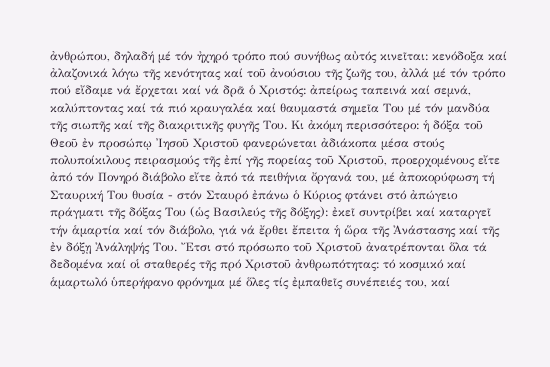ἀνθρώπου, δηλαδή μέ τόν ἠχηρό τρόπο πού συνήθως αὐτός κινεῖται: κενόδοξα καί ἀλαζονικά λόγω τῆς κενότητας καί τοῦ ἀνούσιου τῆς ζωῆς του, ἀλλά μέ τόν τρόπο πού εἴδαμε νά ἔρχεται καί νά δρᾶ ὁ Χριστός: ἀπείρως ταπεινά καί σεμνά, καλύπτοντας καί τά πιό κραυγαλέα καί θαυμαστά σημεῖα Του μέ τόν μανδύα τῆς σιωπῆς καί τῆς διακριτικῆς φυγῆς Του. Κι ἀκόμη περισσότερο: ἡ δόξα τοῦ Θεοῦ ἐν προσώπῳ Ἰησοῦ Χριστοῦ φανερώνεται ἀδιάκοπα μέσα στούς πολυποίκιλους πειρασμούς τῆς ἐπί γῆς πορείας τοῦ Χριστοῦ, προερχομένους εἴτε ἀπό τόν Πονηρό διάβολο εἴτε ἀπό τά πειθήνια ὄργανά του, μέ ἀποκορύφωση τή Σταυρική Του θυσία - στόν Σταυρό ἐπάνω ὁ Κύριος φτάνει στό ἀπώγειο πράγματι τῆς δόξας Του (ὡς Βασιλεύς τῆς δόξης): ἐκεῖ συντρίβει καί καταργεῖ τήν ἁμαρτία καί τόν διάβολο, γιά νά ἔρθει ἔπειτα ἡ ὥρα τῆς Ἀνάστασης καί τῆς ἐν δόξῃ Ἀνάληψής Του. Ἔτσι στό πρόσωπο τοῦ Χριστοῦ ἀνατρέπονται ὅλα τά δεδομένα καί οἱ σταθερές τῆς πρό Χριστοῦ ἀνθρωπότητας: τό κοσμικό καί ἁμαρτωλό ὑπερήφανο φρόνημα μέ ὅλες τίς ἐμπαθεῖς συνέπειές του, καί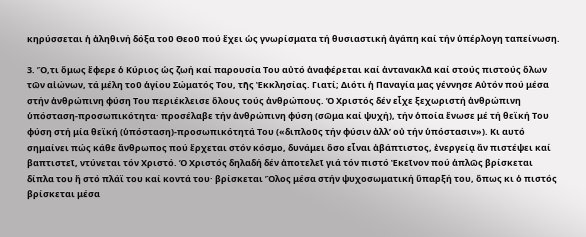κηρύσσεται ἡ ἀληθινή δόξα τοῦ Θεοῦ πού ἔχει ὡς γνωρίσματα τή θυσιαστική ἀγάπη καί τήν ὑπέρλογη ταπείνωση.

3. Ὅ,τι ὅμως ἔφερε ὁ Κύριος ὡς ζωή καί παρουσία Του αὐτό ἀναφέρεται καί ἀντανακλᾶ καί στούς πιστούς ὅλων τῶν αἰώνων, τά μέλη τοῦ ἁγίου Σώματός Του, τῆς Ἐκκλησίας. Γιατί; Διότι ἡ Παναγία μας γέννησε Αὐτόν πού μέσα στήν ἀνθρώπινη φύση Του περιέκλεισε ὅλους τούς ἀνθρώπους. Ὁ Χριστός δέν εἶχε ξεχωριστή ἀνθρώπινη ὑπόσταση-προσωπικότητα· προσέλαβε τήν ἀνθρώπινη φύση (σῶμα καί ψυχή), τήν ὁποία ἕνωσε μέ τή θεϊκή Του φύση στή μία θεϊκή (ὑπόσταση)-προσωπικότητά Του («διπλοῦς τήν φύσιν ἀλλ’ οὐ τήν ὑπόστασιν»). Κι αυτό σημαίνει πώς κάθε ἄνθρωπος πού ἔρχεται στόν κόσμο, δυνάμει ὅσο εἶναι ἀβάπτιστος, ἐνεργείᾳ ἄν πιστέψει καί βαπτιστεῖ, ντύνεται τόν Χριστό. Ὁ Χριστός δηλαδή δέν ἀποτελεῖ γιά τόν πιστό Ἐκεῖνον πού ἁπλῶς βρίσκεται δίπλα του ἤ στό πλάϊ του καί κοντά του· βρίσκεται Ὅλος μέσα στήν ψυχοσωματική ὕπαρξή του, ὅπως κι ὁ πιστός βρίσκεται μέσα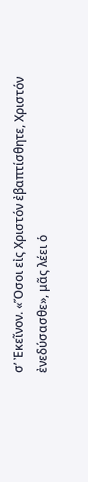σ’ Ἐκεῖνον. «Ὅσοι εἰς Χριστόν ἐβαπτίσθητε, Χριστόν ἐνεδύσασθε», μᾶς λέει ὁ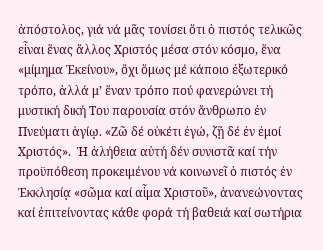ἀπόστολος, γιά νά μᾶς τονίσει ὅτι ὁ πιστός τελικῶς εἶναι ἕνας ἄλλος Χριστός μέσα στόν κόσμο, ἕνα «μίμημα Ἐκείνου», ὄχι ὅμως μέ κάποιο ἐξωτερικό τρόπο, ἀλλά μ’ ἕναν τρόπο πού φανερώνει τή μυστική δική Του παρουσία στόν ἄνθρωπο ἐν Πνεύματι ἁγίῳ. «Ζῶ δέ οὐκέτι ἐγώ, ζῇ δέ ἐν ἐμοί Χριστός».  Ἡ ἀλήθεια αὐτή δέν συνιστᾶ καί τήν προϋπόθεση προκειμένου νά κοινωνεῖ ὁ πιστός ἐν Ἐκκλησίᾳ «σῶμα καί αἷμα Χριστοῦ», ἀνανεώνοντας καί ἐπιτείνοντας κάθε φορά τή βαθειά καί σωτήρια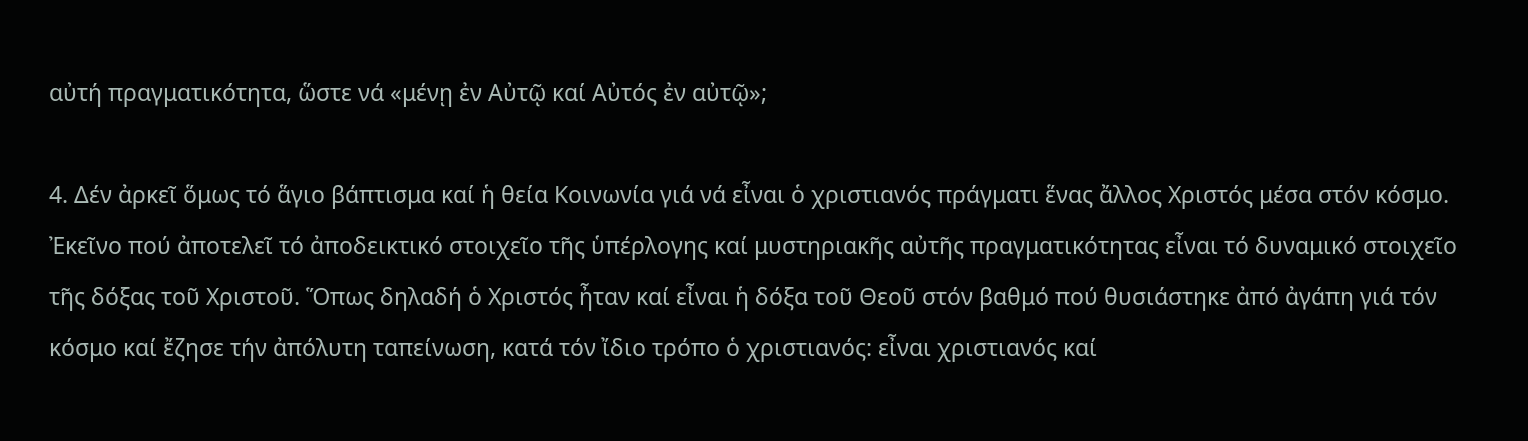αὐτή πραγματικότητα, ὥστε νά «μένῃ ἐν Αὐτῷ καί Αὐτός ἐν αὐτῷ»;

4. Δέν ἀρκεῖ ὅμως τό ἅγιο βάπτισμα καί ἡ θεία Κοινωνία γιά νά εἶναι ὁ χριστιανός πράγματι ἕνας ἄλλος Χριστός μέσα στόν κόσμο. Ἐκεῖνο πού ἀποτελεῖ τό ἀποδεικτικό στοιχεῖο τῆς ὑπέρλογης καί μυστηριακῆς αὐτῆς πραγματικότητας εἶναι τό δυναμικό στοιχεῖο τῆς δόξας τοῦ Χριστοῦ. Ὅπως δηλαδή ὁ Χριστός ἦταν καί εἶναι ἡ δόξα τοῦ Θεοῦ στόν βαθμό πού θυσιάστηκε ἀπό ἀγάπη γιά τόν κόσμο καί ἔζησε τήν ἀπόλυτη ταπείνωση, κατά τόν ἴδιο τρόπο ὁ χριστιανός: εἶναι χριστιανός καί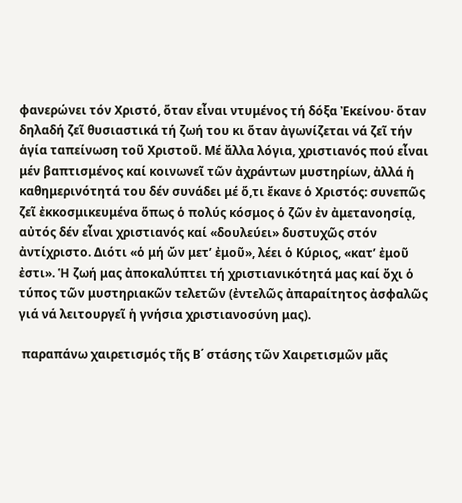φανερώνει τόν Χριστό, ὅταν εἶναι ντυμένος τή δόξα Ἐκείνου· ὅταν δηλαδή ζεῖ θυσιαστικά τή ζωή του κι ὅταν ἀγωνίζεται νά ζεῖ τήν ἁγία ταπείνωση τοῦ Χριστοῦ. Μέ ἄλλα λόγια, χριστιανός πού εἶναι μέν βαπτισμένος καί κοινωνεῖ τῶν ἀχράντων μυστηρίων, ἀλλά ἡ καθημερινότητά του δέν συνάδει μέ ὅ,τι ἔκανε ὁ Χριστός: συνεπῶς ζεῖ ἐκκοσμικευμένα ὅπως ὁ πολύς κόσμος ὁ ζῶν ἐν ἀμετανοησίᾳ, αὐτός δέν εἶναι χριστιανός καί «δουλεύει» δυστυχῶς στόν ἀντίχριστο. Διότι «ὁ μή ὤν μετ’ ἐμοῦ», λέει ὁ Κύριος, «κατ’ ἐμοῦ ἐστι». Ἡ ζωή μας ἀποκαλύπτει τή χριστιανικότητά μας καί ὄχι ὁ τύπος τῶν μυστηριακῶν τελετῶν (ἐντελῶς ἀπαραίτητος ἀσφαλῶς γιά νά λειτουργεῖ ἡ γνήσια χριστιανοσύνη μας).

 παραπάνω χαιρετισμός τῆς Β΄ στάσης τῶν Χαιρετισμῶν μᾶς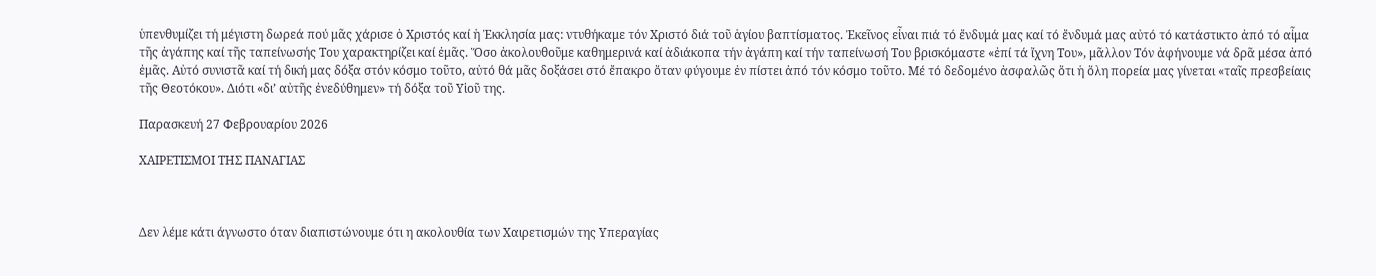ὑπενθυμίζει τή μέγιστη δωρεά πού μᾶς χάρισε ὁ Χριστός καί ἡ Ἐκκλησία μας: ντυθήκαμε τόν Χριστό διά τοῦ ἁγίου βαπτίσματος. Ἐκεῖνος εἶναι πιά τό ἔνδυμά μας καί τό ἔνδυμά μας αὐτό τό κατάστικτο ἀπό τό αἷμα τῆς ἀγάπης καί τῆς ταπείνωσής Του χαρακτηρίζει καί ἐμᾶς. Ὅσο ἀκολουθοῦμε καθημερινά καί ἀδιάκοπα τήν ἀγάπη καί τήν ταπείνωσή Του βρισκόμαστε «ἐπί τά ἴχνη Του», μᾶλλον Τόν ἀφήνουμε νά δρᾶ μέσα ἀπό ἐμᾶς. Αὐτό συνιστᾶ καί τή δική μας δόξα στόν κόσμο τοῦτο, αὐτό θά μᾶς δοξάσει στό ἔπακρο ὅταν φύγουμε ἐν πίστει ἀπό τόν κόσμο τοῦτο. Μέ τό δεδομένο ἀσφαλῶς ὅτι ἡ ὅλη πορεία μας γίνεται «ταῖς πρεσβείαις τῆς Θεοτόκου». Διότι «δι’ αὐτῆς ἐνεδύθημεν» τή δόξα τοῦ Υἱοῦ της.

Παρασκευή 27 Φεβρουαρίου 2026

ΧΑΙΡΕΤΙΣΜΟΙ ΤΗΣ ΠΑΝΑΓΙΑΣ



Δεν λέμε κάτι άγνωστο όταν διαπιστώνουμε ότι η ακολουθία των Χαιρετισμών της Υπεραγίας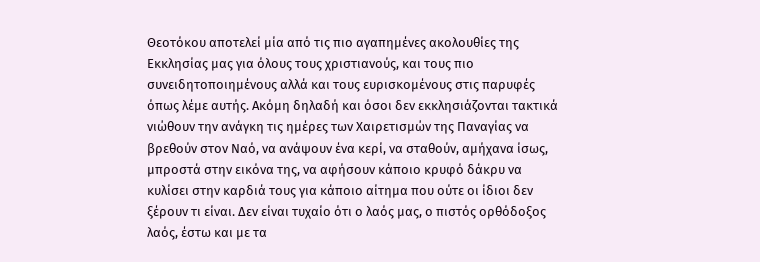Θεοτόκου αποτελεί μία από τις πιο αγαπημένες ακολουθίες της Εκκλησίας μας για όλους τους χριστιανούς, και τους πιο συνειδητοποιημένους αλλά και τους ευρισκομένους στις παρυφές όπως λέμε αυτής. Ακόμη δηλαδή και όσοι δεν εκκλησιάζονται τακτικά νιώθουν την ανάγκη τις ημέρες των Χαιρετισμών της Παναγίας να βρεθούν στον Ναό, να ανάψουν ένα κερί, να σταθούν, αμήχανα ίσως, μπροστά στην εικόνα της, να αφήσουν κάποιο κρυφό δάκρυ να κυλίσει στην καρδιά τους για κάποιο αίτημα που ούτε οι ίδιοι δεν ξέρουν τι είναι. Δεν είναι τυχαίο ότι ο λαός μας, ο πιστός ορθόδοξος λαός, έστω και με τα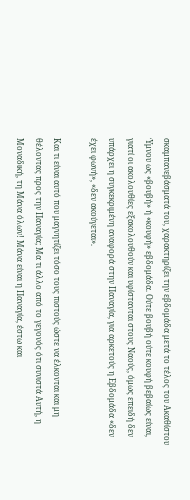σκαμπανεβάσματά του, χαρακτηρίζει την εβδομάδα μετά το τέλος του Ακαθίστου Ύμνου ως «βουβή» ή «κουφή» εβδομάδα. Ούτε βουβή ούτε κουφή βεβαίως είναι, γιατί οι ακολουθίες εξακολουθούν και υφίστανται στους Ναούς, όμως επειδή δεν υπάρχει η συγκεκριμένη αναφορά στην Παναγία, για αρκετούς η Εβδομάδα «δεν έχει φωνή», «δεν ακούγεται».

Και τι είναι αυτό που μαγνητίζει τόσο τους πιστούς ώστε να έλκονται και μη θέλοντας προς την Παναγία; Μα τι άλλο από το γεγονός ότι συνιστά Αυτή, η Μοναδική, τη Μάνα όλων! Μάνα είναι η Παναγία, έστω και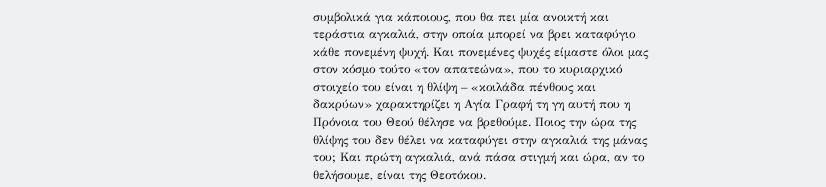συμβολικά για κάποιους, που θα πει μία ανοικτή και τεράστια αγκαλιά, στην οποία μπορεί να βρει καταφύγιο κάθε πονεμένη ψυχή. Και πονεμένες ψυχές είμαστε όλοι μας στον κόσμο τούτο «τον απατεώνα», που το κυριαρχικό στοιχείο του είναι η θλίψη – «κοιλάδα πένθους και δακρύων» χαρακτηρίζει η Αγία Γραφή τη γη αυτή που η Πρόνοια του Θεού θέλησε να βρεθούμε. Ποιος την ώρα της θλίψης του δεν θέλει να καταφύγει στην αγκαλιά της μάνας του; Και πρώτη αγκαλιά, ανά πάσα στιγμή και ώρα, αν το θελήσουμε, είναι της Θεοτόκου.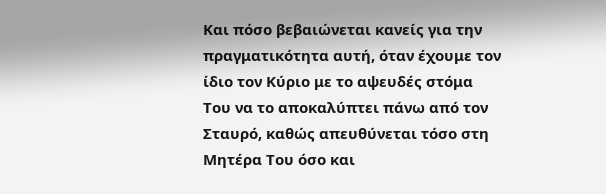Και πόσο βεβαιώνεται κανείς για την πραγματικότητα αυτή, όταν έχουμε τον ίδιο τον Κύριο με το αψευδές στόμα Του να το αποκαλύπτει πάνω από τον Σταυρό, καθώς απευθύνεται τόσο στη Μητέρα Του όσο και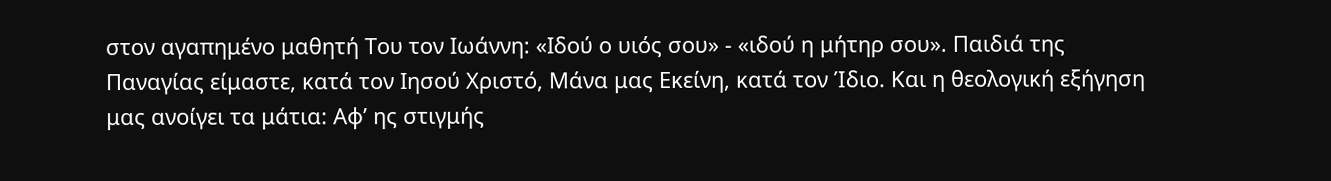στον αγαπημένο μαθητή Του τον Ιωάννη: «Ιδού ο υιός σου» - «ιδού η μήτηρ σου». Παιδιά της Παναγίας είμαστε, κατά τον Ιησού Χριστό, Μάνα μας Εκείνη, κατά τον Ίδιο. Και η θεολογική εξήγηση μας ανοίγει τα μάτια: Αφ’ ης στιγμής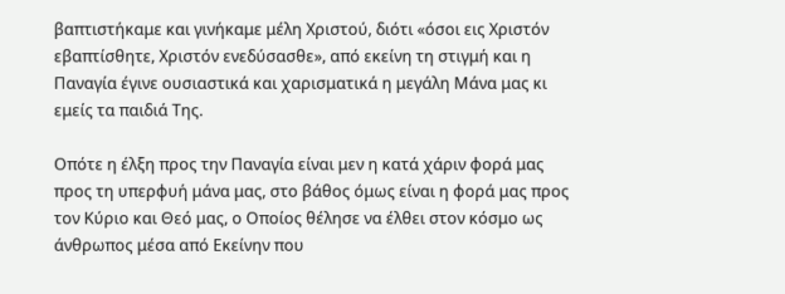βαπτιστήκαμε και γινήκαμε μέλη Χριστού, διότι «όσοι εις Χριστόν εβαπτίσθητε, Χριστόν ενεδύσασθε», από εκείνη τη στιγμή και η Παναγία έγινε ουσιαστικά και χαρισματικά η μεγάλη Μάνα μας κι εμείς τα παιδιά Της.

Οπότε η έλξη προς την Παναγία είναι μεν η κατά χάριν φορά μας προς τη υπερφυή μάνα μας, στο βάθος όμως είναι η φορά μας προς τον Κύριο και Θεό μας, ο Οποίος θέλησε να έλθει στον κόσμο ως άνθρωπος μέσα από Εκείνην που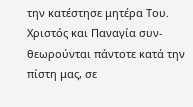την κατέστησε μητέρα Του. Χριστός και Παναγία συν-θεωρούνται πάντοτε κατά την πίστη μας, σε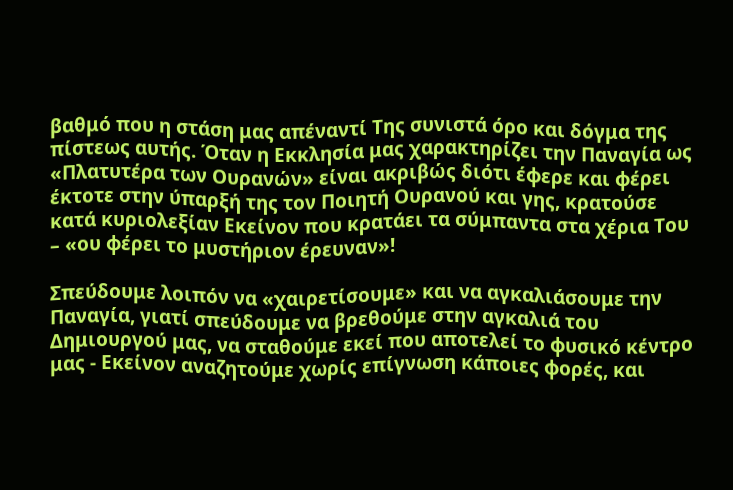βαθμό που η στάση μας απέναντί Της συνιστά όρο και δόγμα της πίστεως αυτής. Όταν η Εκκλησία μας χαρακτηρίζει την Παναγία ως «Πλατυτέρα των Ουρανών» είναι ακριβώς διότι έφερε και φέρει έκτοτε στην ύπαρξή της τον Ποιητή Ουρανού και γης, κρατούσε κατά κυριολεξίαν Εκείνον που κρατάει τα σύμπαντα στα χέρια Του – «ου φέρει το μυστήριον έρευναν»!

Σπεύδουμε λοιπόν να «χαιρετίσουμε» και να αγκαλιάσουμε την Παναγία, γιατί σπεύδουμε να βρεθούμε στην αγκαλιά του Δημιουργού μας, να σταθούμε εκεί που αποτελεί το φυσικό κέντρο μας - Εκείνον αναζητούμε χωρίς επίγνωση κάποιες φορές, και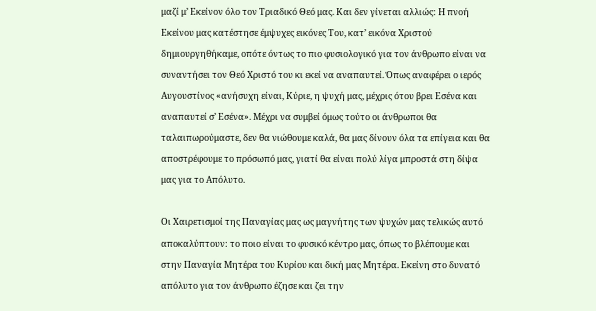μαζί μ’ Εκείνον όλο τον Τριαδικό Θεό μας. Και δεν γίνεται αλλιώς: Η πνοή Εκείνου μας κατέστησε έμψυχες εικόνες Του, κατ’ εικόνα Χριστού δημιουργηθήκαμε, οπότε όντως το πιο φυσιολογικό για τον άνθρωπο είναι να συναντήσει τον Θεό Χριστό του κι εκεί να αναπαυτεί. Όπως αναφέρει ο ιερός Αυγουστίνος «ανήσυχη είναι, Κύριε, η ψυχή μας, μέχρις ότου βρει Εσένα και αναπαυτεί σ’ Εσένα». Μέχρι να συμβεί όμως τούτο οι άνθρωποι θα ταλαιπωρούμαστε, δεν θα νιώθουμε καλά, θα μας δίνουν όλα τα επίγεια και θα αποστρέφουμε το πρόσωπό μας, γιατί θα είναι πολύ λίγα μπροστά στη δίψα μας για το Απόλυτο.

Οι Χαιρετισμοί της Παναγίας μας ως μαγνήτης των ψυχών μας τελικώς αυτό αποκαλύπτουν: το ποιο είναι το φυσικό κέντρο μας, όπως το βλέπουμε και στην Παναγία Μητέρα του Κυρίου και δική μας Μητέρα. Εκείνη στο δυνατό απόλυτο για τον άνθρωπο έζησε και ζει την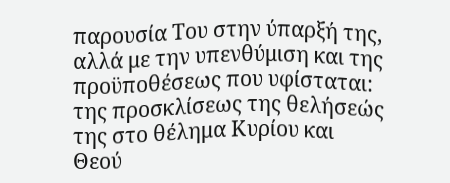παρουσία Του στην ύπαρξή της, αλλά με την υπενθύμιση και της προϋποθέσεως που υφίσταται: της προσκλίσεως της θελήσεώς της στο θέλημα Κυρίου και Θεού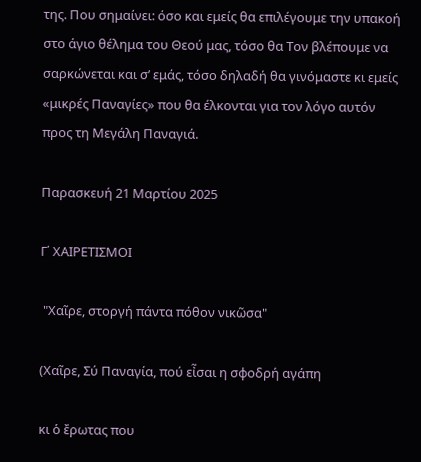της. Που σημαίνει: όσο και εμείς θα επιλέγουμε την υπακοή στο άγιο θέλημα του Θεού μας, τόσο θα Τον βλέπουμε να σαρκώνεται και σ’ εμάς, τόσο δηλαδή θα γινόμαστε κι εμείς «μικρές Παναγίες» που θα έλκονται για τον λόγο αυτόν προς τη Μεγάλη Παναγιά.

Παρασκευή 21 Μαρτίου 2025

Γ΄ ΧΑΙΡΕΤΙΣΜΟΙ

 "Χαῖρε, στοργή πάντα πόθον νικῶσα"

(Χαῖρε, Σύ Παναγία, πού εἶσαι η σφοδρή αγάπη

κι ὁ ἔρωτας που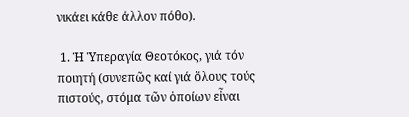νικάει κάθε άλλον πόθο).

 1. Ἡ Ὑπεραγία Θεοτόκος, γιά τόν ποιητή (συνεπῶς καί γιά ὅλους τούς πιστούς, στόμα τῶν ὁποίων εἶναι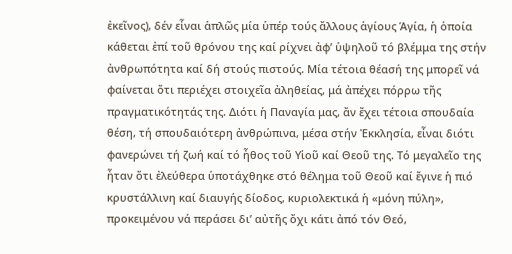ἐκεῖνος), δέν εἶναι ἁπλῶς μία ὑπέρ τούς ἄλλους ἁγίους Ἁγία, ἡ ὁποία κάθεται ἐπί τοῦ θρόνου της καί ρίχνει ἀφ’ ὑψηλοῦ τό βλέμμα της στήν ἀνθρωπότητα καί δή στούς πιστούς. Μία τέτοια θέασή της μπορεῖ νά φαίνεται ὅτι περιέχει στοιχεῖα ἀληθείας, μά ἀπέχει πόρρω τῆς πραγματικότητάς της. Διότι ἡ Παναγία μας, ἄν ἔχει τέτοια σπουδαία θέση, τή σπουδαιότερη ἀνθρώπινα, μέσα στήν Ἐκκλησία, εἶναι διότι φανερώνει τή ζωή καί τό ἦθος τοῦ Υἱοῦ καί Θεοῦ της. Τό μεγαλεῖο της ἦταν ὅτι ἐλεύθερα ὑποτάχθηκε στό θέλημα τοῦ Θεοῦ καί ἔγινε ἡ πιό κρυστάλλινη καί διαυγής δίοδος, κυριολεκτικά ἡ «μόνη πύλη», προκειμένου νά περάσει δι’ αὐτῆς ὄχι κάτι ἀπό τόν Θεό,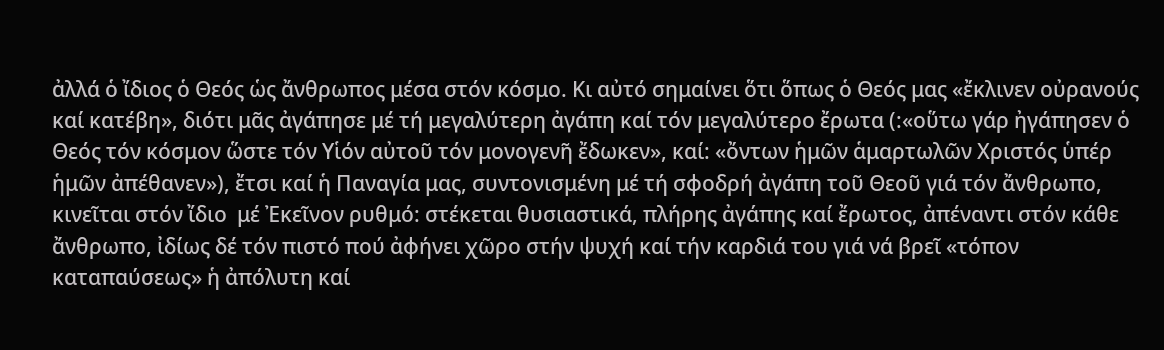ἀλλά ὁ ἴδιος ὁ Θεός ὡς ἄνθρωπος μέσα στόν κόσμο. Κι αὐτό σημαίνει ὅτι ὅπως ὁ Θεός μας «ἔκλινεν οὐρανούς καί κατέβη», διότι μᾶς ἀγάπησε μέ τή μεγαλύτερη ἀγάπη καί τόν μεγαλύτερο ἔρωτα (:«οὕτω γάρ ἠγάπησεν ὁ Θεός τόν κόσμον ὥστε τόν Υἱόν αὐτοῦ τόν μονογενῆ ἔδωκεν», καί: «ὄντων ἡμῶν ἁμαρτωλῶν Χριστός ὑπέρ ἡμῶν ἀπέθανεν»), ἔτσι καί ἡ Παναγία μας, συντονισμένη μέ τή σφοδρή ἀγάπη τοῦ Θεοῦ γιά τόν ἄνθρωπο, κινεῖται στόν ἴδιο  μέ Ἐκεῖνον ρυθμό: στέκεται θυσιαστικά, πλήρης ἀγάπης καί ἔρωτος, ἀπέναντι στόν κάθε ἄνθρωπο, ἰδίως δέ τόν πιστό πού ἀφήνει χῶρο στήν ψυχή καί τήν καρδιά του γιά νά βρεῖ «τόπον καταπαύσεως» ἡ ἀπόλυτη καί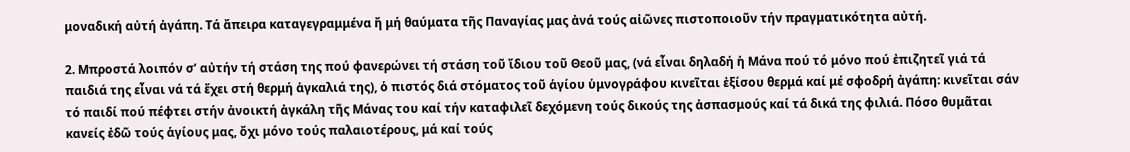μοναδική αὐτή ἀγάπη. Τά ἄπειρα καταγεγραμμένα ἤ μή θαύματα τῆς Παναγίας μας ἀνά τούς αἰῶνες πιστοποιοῦν τήν πραγματικότητα αὐτή.

2. Μπροστά λοιπόν σ’ αὐτήν τή στάση της πού φανερώνει τή στάση τοῦ ἴδιου τοῦ Θεοῦ μας, (νά εἶναι δηλαδή ἡ Μάνα πού τό μόνο πού ἐπιζητεῖ γιά τά παιδιά της εἶναι νά τά ἔχει στή θερμή ἀγκαλιά της), ὁ πιστός διά στόματος τοῦ ἁγίου ὑμνογράφου κινεῖται ἐξίσου θερμά καί μέ σφοδρή ἀγάπη: κινεῖται σάν τό παιδί πού πέφτει στήν ἀνοικτή ἀγκάλη τῆς Μάνας του καί τήν καταφιλεῖ δεχόμενη τούς δικούς της ἀσπασμούς καί τά δικά της φιλιά. Πόσο θυμᾶται κανείς ἐδῶ τούς ἁγίους μας, ὄχι μόνο τούς παλαιοτέρους, μά καί τούς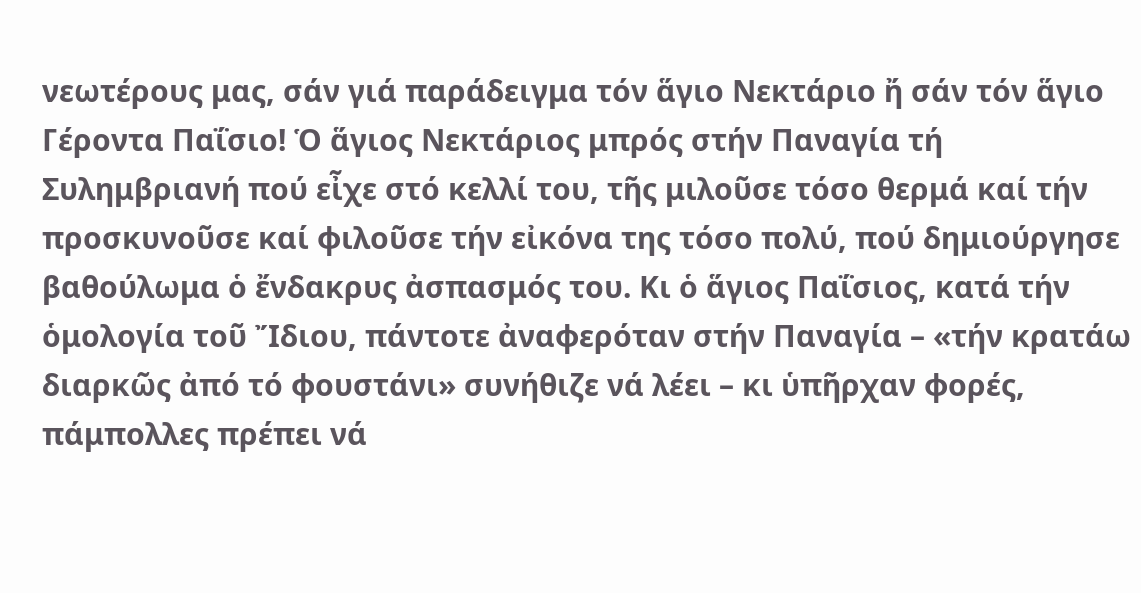νεωτέρους μας, σάν γιά παράδειγμα τόν ἅγιο Νεκτάριο ἤ σάν τόν ἅγιο Γέροντα Παΐσιο! Ὁ ἅγιος Νεκτάριος μπρός στήν Παναγία τή Συλημβριανή πού εἶχε στό κελλί του, τῆς μιλοῦσε τόσο θερμά καί τήν προσκυνοῦσε καί φιλοῦσε τήν εἰκόνα της τόσο πολύ, πού δημιούργησε βαθούλωμα ὁ ἔνδακρυς ἀσπασμός του. Κι ὁ ἅγιος Παΐσιος, κατά τήν ὁμολογία τοῦ Ἴδιου, πάντοτε ἀναφερόταν στήν Παναγία – «τήν κρατάω διαρκῶς ἀπό τό φουστάνι» συνήθιζε νά λέει – κι ὑπῆρχαν φορές, πάμπολλες πρέπει νά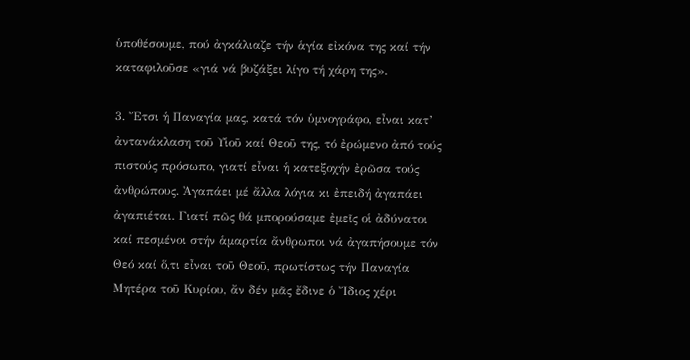ὑποθέσουμε, πού ἀγκάλιαζε τήν ἁγία εἰκόνα της καί τήν καταφιλοῦσε «γιά νά βυζάξει λίγο τή χάρη της».

3. Ἔτσι ἡ Παναγία μας, κατά τόν ὑμνογράφο, εἶναι κατ’ ἀντανάκλαση τοῦ Υἱοῦ καί Θεοῦ της, τό ἐρώμενο ἀπό τούς πιστούς πρόσωπο, γιατί εἶναι ἡ κατεξοχήν ἐρῶσα τούς ἀνθρώπους. Ἀγαπάει μέ ἄλλα λόγια κι ἐπειδή ἀγαπάει ἀγαπιέται. Γιατί πῶς θά μπορούσαμε ἐμεῖς οἱ ἀδύνατοι καί πεσμένοι στήν ἁμαρτία ἄνθρωποι νά ἀγαπήσουμε τόν Θεό καί ὅ,τι εἶναι τοῦ Θεοῦ, πρωτίστως τήν Παναγία Μητέρα τοῦ Κυρίου, ἄν δέν μᾶς ἔδινε ὁ Ἴδιος χέρι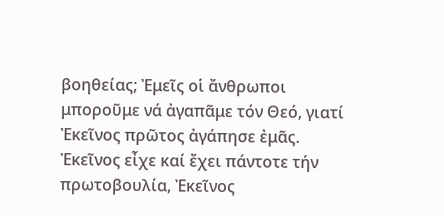βοηθείας; Ἐμεῖς οἱ ἄνθρωποι μποροῦμε νά ἀγαπᾶμε τόν Θεό, γιατί Ἐκεῖνος πρῶτος ἀγάπησε ἐμᾶς. Ἐκεῖνος εἶχε καί ἔχει πάντοτε τήν πρωτοβουλία, Ἐκεῖνος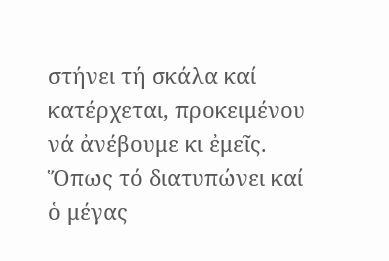στήνει τή σκάλα καί κατέρχεται, προκειμένου νά ἀνέβουμε κι ἐμεῖς. Ὅπως τό διατυπώνει καί ὁ μέγας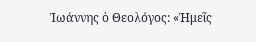Ἰωάννης ὁ Θεολόγος: «Ἡμεῖς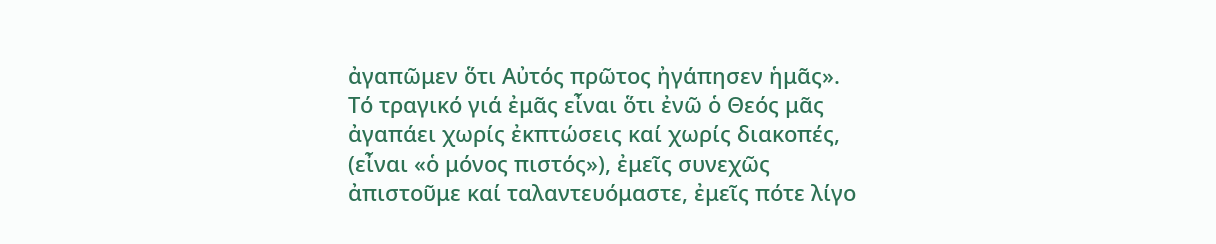ἀγαπῶμεν ὅτι Αὐτός πρῶτος ἠγάπησεν ἡμᾶς». Τό τραγικό γιά ἐμᾶς εἶναι ὅτι ἐνῶ ὁ Θεός μᾶς ἀγαπάει χωρίς ἐκπτώσεις καί χωρίς διακοπές, (εἶναι «ὁ μόνος πιστός»), ἐμεῖς συνεχῶς ἀπιστοῦμε καί ταλαντευόμαστε, ἐμεῖς πότε λίγο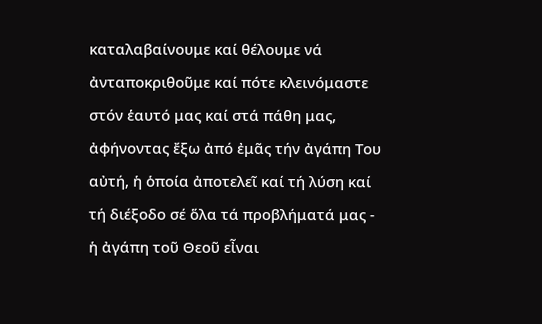καταλαβαίνουμε καί θέλουμε νά ἀνταποκριθοῦμε καί πότε κλεινόμαστε στόν ἑαυτό μας καί στά πάθη μας, ἀφήνοντας ἔξω ἀπό ἐμᾶς τήν ἀγάπη Του αὐτή, ἡ ὁποία ἀποτελεῖ καί τή λύση καί τή διέξοδο σέ ὅλα τά προβλήματά μας - ἡ ἀγάπη τοῦ Θεοῦ εἶναι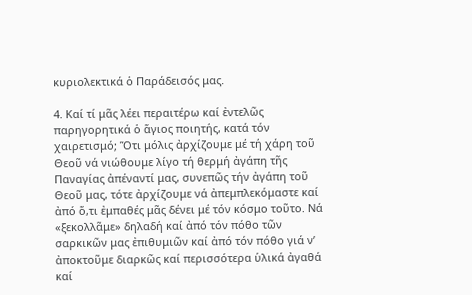κυριολεκτικά ὁ Παράδεισός μας.

4. Καί τί μᾶς λέει περαιτέρω καί ἐντελῶς παρηγορητικά ὁ ἅγιος ποιητής, κατά τόν χαιρετισμό; Ὅτι μόλις ἀρχίζουμε μέ τή χάρη τοῦ Θεοῦ νά νιώθουμε λίγο τή θερμή ἀγάπη τῆς Παναγίας ἀπέναντί μας, συνεπῶς τήν ἀγάπη τοῦ Θεοῦ μας, τότε ἀρχίζουμε νά ἀπεμπλεκόμαστε καί ἀπό ὅ,τι ἐμπαθές μᾶς δένει μέ τόν κόσμο τοῦτο. Νά «ξεκολλᾶμε» δηλαδή καί ἀπό τόν πόθο τῶν σαρκικῶν μας ἐπιθυμιῶν καί ἀπό τόν πόθο γιά ν’ ἀποκτοῦμε διαρκῶς καί περισσότερα ὑλικά ἀγαθά καί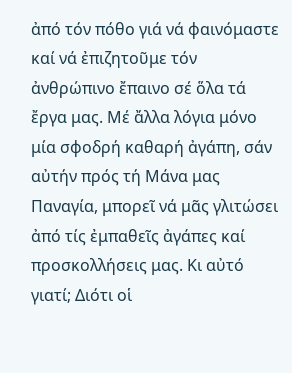ἀπό τόν πόθο γιά νά φαινόμαστε καί νά ἐπιζητοῦμε τόν ἀνθρώπινο ἔπαινο σέ ὅλα τά ἔργα μας. Μέ ἄλλα λόγια μόνο μία σφοδρή καθαρή ἀγάπη, σάν αὐτήν πρός τή Μάνα μας Παναγία, μπορεῖ νά μᾶς γλιτώσει ἀπό τίς ἐμπαθεῖς ἀγάπες καί προσκολλήσεις μας. Κι αὐτό γιατί; Διότι οἱ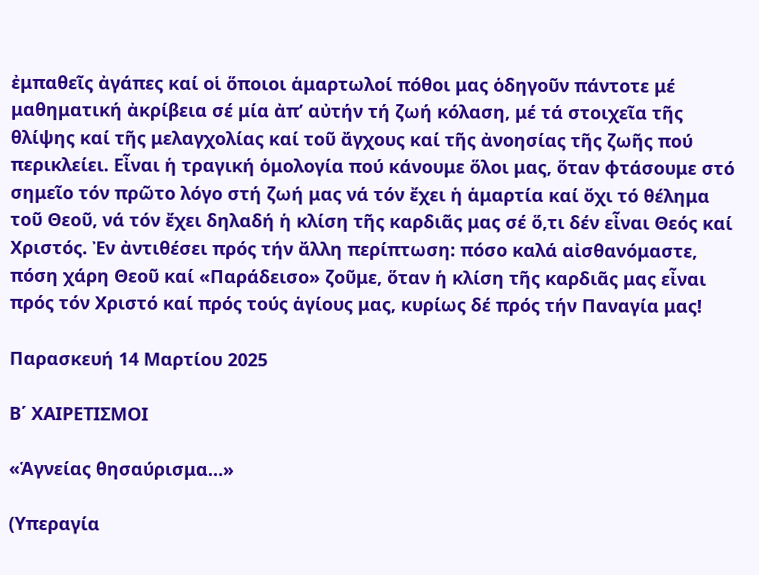ἐμπαθεῖς ἀγάπες καί οἱ ὅποιοι ἁμαρτωλοί πόθοι μας ὁδηγοῦν πάντοτε μέ μαθηματική ἀκρίβεια σέ μία ἀπ’ αὐτήν τή ζωή κόλαση, μέ τά στοιχεῖα τῆς θλίψης καί τῆς μελαγχολίας καί τοῦ ἄγχους καί τῆς ἀνοησίας τῆς ζωῆς πού περικλείει. Εἶναι ἡ τραγική ὁμολογία πού κάνουμε ὅλοι μας, ὅταν φτάσουμε στό σημεῖο τόν πρῶτο λόγο στή ζωή μας νά τόν ἔχει ἡ ἁμαρτία καί ὄχι τό θέλημα τοῦ Θεοῦ, νά τόν ἔχει δηλαδή ἡ κλίση τῆς καρδιᾶς μας σέ ὅ,τι δέν εἶναι Θεός καί Χριστός. Ἐν ἀντιθέσει πρός τήν ἄλλη περίπτωση: πόσο καλά αἰσθανόμαστε, πόση χάρη Θεοῦ καί «Παράδεισο» ζοῦμε, ὅταν ἡ κλίση τῆς καρδιᾶς μας εἶναι πρός τόν Χριστό καί πρός τούς ἁγίους μας, κυρίως δέ πρός τήν Παναγία μας!

Παρασκευή 14 Μαρτίου 2025

Β΄ ΧΑΙΡΕΤΙΣΜΟΙ

«Ἁγνείας θησαύρισμα…»

(Υπεραγία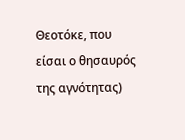Θεοτόκε, που είσαι ο θησαυρός της αγνότητας)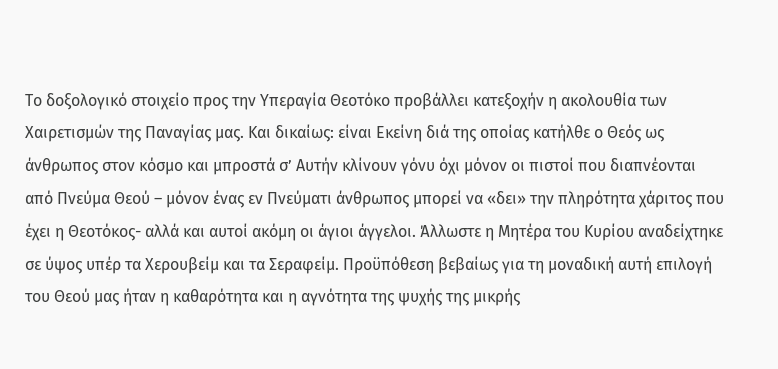Το δοξολογικό στοιχείο προς την Υπεραγία Θεοτόκο προβάλλει κατεξοχήν η ακολουθία των Χαιρετισμών της Παναγίας μας. Και δικαίως: είναι Εκείνη διά της οποίας κατήλθε ο Θεός ως άνθρωπος στον κόσμο και μπροστά σ’ Αυτήν κλίνουν γόνυ όχι μόνον οι πιστοί που διαπνέονται από Πνεύμα Θεού – μόνον ένας εν Πνεύματι άνθρωπος μπορεί να «δει» την πληρότητα χάριτος που έχει η Θεοτόκος- αλλά και αυτοί ακόμη οι άγιοι άγγελοι. Άλλωστε η Μητέρα του Κυρίου αναδείχτηκε σε ύψος υπέρ τα Χερουβείμ και τα Σεραφείμ. Προϋπόθεση βεβαίως για τη μοναδική αυτή επιλογή του Θεού μας ήταν η καθαρότητα και η αγνότητα της ψυχής της μικρής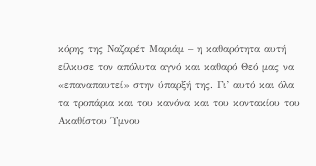κόρης της Ναζαρέτ Μαριάμ – η καθαρότητα αυτή είλκυσε τον απόλυτα αγνό και καθαρό Θεό μας να «επαναπαυτεί» στην ύπαρξή της. Γι’ αυτό και όλα τα τροπάρια και του κανόνα και του κοντακίου του Ακαθίστου Ύμνου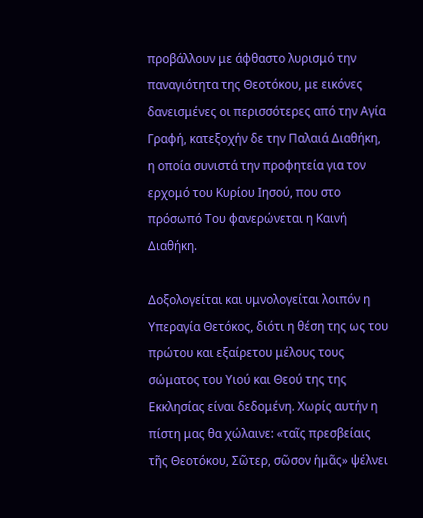προβάλλουν με άφθαστο λυρισμό την παναγιότητα της Θεοτόκου, με εικόνες δανεισμένες οι περισσότερες από την Αγία Γραφή, κατεξοχήν δε την Παλαιά Διαθήκη, η οποία συνιστά την προφητεία για τον ερχομό του Κυρίου Ιησού, που στο πρόσωπό Του φανερώνεται η Καινή Διαθήκη.

Δοξολογείται και υμνολογείται λοιπόν η Υπεραγία Θετόκος, διότι η θέση της ως του πρώτου και εξαίρετου μέλους τους σώματος του Υιού και Θεού της της Εκκλησίας είναι δεδομένη. Χωρίς αυτήν η πίστη μας θα χώλαινε: «ταῖς πρεσβείαις τῆς Θεοτόκου, Σῶτερ, σῶσον ἡμᾶς» ψέλνει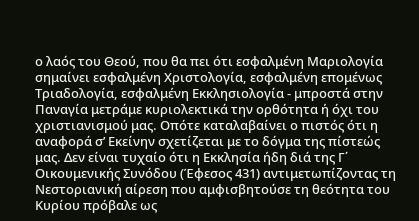ο λαός του Θεού, που θα πει ότι εσφαλμένη Μαριολογία σημαίνει εσφαλμένη Χριστολογία, εσφαλμένη επομένως Τριαδολογία, εσφαλμένη Εκκλησιολογία - μπροστά στην Παναγία μετράμε κυριολεκτικά την ορθότητα ή όχι του χριστιανισμού μας. Οπότε καταλαβαίνει ο πιστός ότι η αναφορά σ’ Εκείνην σχετίζεται με το δόγμα της πίστεώς μας. Δεν είναι τυχαίο ότι η Εκκλησία ήδη διά της Γ΄ Οικουμενικής Συνόδου (Έφεσος 431) αντιμετωπίζοντας τη Νεστοριανική αίρεση που αμφισβητούσε τη θεότητα του Κυρίου πρόβαλε ως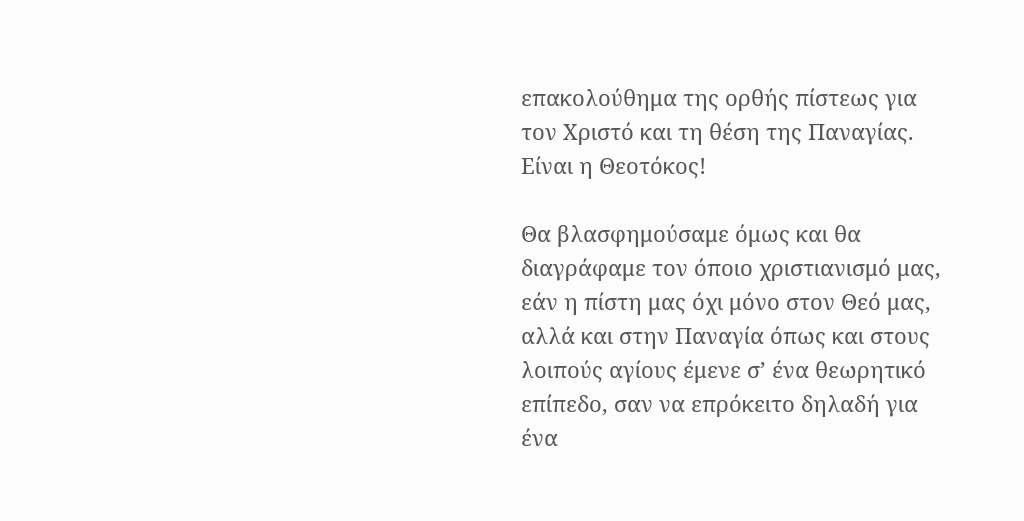επακολούθημα της ορθής πίστεως για τον Χριστό και τη θέση της Παναγίας. Είναι η Θεοτόκος!

Θα βλασφημούσαμε όμως και θα διαγράφαμε τον όποιο χριστιανισμό μας, εάν η πίστη μας όχι μόνο στον Θεό μας, αλλά και στην Παναγία όπως και στους λοιπούς αγίους έμενε σ’ ένα θεωρητικό επίπεδο, σαν να επρόκειτο δηλαδή για ένα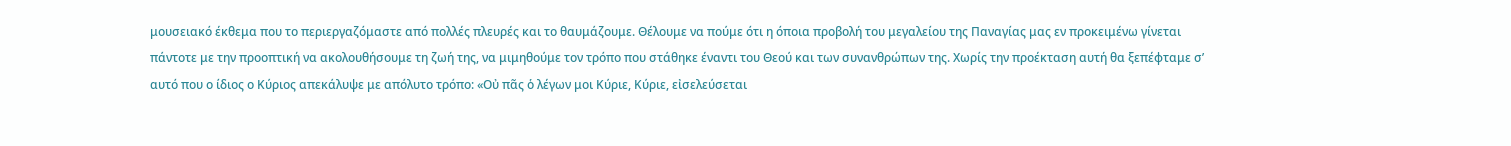μουσειακό έκθεμα που το περιεργαζόμαστε από πολλές πλευρές και το θαυμάζουμε. Θέλουμε να πούμε ότι η όποια προβολή του μεγαλείου της Παναγίας μας εν προκειμένω γίνεται πάντοτε με την προοπτική να ακολουθήσουμε τη ζωή της, να μιμηθούμε τον τρόπο που στάθηκε έναντι του Θεού και των συνανθρώπων της. Χωρίς την προέκταση αυτή θα ξεπέφταμε σ’ αυτό που ο ίδιος ο Κύριος απεκάλυψε με απόλυτο τρόπο: «Οὐ πᾶς ὁ λέγων μοι Κύριε, Κύριε, εἰσελεύσεται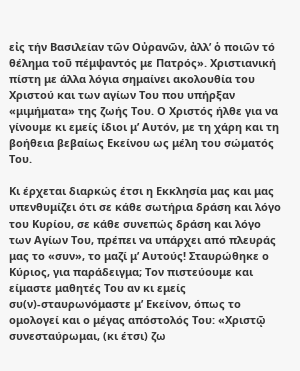εἰς τήν Βασιλείαν τῶν Οὐρανῶν, ἀλλ’ ὁ ποιῶν τό θέλημα τοῦ πέμψαντός με Πατρός». Χριστιανική πίστη με άλλα λόγια σημαίνει ακολουθία του Χριστού και των αγίων Του που υπήρξαν «μιμήματα» της ζωής Του. Ο Χριστός ήλθε για να γίνουμε κι εμείς ίδιοι μ’ Αυτόν, με τη χάρη και τη βοήθεια βεβαίως Εκείνου ως μέλη του σώματός Του.

Κι έρχεται διαρκώς έτσι η Εκκλησία μας και μας υπενθυμίζει ότι σε κάθε σωτήρια δράση και λόγο του Κυρίου, σε κάθε συνεπώς δράση και λόγο των Αγίων Του, πρέπει να υπάρχει από πλευράς μας το «συν», το μαζί μ’ Αυτούς! Σταυρώθηκε ο Κύριος, για παράδειγμα; Τον πιστεύουμε και είμαστε μαθητές Του αν κι εμείς συ(ν)-σταυρωνόμαστε μ’ Εκείνον, όπως το ομολογεί και ο μέγας απόστολός Του: «Χριστῷ συνεσταύρωμαι, (κι έτσι) ζω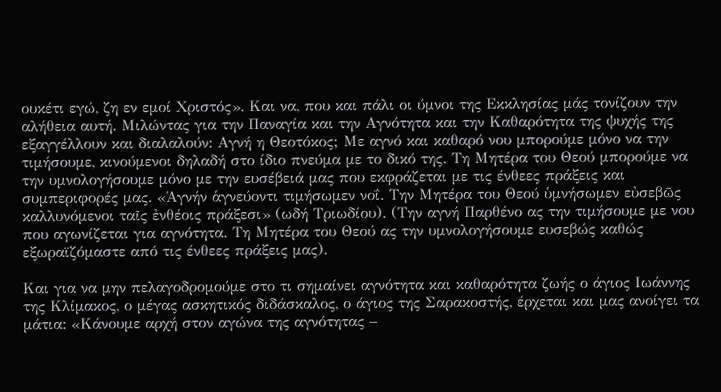ουκέτι εγώ, ζη εν εμοί Χριστός». Και να, που και πάλι οι ύμνοι της Εκκλησίας μάς τονίζουν την αλήθεια αυτή. Μιλώντας για την Παναγία και την Αγνότητα και την Καθαρότητα της ψυχής της εξαγγέλλουν και διαλαλούν: Αγνή η Θεοτόκος; Με αγνό και καθαρό νου μπορούμε μόνο να την τιμήσουμε, κινούμενοι δηλαδή στο ίδιο πνεύμα με το δικό της. Τη Μητέρα του Θεού μπορούμε να την υμνολογήσουμε μόνο με την ευσέβειά μας που εκφράζεται με τις ένθεες πράξεις και συμπεριφορές μας. «Ἁγνήν ἁγνεύοντι τιμήσωμεν νοΐ. Την Μητέρα του Θεού ὑμνήσωμεν εὐσεβῶς καλλυνόμενοι ταῖς ἐνθέοις πράξεσι» (ωδή Τριωδίου). (Την αγνή Παρθένο ας την τιμήσουμε με νου που αγωνίζεται για αγνότητα. Τη Μητέρα του Θεού ας την υμνολογήσουμε ευσεβώς καθώς εξωραϊζόμαστε από τις ένθεες πράξεις μας).

Και για να μην πελαγοδρομούμε στο τι σημαίνει αγνότητα και καθαρότητα ζωής ο άγιος Ιωάννης της Κλίμακος, ο μέγας ασκητικός διδάσκαλος, ο άγιος της Σαρακοστής, έρχεται και μας ανοίγει τα μάτια: «Κάνουμε αρχή στον αγώνα της αγνότητας –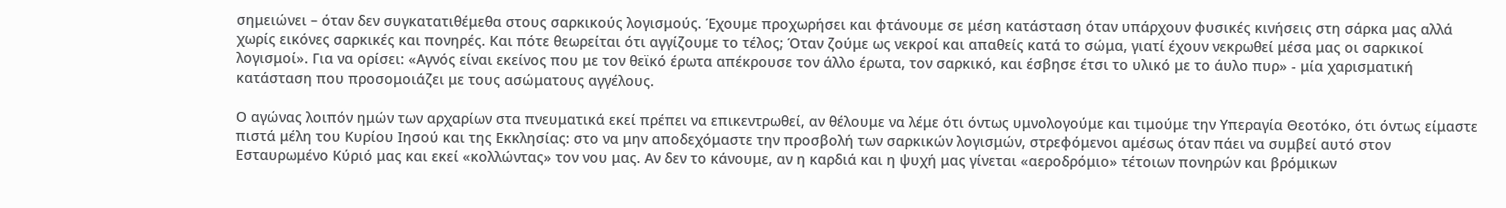σημειώνει – όταν δεν συγκατατιθέμεθα στους σαρκικούς λογισμούς. Έχουμε προχωρήσει και φτάνουμε σε μέση κατάσταση όταν υπάρχουν φυσικές κινήσεις στη σάρκα μας αλλά χωρίς εικόνες σαρκικές και πονηρές. Και πότε θεωρείται ότι αγγίζουμε το τέλος; Όταν ζούμε ως νεκροί και απαθείς κατά το σώμα, γιατί έχουν νεκρωθεί μέσα μας οι σαρκικοί λογισμοί». Για να ορίσει: «Αγνός είναι εκείνος που με τον θεϊκό έρωτα απέκρουσε τον άλλο έρωτα, τον σαρκικό, και έσβησε έτσι το υλικό με το άυλο πυρ» - μία χαρισματική κατάσταση που προσομοιάζει με τους ασώματους αγγέλους.

Ο αγώνας λοιπόν ημών των αρχαρίων στα πνευματικά εκεί πρέπει να επικεντρωθεί, αν θέλουμε να λέμε ότι όντως υμνολογούμε και τιμούμε την Υπεραγία Θεοτόκο, ότι όντως είμαστε πιστά μέλη του Κυρίου Ιησού και της Εκκλησίας: στο να μην αποδεχόμαστε την προσβολή των σαρκικών λογισμών, στρεφόμενοι αμέσως όταν πάει να συμβεί αυτό στον Εσταυρωμένο Κύριό μας και εκεί «κολλώντας» τον νου μας. Αν δεν το κάνουμε, αν η καρδιά και η ψυχή μας γίνεται «αεροδρόμιο» τέτοιων πονηρών και βρόμικων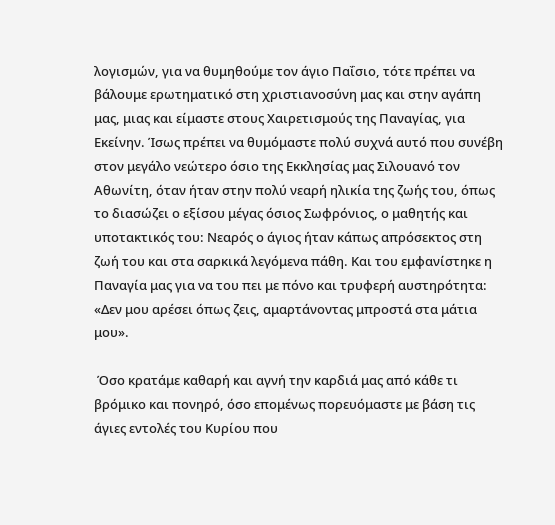λογισμών, για να θυμηθούμε τον άγιο Παΐσιο, τότε πρέπει να βάλουμε ερωτηματικό στη χριστιανοσύνη μας και στην αγάπη μας, μιας και είμαστε στους Χαιρετισμούς της Παναγίας, για Εκείνην. Ίσως πρέπει να θυμόμαστε πολύ συχνά αυτό που συνέβη στον μεγάλο νεώτερο όσιο της Εκκλησίας μας Σιλουανό τον Αθωνίτη, όταν ήταν στην πολύ νεαρή ηλικία της ζωής του, όπως το διασώζει ο εξίσου μέγας όσιος Σωφρόνιος, ο μαθητής και υποτακτικός του: Νεαρός ο άγιος ήταν κάπως απρόσεκτος στη ζωή του και στα σαρκικά λεγόμενα πάθη. Και του εμφανίστηκε η Παναγία μας για να του πει με πόνο και τρυφερή αυστηρότητα: «Δεν μου αρέσει όπως ζεις, αμαρτάνοντας μπροστά στα μάτια μου».

 Όσο κρατάμε καθαρή και αγνή την καρδιά μας από κάθε τι βρόμικο και πονηρό, όσο επομένως πορευόμαστε με βάση τις άγιες εντολές του Κυρίου που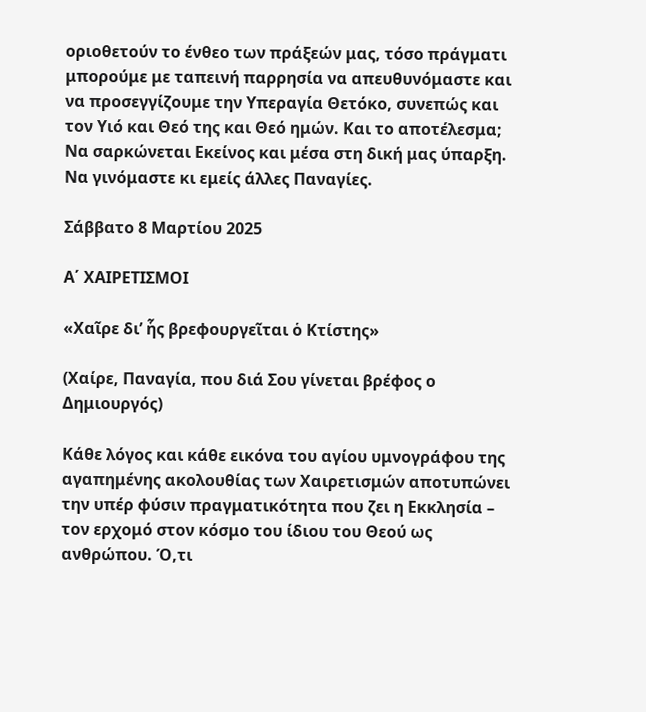οριοθετούν το ένθεο των πράξεών μας, τόσο πράγματι μπορούμε με ταπεινή παρρησία να απευθυνόμαστε και να προσεγγίζουμε την Υπεραγία Θετόκο, συνεπώς και τον Υιό και Θεό της και Θεό ημών. Και το αποτέλεσμα; Να σαρκώνεται Εκείνος και μέσα στη δική μας ύπαρξη. Να γινόμαστε κι εμείς άλλες Παναγίες.

Σάββατο 8 Μαρτίου 2025

Α΄ ΧΑΙΡΕΤΙΣΜΟΙ

«Χαῖρε δι’ ἧς βρεφουργεῖται ὁ Κτίστης»

(Χαίρε, Παναγία, που διά Σου γίνεται βρέφος ο Δημιουργός)

Κάθε λόγος και κάθε εικόνα του αγίου υμνογράφου της αγαπημένης ακολουθίας των Χαιρετισμών αποτυπώνει την υπέρ φύσιν πραγματικότητα που ζει η Εκκλησία – τον ερχομό στον κόσμο του ίδιου του Θεού ως ανθρώπου. Ό,τι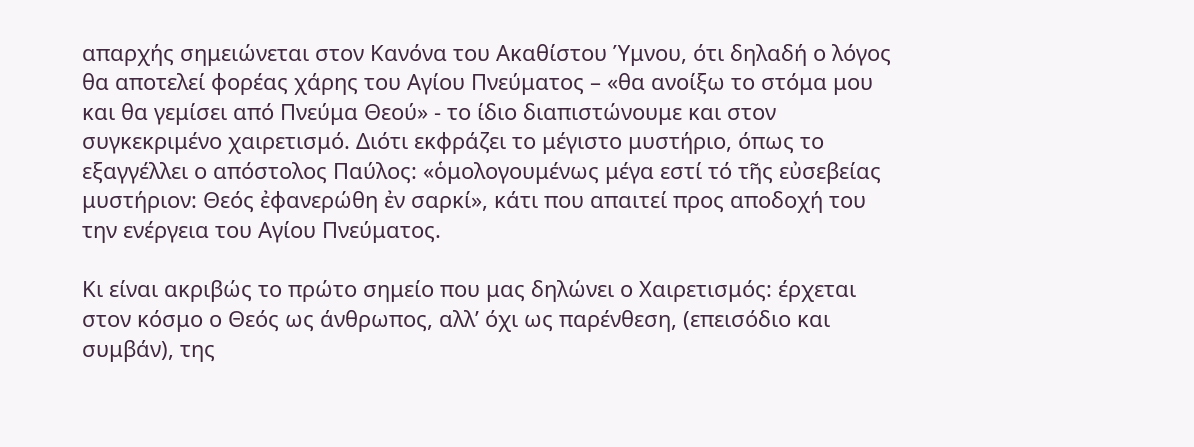απαρχής σημειώνεται στον Κανόνα του Ακαθίστου Ύμνου, ότι δηλαδή ο λόγος θα αποτελεί φορέας χάρης του Αγίου Πνεύματος – «θα ανοίξω το στόμα μου και θα γεμίσει από Πνεύμα Θεού» - το ίδιο διαπιστώνουμε και στον συγκεκριμένο χαιρετισμό. Διότι εκφράζει το μέγιστο μυστήριο, όπως το εξαγγέλλει ο απόστολος Παύλος: «ὁμολογουμένως μέγα εστί τό τῆς εὐσεβείας μυστήριον: Θεός ἐφανερώθη ἐν σαρκί», κάτι που απαιτεί προς αποδοχή του την ενέργεια του Αγίου Πνεύματος.

Κι είναι ακριβώς το πρώτο σημείο που μας δηλώνει ο Χαιρετισμός: έρχεται στον κόσμο ο Θεός ως άνθρωπος, αλλ’ όχι ως παρένθεση, (επεισόδιο και συμβάν), της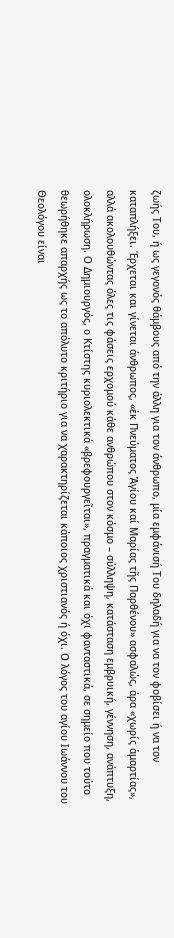ζωής Του, ή ως γεγονός θάμβους από την άλλη για τον άνθρωπο, μία εμφάνισή Του δηλαδή για να τον φοβίσει ή να τον καταπλήξει. Έρχεται και γίνεται άνθρωπος, «ἐκ Πνεύματος Ἁγίου καί Μαρίας τῆς Παρθένου» ασφαλώς, άρα «χωρίς ἁμαρτίας», αλλά ακολουθώντας όλες τις φάσεις ερχομού κάθε ανθρώπου στον κόσμο – σύλληψη, κατάσταση εμβρυική, γέννηση, ανάπτυξη, ολοκλήρωση. Ο Δημιουργός, ο Κτίστης κυριολεκτικά «βρεφουργεῖται», πραγματικά και όχι φανταστικά, σε σημείο που τούτο θεωρήθηκε απαρχής ως το απόλυτο κριτήριο για να χαρακτηρίζεται κάποιος χριστιανός ή όχι. Ο λόγος του αγίου Ιωάννου του Θεολόγου είναι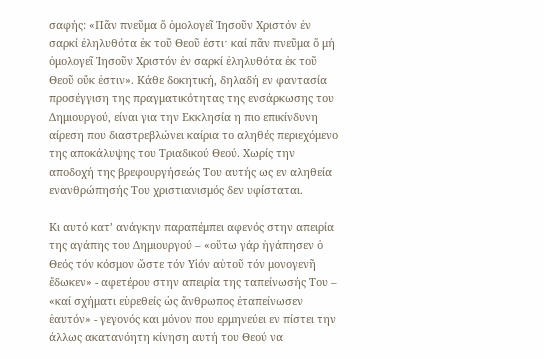σαφής: «Πᾶν πνεῦμα ὅ ὁμολογεῖ Ἰησοῦν Χριστόν ἐν σαρκί ἐληλυθότα ἐκ τοῦ Θεοῦ ἐστιˑ καί πᾶν πνεῦμα ὅ μή ὁμολογεῖ Ἰησοῦν Χριστόν ἐν σαρκί ἐληλυθότα ἐκ τοῦ Θεοῦ οὔκ ἐστιν». Κάθε δοκητική, δηλαδή εν φαντασία προσέγγιση της πραγματικότητας της ενσάρκωσης του Δημιουργού, είναι για την Εκκλησία η πιο επικίνδυνη αίρεση που διαστρεβλώνει καίρια το αληθές περιεχόμενο της αποκάλυψης του Τριαδικού Θεού. Χωρίς την αποδοχή της βρεφουργήσεώς Του αυτής ως εν αληθεία ενανθρώπησής Του χριστιανισμός δεν υφίσταται.

Κι αυτό κατ’ ανάγκην παραπέμπει αφενός στην απειρία της αγάπης του Δημιουργού – «οὕτω γάρ ἠγάπησεν ὁ Θεός τόν κόσμον ὥστε τόν Υἱόν αὐτοῦ τόν μονογενῆ ἔδωκεν» - αφετέρου στην απειρία της ταπείνωσής Του – «καί σχήματι εὑρεθείς ὡς ἄνθρωπος ἐταπείνωσεν ἑαυτόν» - γεγονός και μόνον που ερμηνεύει εν πίστει την άλλως ακατανόητη κίνηση αυτή του Θεού να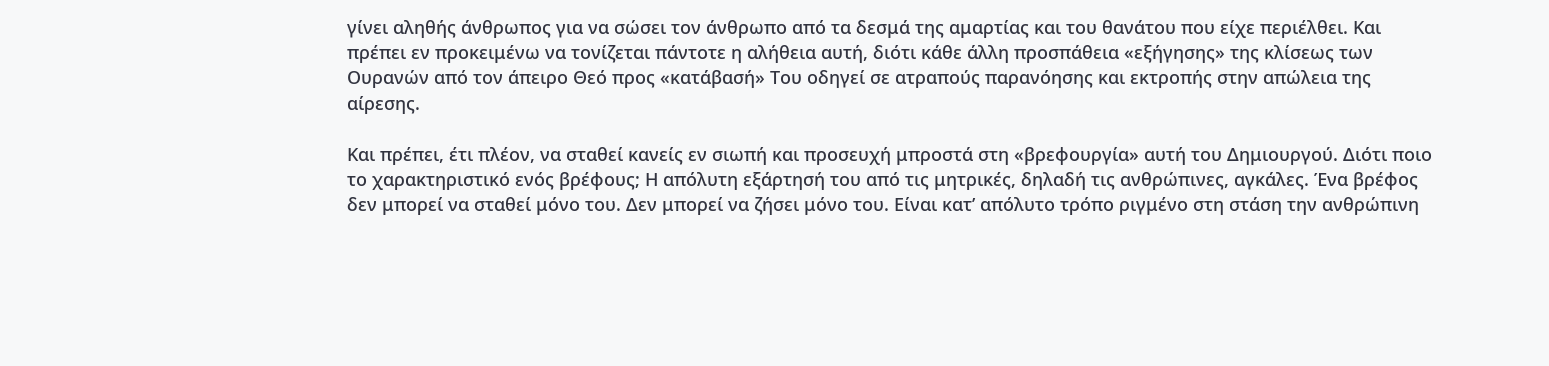γίνει αληθής άνθρωπος για να σώσει τον άνθρωπο από τα δεσμά της αμαρτίας και του θανάτου που είχε περιέλθει. Και πρέπει εν προκειμένω να τονίζεται πάντοτε η αλήθεια αυτή, διότι κάθε άλλη προσπάθεια «εξήγησης» της κλίσεως των Ουρανών από τον άπειρο Θεό προς «κατάβασή» Του οδηγεί σε ατραπούς παρανόησης και εκτροπής στην απώλεια της αίρεσης.

Και πρέπει, έτι πλέον, να σταθεί κανείς εν σιωπή και προσευχή μπροστά στη «βρεφουργία» αυτή του Δημιουργού. Διότι ποιο το χαρακτηριστικό ενός βρέφους; Η απόλυτη εξάρτησή του από τις μητρικές, δηλαδή τις ανθρώπινες, αγκάλες. Ένα βρέφος δεν μπορεί να σταθεί μόνο του. Δεν μπορεί να ζήσει μόνο του. Είναι κατ’ απόλυτο τρόπο ριγμένο στη στάση την ανθρώπινη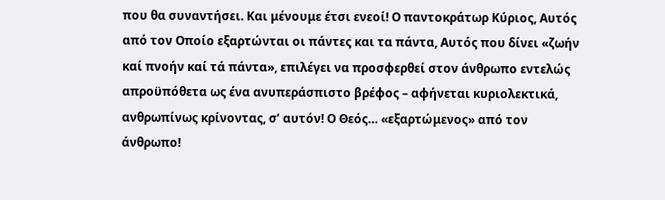που θα συναντήσει. Και μένουμε έτσι ενεοί! Ο παντοκράτωρ Κύριος, Αυτός από τον Οποίο εξαρτώνται οι πάντες και τα πάντα, Αυτός που δίνει «ζωήν καί πνοήν καί τά πάντα», επιλέγει να προσφερθεί στον άνθρωπο εντελώς απροϋπόθετα ως ένα ανυπεράσπιστο βρέφος – αφήνεται κυριολεκτικά, ανθρωπίνως κρίνοντας, σ’ αυτόν! Ο Θεός… «εξαρτώμενος» από τον άνθρωπο!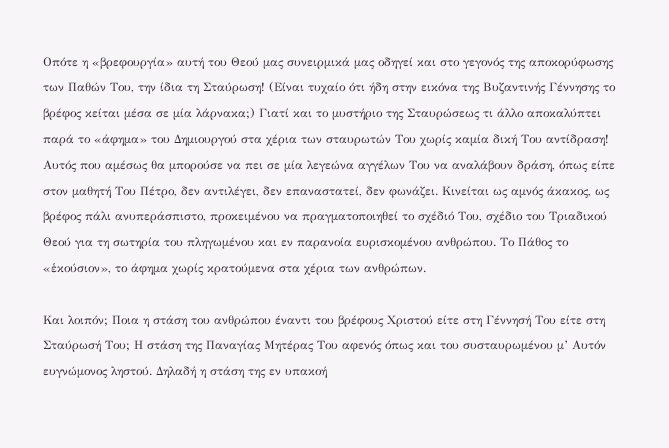Οπότε η «βρεφουργία» αυτή του Θεού μας συνειρμικά μας οδηγεί και στο γεγονός της αποκορύφωσης των Παθών Του, την ίδια τη Σταύρωση! (Είναι τυχαίο ότι ήδη στην εικόνα της Βυζαντινής Γέννησης το βρέφος κείται μέσα σε μία λάρνακα;) Γιατί και το μυστήριο της Σταυρώσεως τι άλλο αποκαλύπτει παρά το «άφημα» του Δημιουργού στα χέρια των σταυρωτών Του χωρίς καμία δική Του αντίδραση! Αυτός που αμέσως θα μπορούσε να πει σε μία λεγεώνα αγγέλων Του να αναλάβουν δράση, όπως είπε στον μαθητή Του Πέτρο, δεν αντιλέγει, δεν επαναστατεί, δεν φωνάζει. Κινείται ως αμνός άκακος, ως βρέφος πάλι ανυπεράσπιστο, προκειμένου να πραγματοποιηθεί το σχέδιό Του, σχέδιο του Τριαδικού Θεού για τη σωτηρία του πληγωμένου και εν παρανοία ευρισκομένου ανθρώπου. Το Πάθος το «ἑκούσιον», το άφημα χωρίς κρατούμενα στα χέρια των ανθρώπων.

Και λοιπόν; Ποια η στάση του ανθρώπου έναντι του βρέφους Χριστού είτε στη Γέννησή Του είτε στη Σταύρωσή Του; Η στάση της Παναγίας Μητέρας Του αφενός όπως και του συσταυρωμένου μ’ Αυτόν ευγνώμονος ληστού. Δηλαδή η στάση της εν υπακοή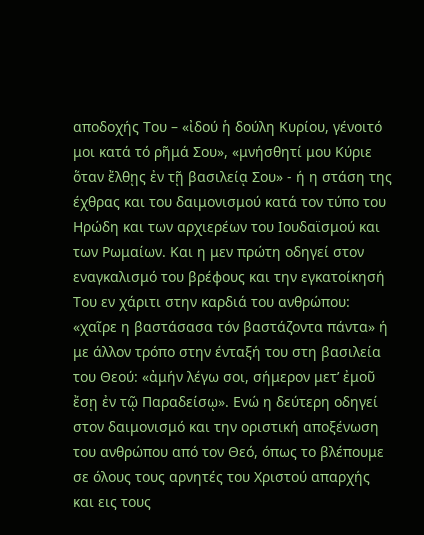αποδοχής Του – «ἰδού ἡ δούλη Κυρίου, γένοιτό μοι κατά τό ρῆμά Σου», «μνήσθητί μου Κύριε ὅταν ἔλθῃς ἐν τῇ βασιλείᾳ Σου» - ή η στάση της έχθρας και του δαιμονισμού κατά τον τύπο του Ηρώδη και των αρχιερέων του Ιουδαϊσμού και των Ρωμαίων. Και η μεν πρώτη οδηγεί στον εναγκαλισμό του βρέφους και την εγκατοίκησή Του εν χάριτι στην καρδιά του ανθρώπου: «χαῖρε η βαστάσασα τόν βαστάζοντα πάντα» ή με άλλον τρόπο στην ένταξή του στη βασιλεία του Θεού: «ἀμήν λέγω σοι, σήμερον μετ’ ἐμοῦ ἔσῃ ἐν τῷ Παραδείσῳ». Ενώ η δεύτερη οδηγεί στον δαιμονισμό και την οριστική αποξένωση του ανθρώπου από τον Θεό, όπως το βλέπουμε σε όλους τους αρνητές του Χριστού απαρχής και εις τους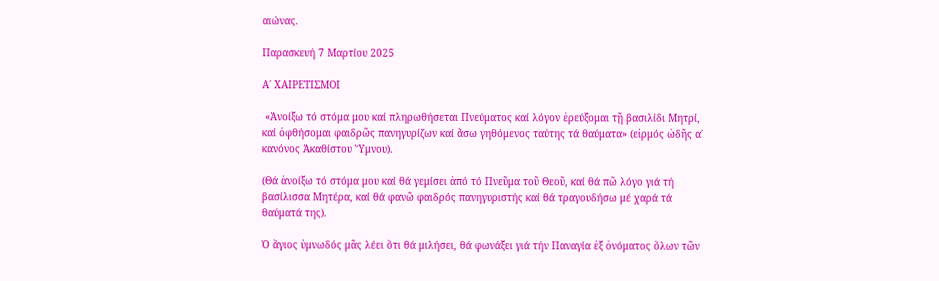αιώνας.

Παρασκευή 7 Μαρτίου 2025

Α΄ ΧΑΙΡΕΤΙΣΜΟΙ

 «Ἀνοίξω τό στόμα μου καί πληρωθήσεται Πνεύματος καί λόγον ἐρεύξομαι τῇ βασιλίδι Μητρί, καί ὀφθήσομαι φαιδρῶς πανηγυρίζων καί ἄσω γηθόμενος ταύτης τά θαύματα» (εἰρμός ὠδῆς α΄ κανόνος Ἀκαθίστου Ὕμνου).

(Θά ἀνοίξω τό στόμα μου καί θά γεμίσει ἀπό τό Πνεῦμα τοῦ Θεοῦ, καί θά πῶ λόγο γιά τή βασίλισσα Μητέρα, καί θά φανῶ φαιδρός πανηγυριστής καί θά τραγουδήσω μέ χαρά τά θαύματά της).

Ὁ ἅγιος ὑμνωδός μᾶς λέει ὅτι θά μιλήσει, θά φωνάξει γιά τήν Παναγία ἐξ ὀνόματος ὅλων τῶν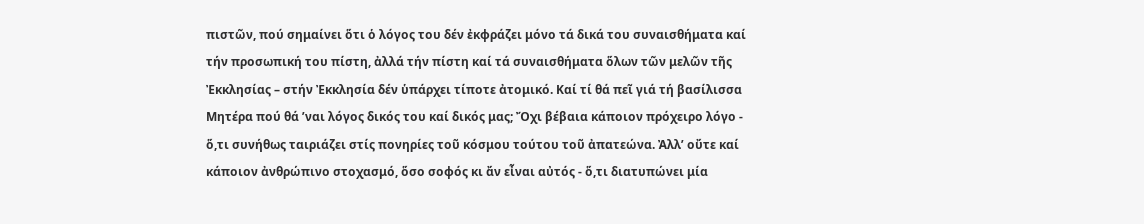πιστῶν, πού σημαίνει ὅτι ὁ λόγος του δέν ἐκφράζει μόνο τά δικά του συναισθήματα καί τήν προσωπική του πίστη, ἀλλά τήν πίστη καί τά συναισθήματα ὅλων τῶν μελῶν τῆς Ἐκκλησίας – στήν Ἐκκλησία δέν ὑπάρχει τίποτε ἀτομικό. Καί τί θά πεῖ γιά τή βασίλισσα Μητέρα πού θά ’ναι λόγος δικός του καί δικός μας; Ὄχι βέβαια κάποιον πρόχειρο λόγο - ὅ,τι συνήθως ταιριάζει στίς πονηρίες τοῦ κόσμου τούτου τοῦ ἀπατεώνα. Ἀλλ’ οὔτε καί κάποιον ἀνθρώπινο στοχασμό, ὅσο σοφός κι ἄν εἶναι αὐτός - ὅ,τι διατυπώνει μία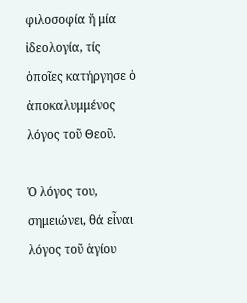φιλοσοφία ἤ μία ἰδεολογία, τίς ὁποῖες κατήργησε ὁ ἀποκαλυμμένος λόγος τοῦ Θεοῦ.

Ὁ λόγος του, σημειώνει, θά εἶναι λόγος τοῦ ἁγίου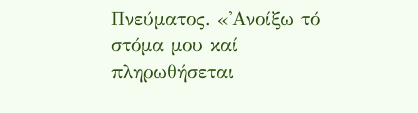Πνεύματος. «᾽Ανοίξω τό στόμα μου καί πληρωθήσεται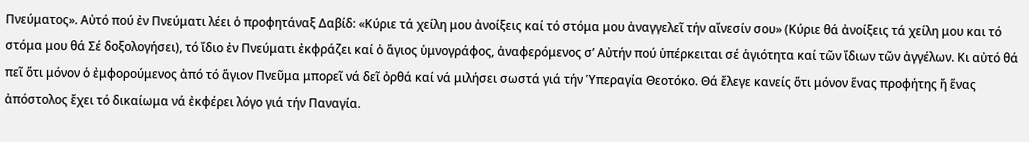Πνεύματος». Αὐτό πού ἐν Πνεύματι λέει ὁ προφητάναξ Δαβίδ: «Κύριε τά χείλη μου ἀνοίξεις καί τό στόμα μου ἀναγγελεῖ τήν αἴνεσίν σου» (Κύριε θά ἀνοίξεις τά χείλη μου και τό στόμα μου θά Σέ δοξολογήσει), τό ἴδιο ἐν Πνεύματι ἐκφράζει καί ὁ ἅγιος ὑμνογράφος, ἀναφερόμενος σ’ Αὐτήν πού ὑπέρκειται σέ ἁγιότητα καί τῶν ἴδιων τῶν ἀγγέλων. Κι αὐτό θά πεῖ ὅτι μόνον ὁ ἐμφορούμενος ἀπό τό ἅγιον Πνεῦμα μπορεῖ νά δεῖ ὀρθά καί νά μιλήσει σωστά γιά τήν Ὑπεραγία Θεοτόκο. Θά ἔλεγε κανείς ὅτι μόνον ἕνας προφήτης ἤ ἕνας ἀπόστολος ἔχει τό δικαίωμα νά ἐκφέρει λόγο γιά τήν Παναγία.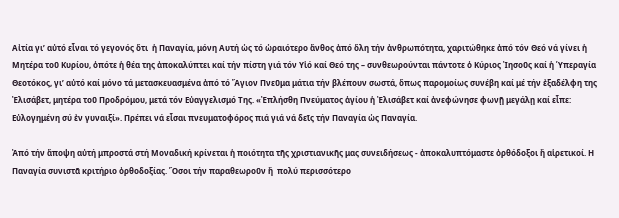Αἰτία γι’ αὐτό εἶναι τό γεγονός ὅτι  ἡ Παναγία, μόνη Αυτή ὡς τό ὡραιότερο ἄνθος ἀπό ὅλη τήν ἀνθρωπότητα, χαριτώθηκε ἀπό τόν Θεό νά γίνει ἡ Μητέρα τοῦ Κυρίου, ὁπότε ἡ θέα της ἀποκαλύπτει καί τήν πίστη γιά τόν Υἱό καί Θεό της – συνθεωρούνται πάντοτε ὁ Κύριος Ἰησοῦς καί ἡ Ὑπεραγία Θεοτόκος, γι’ αὐτό καί μόνο τά μετασκευασμένα ἀπό τό Ἄγιον Πνεῦμα μάτια τήν βλέπουν σωστά, ὅπως παρομοίως συνέβη καί μέ τήν ἐξαδέλφη της Ἐλισάβετ, μητέρα τοῦ Προδρόμου, μετά τόν Εὐαγγελισμό Της. «Ἐπλήσθη Πνεύματος ἁγίου ἡ Ἐλισάβετ καί ἀνεφώνησε φωνῇ μεγάλῃ καί εἶπε: Εὐλογημένη σύ ἐν γυναιξί». Πρέπει νά εἶσαι πνευματοφόρος πιά γιά νά δεῖς τήν Παναγία ὡς Παναγία.

Ἀπό τήν ἄποψη αὐτή μπροστά στή Μοναδική κρίνεται ἡ ποιότητα τῆς χριστιανικῆς μας συνειδήσεως - ἀποκαλυπτόμαστε ὀρθόδοξοι ἤ αἱρετικοί. Η Παναγία συνιστᾶ κριτήριο ὀρθοδοξίας. Ὅσοι τήν παραθεωροῦν ἤ  πολύ περισσότερο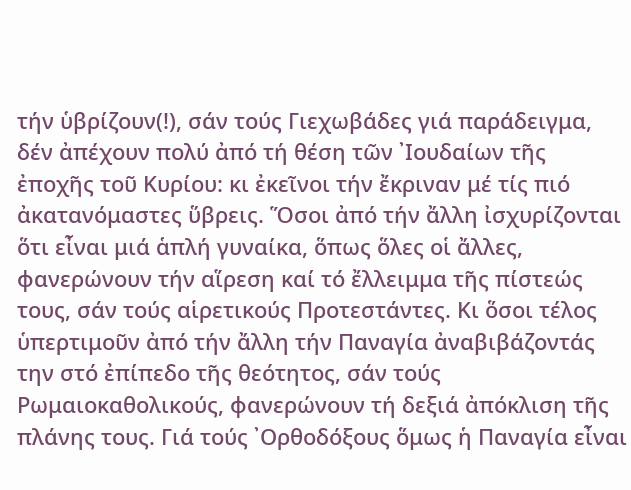τήν ὑβρίζουν(!), σάν τούς Γιεχωβάδες γιά παράδειγμα, δέν ἀπέχουν πολύ ἀπό τή θέση τῶν ᾽Ιουδαίων τῆς ἐποχῆς τοῦ Κυρίου: κι ἐκεῖνοι τήν ἔκριναν μέ τίς πιό ἀκατανόμαστες ὕβρεις. Ὅσοι ἀπό τήν ἄλλη ἰσχυρίζονται ὅτι εἶναι μιά ἁπλή γυναίκα, ὅπως ὅλες οἱ ἄλλες, φανερώνουν τήν αἵρεση καί τό ἔλλειμμα τῆς πίστεώς τους, σάν τούς αἱρετικούς Προτεστάντες. Κι ὅσοι τέλος ὑπερτιμοῦν ἀπό τήν ἄλλη τήν Παναγία ἀναβιβάζοντάς την στό ἐπίπεδο τῆς θεότητος, σάν τούς Ρωμαιοκαθολικούς, φανερώνουν τή δεξιά ἀπόκλιση τῆς πλάνης τους. Γιά τούς ᾽Ορθοδόξους ὅμως ἡ Παναγία εἶναι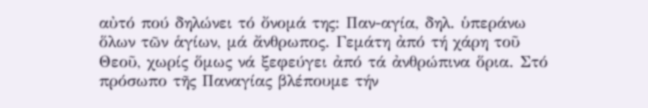αὐτό πού δηλώνει τό ὄνομά της: Παν-αγία, δηλ. ὑπεράνω ὅλων τῶν ἁγίων, μά ἄνθρωπος. Γεμάτη ἀπό τή χάρη τοῦ Θεοῦ, χωρίς ὅμως νά ξεφεύγει ἀπό τά ἀνθρώπινα ὅρια. Στό πρόσωπο τῆς Παναγίας βλέπουμε τήν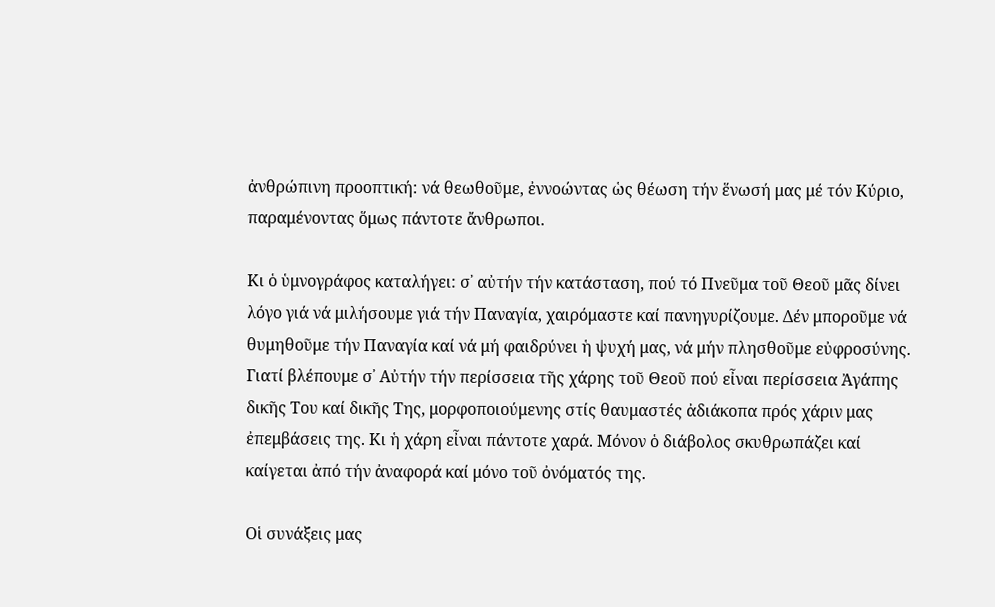ἀνθρώπινη προοπτική: νά θεωθοῦμε, ἐννοώντας ὡς θέωση τήν ἕνωσή μας μέ τόν Κύριο, παραμένοντας ὅμως πάντοτε ἄνθρωποι.

Κι ὁ ὑμνογράφος καταλήγει: σ᾽ αὐτήν τήν κατάσταση, πού τό Πνεῦμα τοῦ Θεοῦ μᾶς δίνει λόγο γιά νά μιλήσουμε γιά τήν Παναγία, χαιρόμαστε καί πανηγυρίζουμε. Δέν μποροῦμε νά θυμηθοῦμε τήν Παναγία καί νά μή φαιδρύνει ἡ ψυχή μας, νά μήν πλησθοῦμε εὐφροσύνης. Γιατί βλέπουμε σ᾽ Αὐτήν τήν περίσσεια τῆς χάρης τοῦ Θεοῦ πού εἶναι περίσσεια Ἀγάπης δικῆς Του καί δικῆς Της, μορφοποιούμενης στίς θαυμαστές ἀδιάκοπα πρός χάριν μας ἐπεμβάσεις της. Κι ἡ χάρη εἶναι πάντοτε χαρά. Μόνον ὁ διάβολος σκυθρωπάζει καί καίγεται ἀπό τήν ἀναφορά καί μόνο τοῦ ὀνόματός της.

Οἱ συνάξεις μας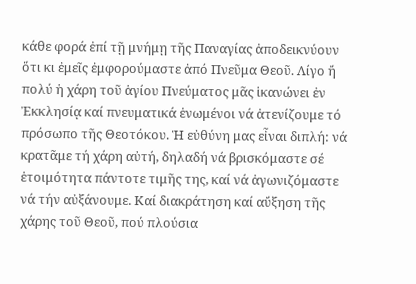κάθε φορά ἐπί τῇ μνήμῃ τῆς Παναγίας ἀποδεικνύουν ὅτι κι ἐμεῖς ἐμφορούμαστε ἀπό Πνεῦμα Θεοῦ. Λίγο ἤ πολύ ἡ χάρη τοῦ ἁγίου Πνεύματος μᾶς ἱκανώνει ἐν Ἐκκλησίᾳ καί πνευματικά ἑνωμένοι νά ἀτενίζουμε τό πρόσωπο τῆς Θεοτόκου. Ἡ εὐθύνη μας εἶναι διπλή: νά κρατᾶμε τή χάρη αὐτή, δηλαδή νά βρισκόμαστε σέ ἑτοιμότητα πάντοτε τιμῆς της, καί νά ἀγωνιζόμαστε νά τήν αὐξάνουμε. Καί διακράτηση καί αὔξηση τῆς χάρης τοῦ Θεοῦ, πού πλούσια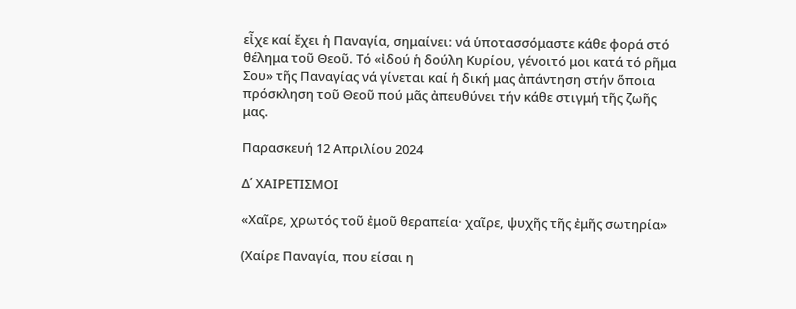εἶχε καί ἔχει ἡ Παναγία, σημαίνει: νά ὑποτασσόμαστε κάθε φορά στό θέλημα τοῦ Θεοῦ. Τό «ἰδού ἡ δούλη Κυρίου, γένοιτό μοι κατά τό ρῆμα Σου» τῆς Παναγίας νά γίνεται καί ἡ δική μας ἀπάντηση στήν ὅποια πρόσκληση τοῦ Θεοῦ πού μᾶς ἀπευθύνει τήν κάθε στιγμή τῆς ζωῆς μας.

Παρασκευή 12 Απριλίου 2024

Δ΄ ΧΑΙΡΕΤΙΣΜΟΙ

«Χαῖρε, χρωτός τοῦ ἐμοῦ θεραπεία· χαῖρε, ψυχῆς τῆς ἐμῆς σωτηρία»

(Χαίρε Παναγία, που είσαι η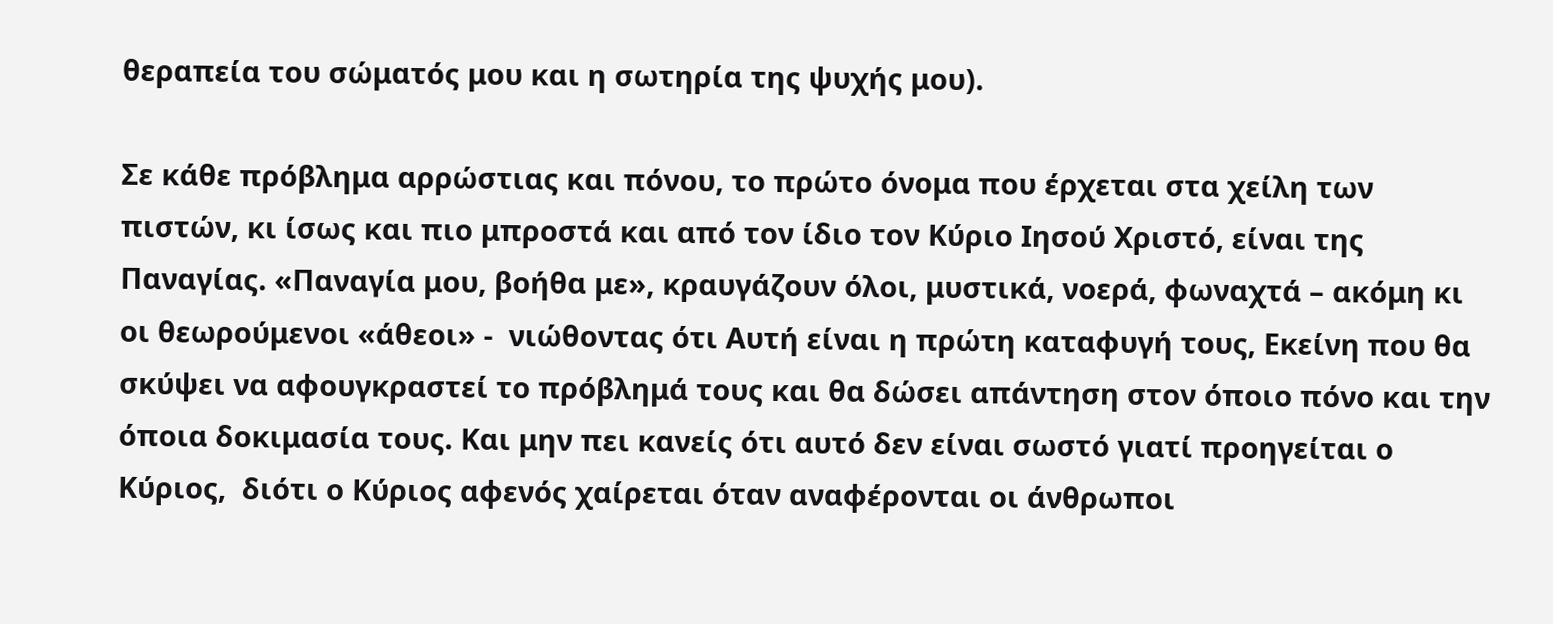θεραπεία του σώματός μου και η σωτηρία της ψυχής μου).

Σε κάθε πρόβλημα αρρώστιας και πόνου, το πρώτο όνομα που έρχεται στα χείλη των πιστών, κι ίσως και πιο μπροστά και από τον ίδιο τον Κύριο Ιησού Χριστό, είναι της Παναγίας. «Παναγία μου, βοήθα με», κραυγάζουν όλοι, μυστικά, νοερά, φωναχτά – ακόμη κι οι θεωρούμενοι «άθεοι» -  νιώθοντας ότι Αυτή είναι η πρώτη καταφυγή τους, Εκείνη που θα σκύψει να αφουγκραστεί το πρόβλημά τους και θα δώσει απάντηση στον όποιο πόνο και την όποια δοκιμασία τους. Και μην πει κανείς ότι αυτό δεν είναι σωστό γιατί προηγείται ο Κύριος,  διότι ο Κύριος αφενός χαίρεται όταν αναφέρονται οι άνθρωποι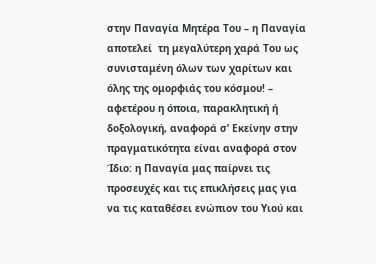στην Παναγία Μητέρα Του – η Παναγία αποτελεί  τη μεγαλύτερη χαρά Του ως συνισταμένη όλων των χαρίτων και όλης της ομορφιάς του κόσμου! – αφετέρου η όποια, παρακλητική ή δοξολογική, αναφορά σ’ Εκείνην στην πραγματικότητα είναι αναφορά στον Ίδιο: η Παναγία μας παίρνει τις προσευχές και τις επικλήσεις μας για να τις καταθέσει ενώπιον του Υιού και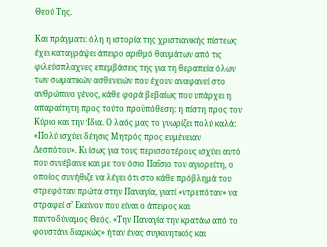Θεού Της.

Και πράγματι: όλη η ιστορία της χριστιανικής πίστεως έχει καταγράψει άπειρο αριθμό θαυμάτων από τις φιλεύσπλαχνες επεμβάσεις της για τη θεραπεία όλων των σωματικών ασθενειών που έχουν αναφανεί στο ανθρώπινο γένος, κάθε φορά βεβαίως που υπάρχει η απαραίτητη προς τούτο προϋπόθεση: η πίστη προς τον Κύριο και την Ίδια. Ο λαός μας το γνωρίζει πολύ καλά: «Πολύ ισχύει δέησις Μητρός προς ευμένειαν Δεσπότου». Κι ίσως για τους περισσοτέρους ισχύει αυτό που συνέβαινε και με τον όσιο Παΐσιο τον αγιορείτη, ο οποίος συνήθιζε να λέγει ότι στο κάθε πρόβλημά του στρεφόταν πρώτα στην Παναγία, γιατί «ντρεπόταν» να στραφεί σ’ Εκείνον που είναι ο άπειρος και παντοδύναμος Θεός. «Την Παναγία την κρατάω από το φουστάνι διαρκώς» ήταν ένας συγκινητικός και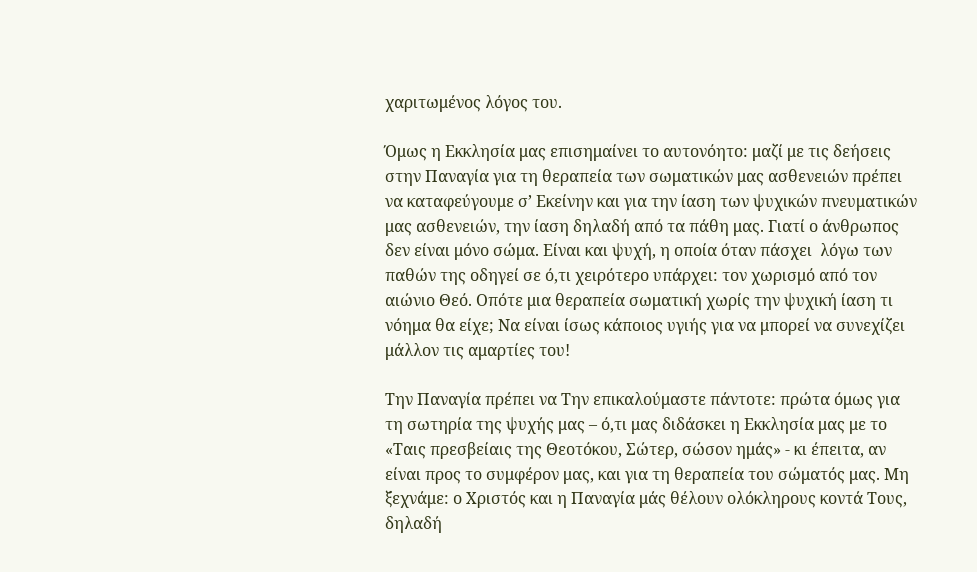χαριτωμένος λόγος του.

Όμως η Εκκλησία μας επισημαίνει το αυτονόητο: μαζί με τις δεήσεις στην Παναγία για τη θεραπεία των σωματικών μας ασθενειών πρέπει να καταφεύγουμε σ’ Εκείνην και για την ίαση των ψυχικών πνευματικών μας ασθενειών, την ίαση δηλαδή από τα πάθη μας. Γιατί ο άνθρωπος δεν είναι μόνο σώμα. Είναι και ψυχή, η οποία όταν πάσχει  λόγω των παθών της οδηγεί σε ό,τι χειρότερο υπάρχει: τον χωρισμό από τον αιώνιο Θεό. Οπότε μια θεραπεία σωματική χωρίς την ψυχική ίαση τι νόημα θα είχε; Να είναι ίσως κάποιος υγιής για να μπορεί να συνεχίζει μάλλον τις αμαρτίες του!

Την Παναγία πρέπει να Την επικαλούμαστε πάντοτε: πρώτα όμως για τη σωτηρία της ψυχής μας – ό,τι μας διδάσκει η Εκκλησία μας με το «Ταις πρεσβείαις της Θεοτόκου, Σώτερ, σώσον ημάς» - κι έπειτα, αν είναι προς το συμφέρον μας, και για τη θεραπεία του σώματός μας. Μη ξεχνάμε: ο Χριστός και η Παναγία μάς θέλουν ολόκληρους κοντά Τους, δηλαδή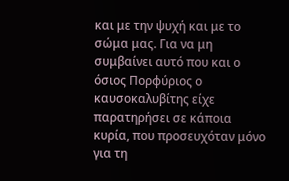και με την ψυχή και με το σώμα μας. Για να μη συμβαίνει αυτό που και ο όσιος Πορφύριος ο καυσοκαλυβίτης είχε παρατηρήσει σε κάποια κυρία, που προσευχόταν μόνο για τη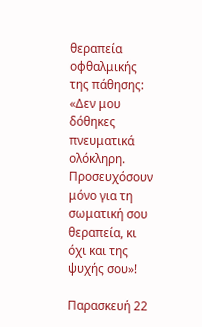θεραπεία οφθαλμικής της πάθησης: «Δεν μου δόθηκες πνευματικά ολόκληρη. Προσευχόσουν μόνο για τη σωματική σου θεραπεία, κι όχι και της ψυχής σου»!

Παρασκευή 22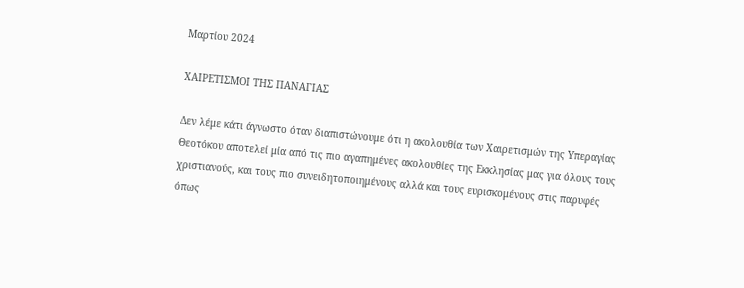Μαρτίου 2024

ΧΑΙΡΕΤΙΣΜΟΙ ΤΗΣ ΠΑΝΑΓΙΑΣ

Δεν λέμε κάτι άγνωστο όταν διαπιστώνουμε ότι η ακολουθία των Χαιρετισμών της Υπεραγίας Θεοτόκου αποτελεί μία από τις πιο αγαπημένες ακολουθίες της Εκκλησίας μας για όλους τους χριστιανούς, και τους πιο συνειδητοποιημένους αλλά και τους ευρισκομένους στις παρυφές όπως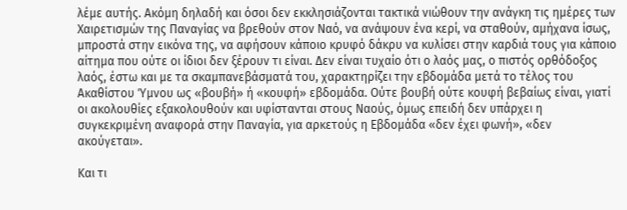λέμε αυτής. Ακόμη δηλαδή και όσοι δεν εκκλησιάζονται τακτικά νιώθουν την ανάγκη τις ημέρες των Χαιρετισμών της Παναγίας να βρεθούν στον Ναό, να ανάψουν ένα κερί, να σταθούν, αμήχανα ίσως, μπροστά στην εικόνα της, να αφήσουν κάποιο κρυφό δάκρυ να κυλίσει στην καρδιά τους για κάποιο αίτημα που ούτε οι ίδιοι δεν ξέρουν τι είναι. Δεν είναι τυχαίο ότι ο λαός μας, ο πιστός ορθόδοξος λαός, έστω και με τα σκαμπανεβάσματά του, χαρακτηρίζει την εβδομάδα μετά το τέλος του Ακαθίστου Ύμνου ως «βουβή» ή «κουφή» εβδομάδα. Ούτε βουβή ούτε κουφή βεβαίως είναι, γιατί οι ακολουθίες εξακολουθούν και υφίστανται στους Ναούς, όμως επειδή δεν υπάρχει η συγκεκριμένη αναφορά στην Παναγία, για αρκετούς η Εβδομάδα «δεν έχει φωνή», «δεν ακούγεται».

Και τι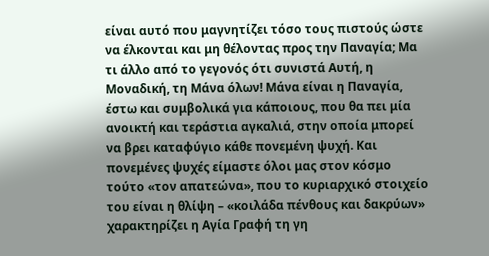είναι αυτό που μαγνητίζει τόσο τους πιστούς ώστε να έλκονται και μη θέλοντας προς την Παναγία; Μα τι άλλο από το γεγονός ότι συνιστά Αυτή, η Μοναδική, τη Μάνα όλων! Μάνα είναι η Παναγία, έστω και συμβολικά για κάποιους, που θα πει μία ανοικτή και τεράστια αγκαλιά, στην οποία μπορεί να βρει καταφύγιο κάθε πονεμένη ψυχή. Και πονεμένες ψυχές είμαστε όλοι μας στον κόσμο τούτο «τον απατεώνα», που το κυριαρχικό στοιχείο του είναι η θλίψη – «κοιλάδα πένθους και δακρύων» χαρακτηρίζει η Αγία Γραφή τη γη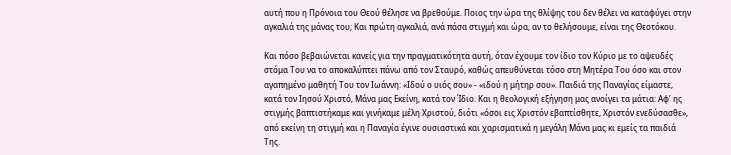αυτή που η Πρόνοια του Θεού θέλησε να βρεθούμε. Ποιος την ώρα της θλίψης του δεν θέλει να καταφύγει στην αγκαλιά της μάνας του; Και πρώτη αγκαλιά, ανά πάσα στιγμή και ώρα, αν το θελήσουμε, είναι της Θεοτόκου.

Και πόσο βεβαιώνεται κανείς για την πραγματικότητα αυτή, όταν έχουμε τον ίδιο τον Κύριο με το αψευδές στόμα Του να το αποκαλύπτει πάνω από τον Σταυρό, καθώς απευθύνεται τόσο στη Μητέρα Του όσο και στον αγαπημένο μαθητή Του τον Ιωάννη: «Ιδού ο υιός σου» - «ιδού η μήτηρ σου». Παιδιά της Παναγίας είμαστε, κατά τον Ιησού Χριστό, Μάνα μας Εκείνη, κατά τον Ίδιο. Και η θεολογική εξήγηση μας ανοίγει τα μάτια: Αφ’ ης στιγμής βαπτιστήκαμε και γινήκαμε μέλη Χριστού, διότι «όσοι εις Χριστόν εβαπτίσθητε, Χριστόν ενεδύσασθε», από εκείνη τη στιγμή και η Παναγία έγινε ουσιαστικά και χαρισματικά η μεγάλη Μάνα μας κι εμείς τα παιδιά Της.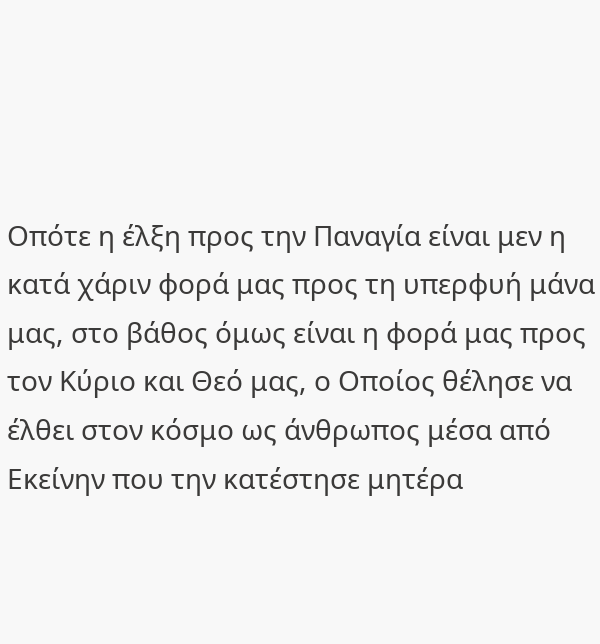Οπότε η έλξη προς την Παναγία είναι μεν η κατά χάριν φορά μας προς τη υπερφυή μάνα μας, στο βάθος όμως είναι η φορά μας προς τον Κύριο και Θεό μας, ο Οποίος θέλησε να έλθει στον κόσμο ως άνθρωπος μέσα από Εκείνην που την κατέστησε μητέρα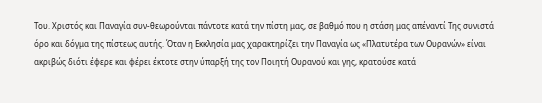Του. Χριστός και Παναγία συν-θεωρούνται πάντοτε κατά την πίστη μας, σε βαθμό που η στάση μας απέναντί Της συνιστά όρο και δόγμα της πίστεως αυτής. Όταν η Εκκλησία μας χαρακτηρίζει την Παναγία ως «Πλατυτέρα των Ουρανών» είναι ακριβώς διότι έφερε και φέρει έκτοτε στην ύπαρξή της τον Ποιητή Ουρανού και γης, κρατούσε κατά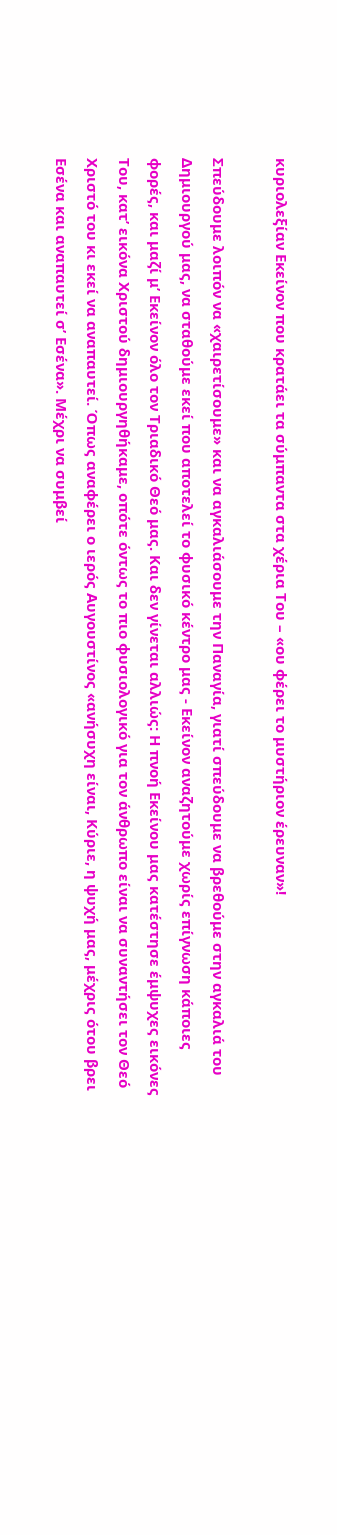κυριολεξίαν Εκείνον που κρατάει τα σύμπαντα στα χέρια Του – «ου φέρει το μυστήριον έρευναν»!

Σπεύδουμε λοιπόν να «χαιρετίσουμε» και να αγκαλιάσουμε την Παναγία, γιατί σπεύδουμε να βρεθούμε στην αγκαλιά του Δημιουργού μας, να σταθούμε εκεί που αποτελεί το φυσικό κέντρο μας - Εκείνον αναζητούμε χωρίς επίγνωση κάποιες φορές, και μαζί μ’ Εκείνον όλο τον Τριαδικό Θεό μας. Και δεν γίνεται αλλιώς: Η πνοή Εκείνου μας κατέστησε έμψυχες εικόνες Του, κατ’ εικόνα Χριστού δημιουργηθήκαμε, οπότε όντως το πιο φυσιολογικό για τον άνθρωπο είναι να συναντήσει τον Θεό Χριστό του κι εκεί να αναπαυτεί. Όπως αναφέρει ο ιερός Αυγουστίνος «ανήσυχη είναι, Κύριε, η ψυχή μας, μέχρις ότου βρει Εσένα και αναπαυτεί σ’ Εσένα». Μέχρι να συμβεί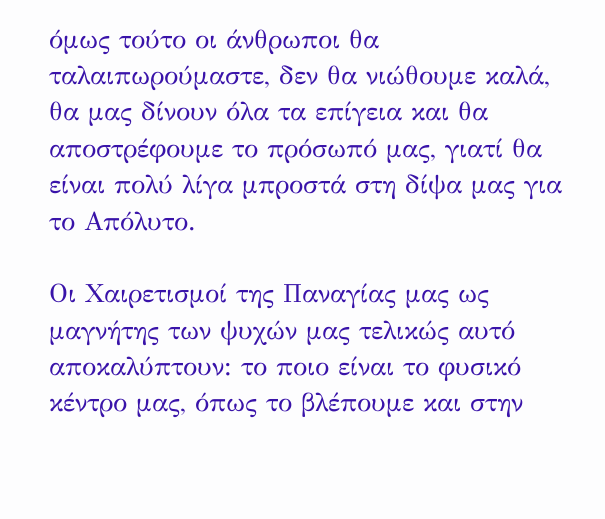όμως τούτο οι άνθρωποι θα ταλαιπωρούμαστε, δεν θα νιώθουμε καλά, θα μας δίνουν όλα τα επίγεια και θα αποστρέφουμε το πρόσωπό μας, γιατί θα είναι πολύ λίγα μπροστά στη δίψα μας για το Απόλυτο.

Οι Χαιρετισμοί της Παναγίας μας ως μαγνήτης των ψυχών μας τελικώς αυτό αποκαλύπτουν: το ποιο είναι το φυσικό κέντρο μας, όπως το βλέπουμε και στην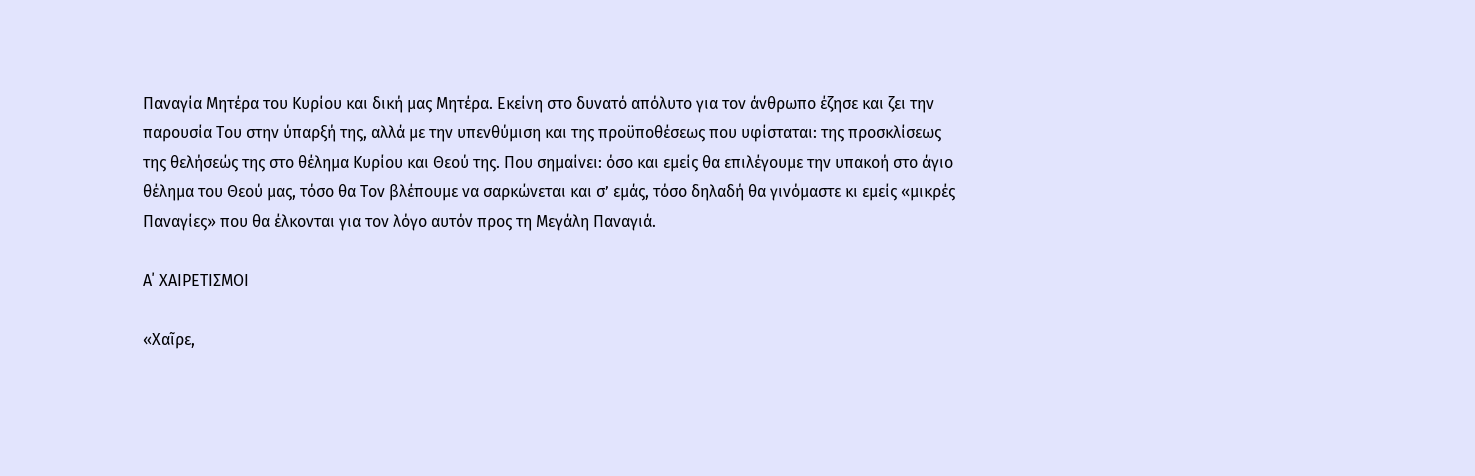Παναγία Μητέρα του Κυρίου και δική μας Μητέρα. Εκείνη στο δυνατό απόλυτο για τον άνθρωπο έζησε και ζει την παρουσία Του στην ύπαρξή της, αλλά με την υπενθύμιση και της προϋποθέσεως που υφίσταται: της προσκλίσεως της θελήσεώς της στο θέλημα Κυρίου και Θεού της. Που σημαίνει: όσο και εμείς θα επιλέγουμε την υπακοή στο άγιο θέλημα του Θεού μας, τόσο θα Τον βλέπουμε να σαρκώνεται και σ’ εμάς, τόσο δηλαδή θα γινόμαστε κι εμείς «μικρές Παναγίες» που θα έλκονται για τον λόγο αυτόν προς τη Μεγάλη Παναγιά.

Α΄ ΧΑΙΡΕΤΙΣΜΟΙ

«Χαῖρε,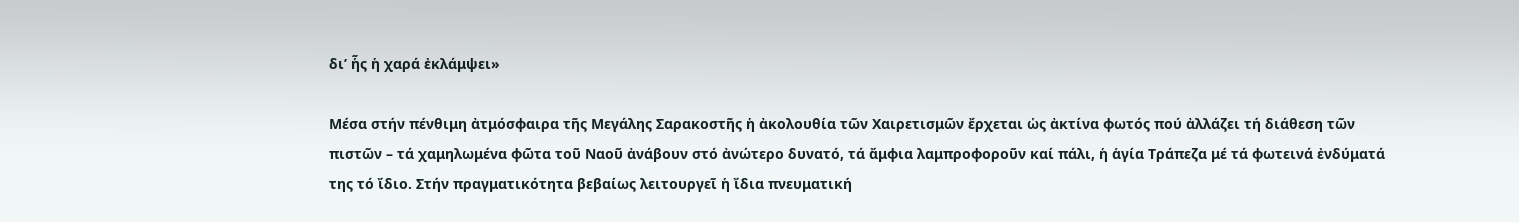δι’ ἧς ἡ χαρά ἐκλάμψει»

Μέσα στήν πένθιμη ἀτμόσφαιρα τῆς Μεγάλης Σαρακοστῆς ἡ ἀκολουθία τῶν Χαιρετισμῶν ἔρχεται ὡς ἀκτίνα φωτός πού ἀλλάζει τή διάθεση τῶν πιστῶν – τά χαμηλωμένα φῶτα τοῦ Ναοῦ ἀνάβουν στό ἀνώτερο δυνατό, τά ἄμφια λαμπροφοροῦν καί πάλι, ἡ ἁγία Τράπεζα μέ τά φωτεινά ἐνδύματά της τό ἴδιο. Στήν πραγματικότητα βεβαίως λειτουργεῖ ἡ ἴδια πνευματική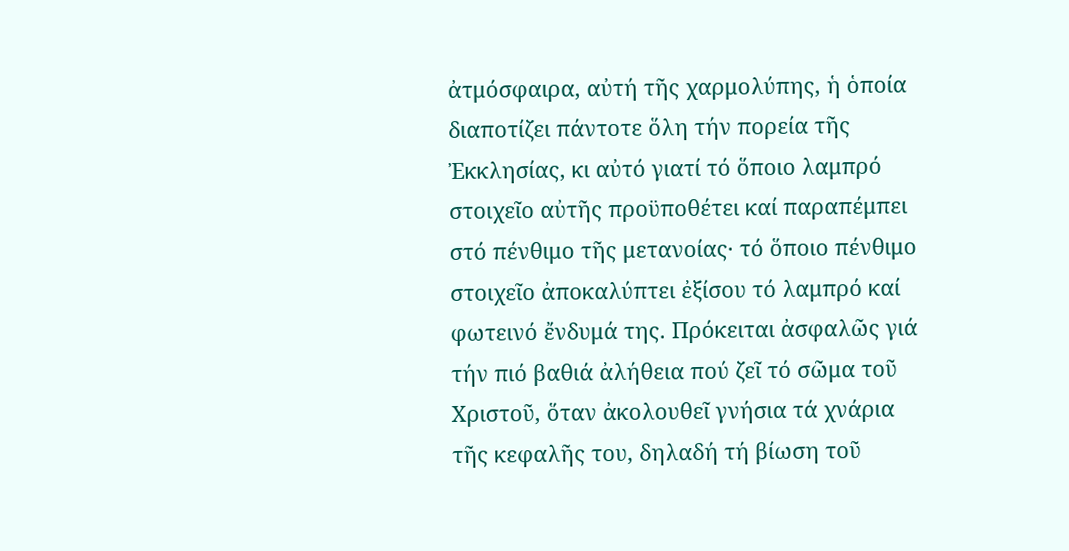ἀτμόσφαιρα, αὐτή τῆς χαρμολύπης, ἡ ὁποία  διαποτίζει πάντοτε ὅλη τήν πορεία τῆς Ἐκκλησίας, κι αὐτό γιατί τό ὅποιο λαμπρό στοιχεῖο αὐτῆς προϋποθέτει καί παραπέμπει στό πένθιμο τῆς μετανοίας· τό ὅποιο πένθιμο στοιχεῖο ἀποκαλύπτει ἐξίσου τό λαμπρό καί φωτεινό ἔνδυμά της. Πρόκειται ἀσφαλῶς γιά τήν πιό βαθιά ἀλήθεια πού ζεῖ τό σῶμα τοῦ Χριστοῦ, ὅταν ἀκολουθεῖ γνήσια τά χνάρια τῆς κεφαλῆς του, δηλαδή τή βίωση τοῦ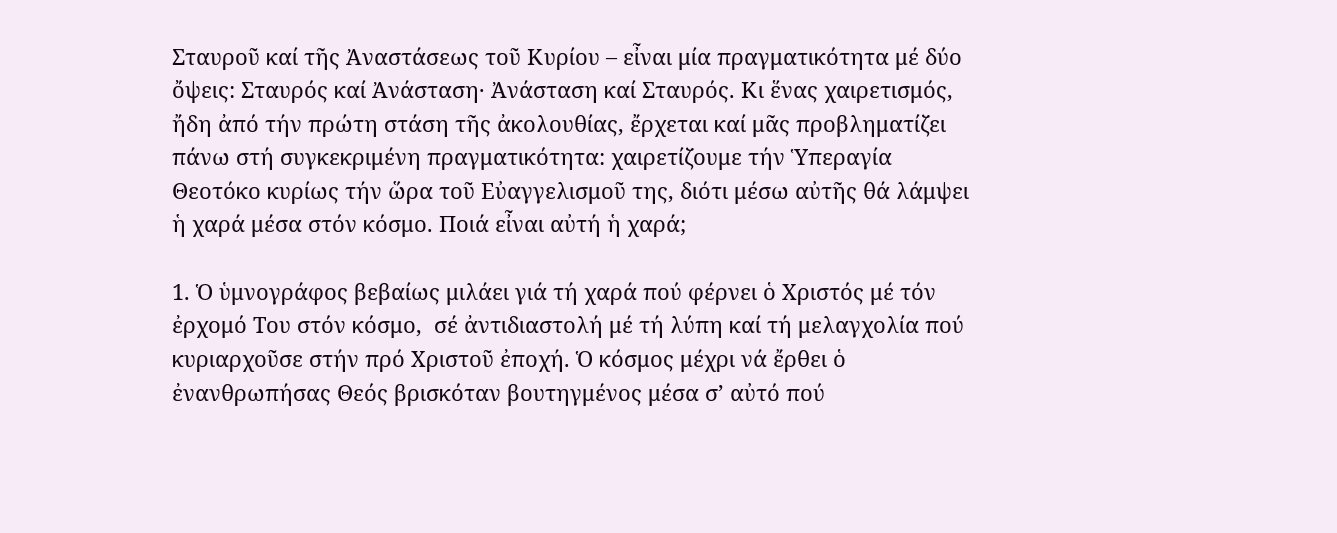Σταυροῦ καί τῆς Ἀναστάσεως τοῦ Κυρίου – εἶναι μία πραγματικότητα μέ δύο ὄψεις: Σταυρός καί Ἀνάσταση· Ἀνάσταση καί Σταυρός. Κι ἕνας χαιρετισμός, ἤδη ἀπό τήν πρώτη στάση τῆς ἀκολουθίας, ἔρχεται καί μᾶς προβληματίζει πάνω στή συγκεκριμένη πραγματικότητα: χαιρετίζουμε τήν Ὑπεραγία Θεοτόκο κυρίως τήν ὥρα τοῦ Εὐαγγελισμοῦ της, διότι μέσω αὐτῆς θά λάμψει ἡ χαρά μέσα στόν κόσμο. Ποιά εἶναι αὐτή ἡ χαρά;

1. Ὁ ὑμνογράφος βεβαίως μιλάει γιά τή χαρά πού φέρνει ὁ Χριστός μέ τόν ἐρχομό Του στόν κόσμο,  σέ ἀντιδιαστολή μέ τή λύπη καί τή μελαγχολία πού κυριαρχοῦσε στήν πρό Χριστοῦ ἐποχή. Ὁ κόσμος μέχρι νά ἔρθει ὁ ἐνανθρωπήσας Θεός βρισκόταν βουτηγμένος μέσα σ’ αὐτό πού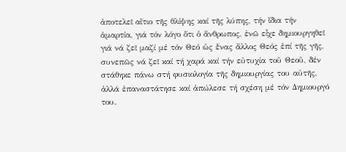ἀποτελεῖ αἴτιο τῆς θλίψης καί τῆς λύπης, τήν ἴδια τήν ἁμαρτία, γιά τόν λόγο ὅτι ὁ ἄνθρωπος, ἐνῶ εἶχε δημιουργηθεῖ γιά νά ζεῖ μαζί μέ τόν Θεό ὡς ἕνας ἄλλος Θεός ἐπί τῆς γῆς, συνεπῶς νά ζεῖ καί τή χαρά καί τήν εὐτυχία τοῦ Θεοῦ, δέν στάθηκε πάνω στή φυσιολογία τῆς δημιουργίας του αὐτῆς, ἀλλά ἐπαναστάτησε καί ἀπώλεσε τή σχέση μέ τόν Δημιουργό του.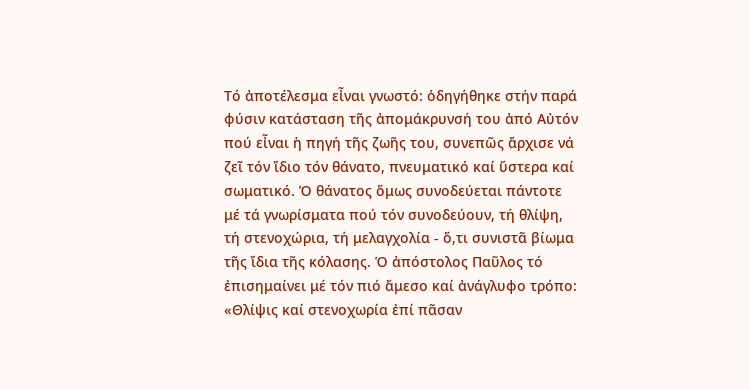Τό ἀποτέλεσμα εἶναι γνωστό: ὁδηγήθηκε στήν παρά φύσιν κατάσταση τῆς ἀπομάκρυνσή του ἀπό Αὐτόν πού εἶναι ἡ πηγή τῆς ζωῆς του, συνεπῶς ἄρχισε νά ζεῖ τόν ἴδιο τόν θάνατο, πνευματικό καί ὕστερα καί σωματικό. Ὁ θάνατος ὅμως συνοδεύεται πάντοτε μέ τά γνωρίσματα πού τόν συνοδεύουν, τή θλίψη, τή στενοχώρια, τή μελαγχολία - ὅ,τι συνιστᾶ βίωμα τῆς ἴδια τῆς κόλασης. Ὁ ἀπόστολος Παῦλος τό ἐπισημαίνει μέ τόν πιό ἄμεσο καί ἀνάγλυφο τρόπο: «Θλίψις καί στενοχωρία ἐπί πᾶσαν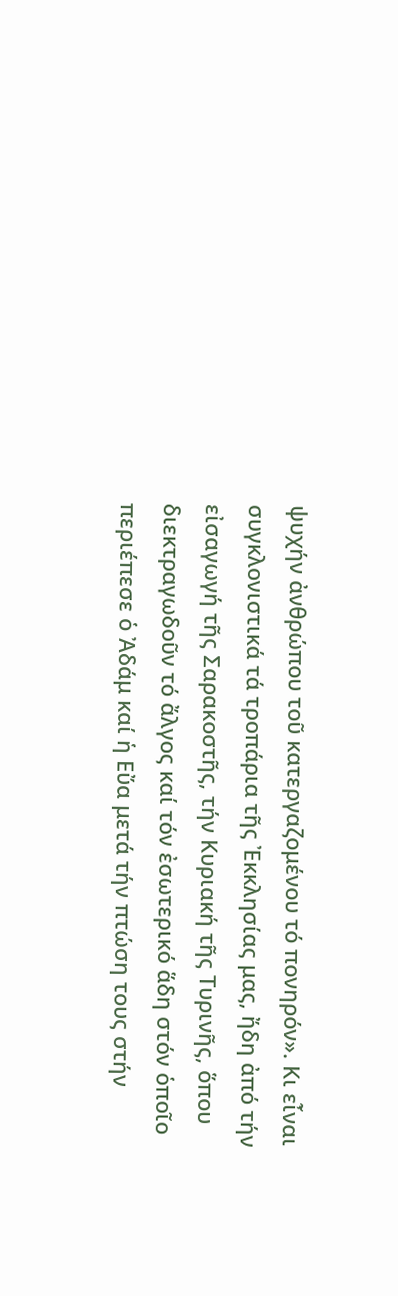ψυχήν ἀνθρώπου τοῦ κατεργαζομένου τό πονηρόν». Κι εἶναι συγκλονιστικά τά τροπάρια τῆς Ἐκκλησίας μας, ἤδη ἀπό τήν εἰσαγωγή τῆς Σαρακοστῆς, τήν Κυριακή τῆς Τυρινῆς, ὅπου διεκτραγωδοῦν τό ἄλγος καί τόν ἐσωτερικό ἅδη στόν ὁποῖο περιέπεσε ὁ Ἀδάμ καί ἡ Εὔα μετά τήν πτώση τους στήν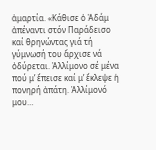ἁμαρτία. «Κάθισε ὁ Ἀδάμ ἀπέναντι στόν Παράδεισο καί θρηνώντας γιά τή γύμνωσή του ἄρχισε νά ὀδύρεται. Ἀλλίμονο σέ μένα πού μ’ ἔπεισε καί μ’ ἔκλεψε ἡ πονηρή ἀπάτη. Ἀλλίμονό μου…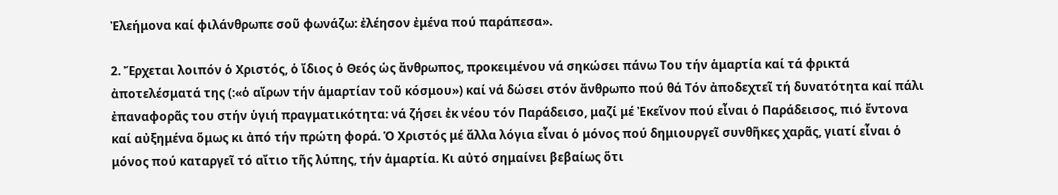Ἐλεήμονα καί φιλάνθρωπε σοῦ φωνάζω: ἐλέησον ἐμένα πού παράπεσα».

2. Ἔρχεται λοιπόν ὁ Χριστός, ὁ ἴδιος ὁ Θεός ὡς ἄνθρωπος, προκειμένου νά σηκώσει πάνω Του τήν ἁμαρτία καί τά φρικτά ἀποτελέσματά της (:«ὁ αἴρων τήν ἁμαρτίαν τοῦ κόσμου») καί νά δώσει στόν ἄνθρωπο πού θά Τόν ἀποδεχτεῖ τή δυνατότητα καί πάλι ἐπαναφορᾶς του στήν ὑγιή πραγματικότητα: νά ζήσει ἐκ νέου τόν Παράδεισο, μαζί μέ Ἐκεῖνον πού εἶναι ὁ Παράδεισος, πιό ἔντονα καί αὐξημένα ὅμως κι ἀπό τήν πρώτη φορά. Ὁ Χριστός μέ ἄλλα λόγια εἶναι ὁ μόνος πού δημιουργεῖ συνθῆκες χαρᾶς, γιατί εἶναι ὁ μόνος πού καταργεῖ τό αἴτιο τῆς λύπης, τήν ἁμαρτία. Κι αὐτό σημαίνει βεβαίως ὅτι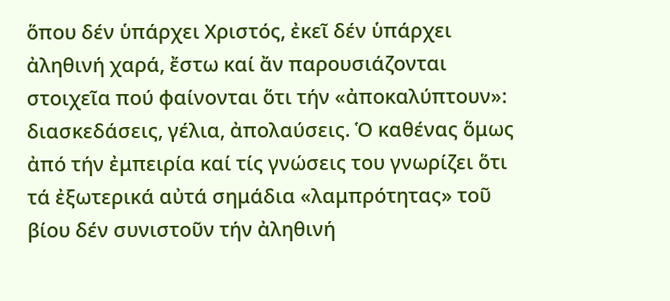ὅπου δέν ὑπάρχει Χριστός, ἐκεῖ δέν ὑπάρχει ἀληθινή χαρά, ἔστω καί ἄν παρουσιάζονται στοιχεῖα πού φαίνονται ὅτι τήν «ἀποκαλύπτουν»: διασκεδάσεις, γέλια, ἀπολαύσεις. Ὁ καθένας ὅμως ἀπό τήν ἐμπειρία καί τίς γνώσεις του γνωρίζει ὅτι τά ἐξωτερικά αὐτά σημάδια «λαμπρότητας» τοῦ βίου δέν συνιστοῦν τήν ἀληθινή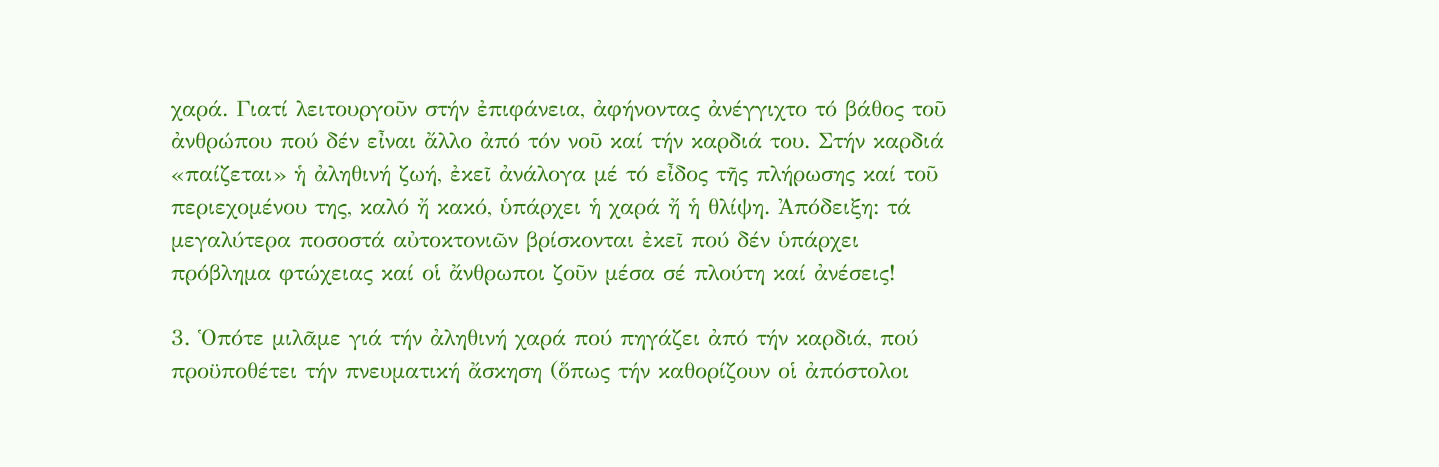χαρά. Γιατί λειτουργοῦν στήν ἐπιφάνεια, ἀφήνοντας ἀνέγγιχτο τό βάθος τοῦ ἀνθρώπου πού δέν εἶναι ἄλλο ἀπό τόν νοῦ καί τήν καρδιά του. Στήν καρδιά «παίζεται» ἡ ἀληθινή ζωή, ἐκεῖ ἀνάλογα μέ τό εἶδος τῆς πλήρωσης καί τοῦ περιεχομένου της, καλό ἤ κακό, ὑπάρχει ἡ χαρά ἤ ἡ θλίψη. Ἀπόδειξη: τά μεγαλύτερα ποσοστά αὐτοκτονιῶν βρίσκονται ἐκεῖ πού δέν ὑπάρχει πρόβλημα φτώχειας καί οἱ ἄνθρωποι ζοῦν μέσα σέ πλούτη καί ἀνέσεις!

3. Ὁπότε μιλᾶμε γιά τήν ἀληθινή χαρά πού πηγάζει ἀπό τήν καρδιά, πού προϋποθέτει τήν πνευματική ἄσκηση (ὅπως τήν καθορίζουν οἱ ἀπόστολοι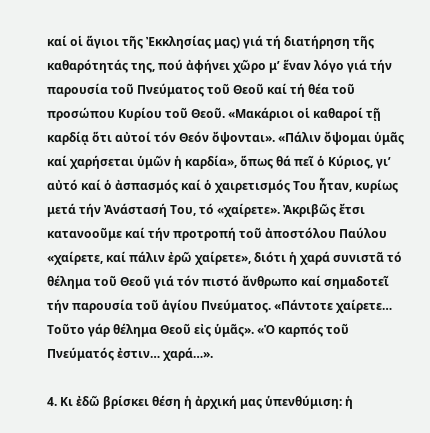καί οἱ ἅγιοι τῆς Ἐκκλησίας μας) γιά τή διατήρηση τῆς καθαρότητάς της, πού ἀφήνει χῶρο μ’ ἕναν λόγο γιά τήν παρουσία τοῦ Πνεύματος τοῦ Θεοῦ καί τή θέα τοῦ προσώπου Κυρίου τοῦ Θεοῦ. «Μακάριοι οἱ καθαροί τῇ καρδίᾳ ὅτι αὐτοί τόν Θεόν ὄψονται». «Πάλιν ὄψομαι ὑμᾶς καί χαρήσεται ὑμῶν ἡ καρδία», ὅπως θά πεῖ ὁ Κύριος, γι’ αὐτό καί ὁ ἀσπασμός καί ὁ χαιρετισμός Του ἦταν, κυρίως μετά τήν Ἀνάστασή Του, τό «χαίρετε». Ἀκριβῶς ἔτσι κατανοοῦμε καί τήν προτροπή τοῦ ἀποστόλου Παύλου «χαίρετε, καί πάλιν ἐρῶ χαίρετε», διότι ἡ χαρά συνιστᾶ τό θέλημα τοῦ Θεοῦ γιά τόν πιστό ἄνθρωπο καί σημαδοτεῖ τήν παρουσία τοῦ ἁγίου Πνεύματος. «Πάντοτε χαίρετε… Τοῦτο γάρ θέλημα Θεοῦ εἰς ὑμᾶς». «Ὁ καρπός τοῦ Πνεύματός ἐστιν… χαρά…».

4. Κι ἐδῶ βρίσκει θέση ἡ ἀρχική μας ὑπενθύμιση: ἡ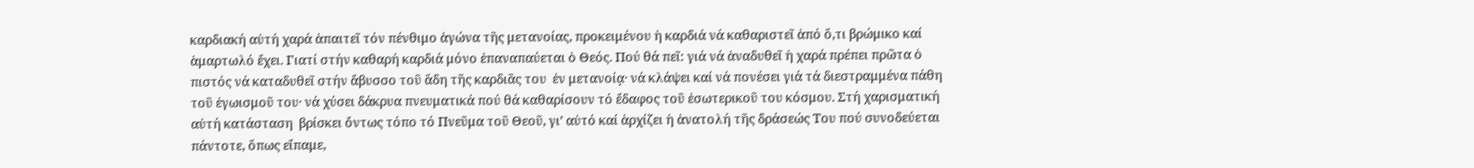καρδιακή αὐτή χαρά ἀπαιτεῖ τόν πένθιμο ἀγώνα τῆς μετανοίας, προκειμένου ἡ καρδιά νά καθαριστεῖ ἀπό ὅ,τι βρώμικο καί ἁμαρτωλό ἔχει. Γιατί στήν καθαρή καρδιά μόνο ἐπαναπαύεται ὁ Θεός. Πού θά πεῖ: γιά νά ἀναδυθεῖ ἡ χαρά πρέπει πρῶτα ὁ πιστός νά καταδυθεῖ στήν ἄβυσσο τοῦ ἅδη τῆς καρδιᾶς του  ἐν μετανοίᾳ· νά κλάψει καί νά πονέσει γιά τά διεστραμμένα πάθη τοῦ ἐγωισμοῦ του· νά χύσει δάκρυα πνευματικά πού θά καθαρίσουν τό ἔδαφος τοῦ ἐσωτερικοῦ του κόσμου. Στή χαρισματική αὐτή κατάσταση  βρίσκει ὄντως τόπο τό Πνεῦμα τοῦ Θεοῦ, γι’ αὐτό καί ἀρχίζει ἡ ἀνατολή τῆς δράσεώς Του πού συνοδεύεται πάντοτε, ὅπως εἴπαμε,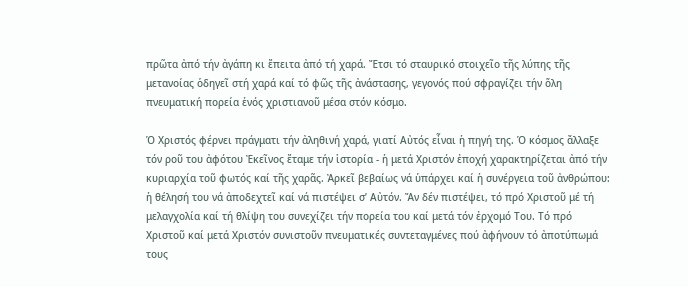πρῶτα ἀπό τήν ἀγάπη κι ἔπειτα ἀπό τή χαρά. Ἔτσι τό σταυρικό στοιχεῖο τῆς λύπης τῆς μετανοίας ὁδηγεῖ στή χαρά καί τό φῶς τῆς ἀνάστασης, γεγονός πού σφραγίζει τήν ὅλη πνευματική πορεία ἑνός χριστιανοῦ μέσα στόν κόσμο.

Ὁ Χριστός φέρνει πράγματι τήν ἀληθινή χαρά, γιατί Αὐτός εἶναι ἡ πηγή της. Ὁ κόσμος ἄλλαξε τόν ροῦ του ἀφότου Ἐκεῖνος ἔταμε τήν ἱστορία - ἡ μετά Χριστόν ἐποχή χαρακτηρίζεται ἀπό τήν κυριαρχία τοῦ φωτός καί τῆς χαρᾶς. Ἀρκεῖ βεβαίως νά ὑπάρχει καί ἡ συνέργεια τοῦ ἀνθρώπου: ἡ θέλησή του νά ἀποδεχτεῖ καί νά πιστέψει σ’ Αὐτόν. Ἄν δέν πιστέψει, τό πρό Χριστοῦ μέ τή μελαγχολία καί τή θλίψη του συνεχίζει τήν πορεία του καί μετά τόν ἐρχομό Του. Τό πρό Χριστοῦ καί μετά Χριστόν συνιστοῦν πνευματικές συντεταγμένες πού ἀφήνουν τό ἀποτύπωμά τους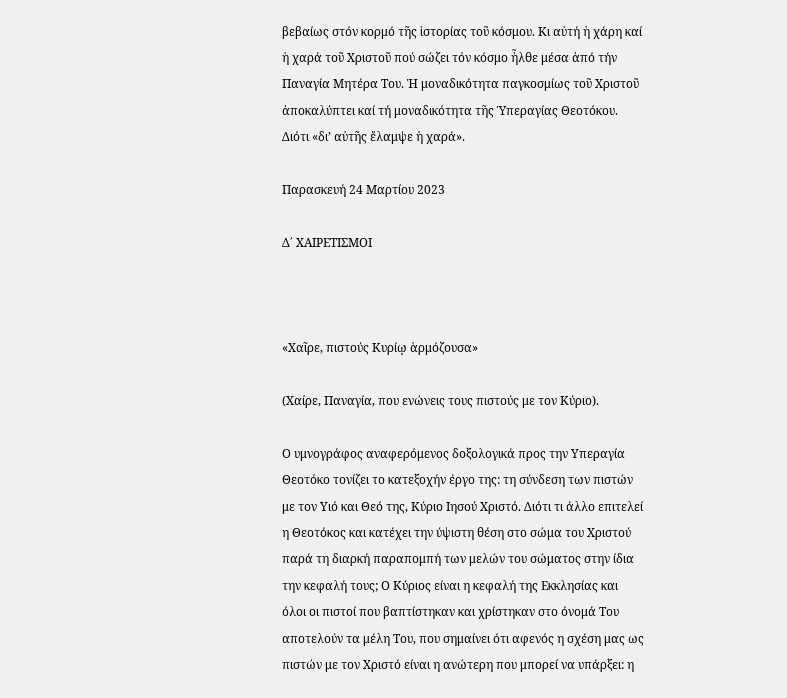βεβαίως στόν κορμό τῆς ἱστορίας τοῦ κόσμου. Κι αὐτή ἡ χάρη καί ἡ χαρά τοῦ Χριστοῦ πού σώζει τόν κόσμο ἦλθε μέσα ἀπό τήν Παναγία Μητέρα Του. Ἡ μοναδικότητα παγκοσμίως τοῦ Χριστοῦ ἀποκαλύπτει καί τή μοναδικότητα τῆς Ὑπεραγίας Θεοτόκου. Διότι «δι’ αὐτῆς ἔλαμψε ἡ χαρά».

Παρασκευή 24 Μαρτίου 2023

Δ΄ ΧΑΙΡΕΤΙΣΜΟΙ



«Χαῖρε, πιστούς Κυρίῳ ἁρμόζουσα»

(Χαίρε, Παναγία, που ενώνεις τους πιστούς με τον Κύριο).

Ο υμνογράφος αναφερόμενος δοξολογικά προς την Υπεραγία Θεοτόκο τονίζει το κατεξοχήν έργο της: τη σύνδεση των πιστών με τον Υιό και Θεό της, Κύριο Ιησού Χριστό. Διότι τι άλλο επιτελεί η Θεοτόκος και κατέχει την ύψιστη θέση στο σώμα του Χριστού παρά τη διαρκή παραπομπή των μελών του σώματος στην ίδια την κεφαλή τους; Ο Κύριος είναι η κεφαλή της Εκκλησίας και όλοι οι πιστοί που βαπτίστηκαν και χρίστηκαν στο όνομά Του αποτελούν τα μέλη Του, που σημαίνει ότι αφενός η σχέση μας ως πιστών με τον Χριστό είναι η ανώτερη που μπορεί να υπάρξει: η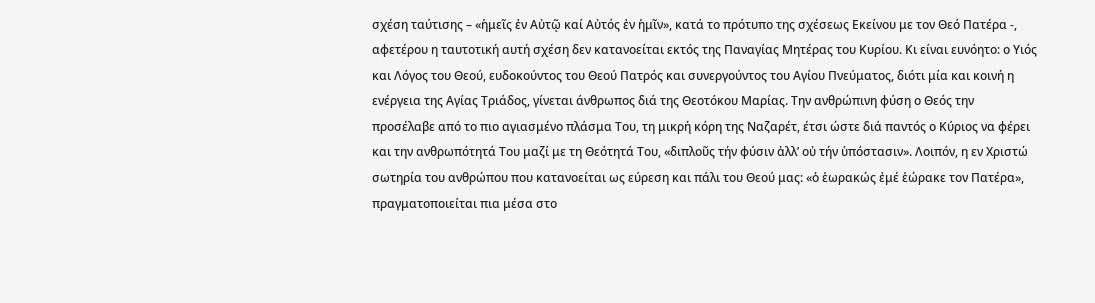σχέση ταύτισης – «ἡμεῖς ἐν Αὐτῷ καί Αὐτός ἐν ἡμῖν», κατά το πρότυπο της σχέσεως Εκείνου με τον Θεό Πατέρα -,  αφετέρου η ταυτοτική αυτή σχέση δεν κατανοείται εκτός της Παναγίας Μητέρας του Κυρίου. Κι είναι ευνόητο: ο Υιός και Λόγος του Θεού, ευδοκούντος του Θεού Πατρός και συνεργούντος του Αγίου Πνεύματος, διότι μία και κοινή η ενέργεια της Αγίας Τριάδος, γίνεται άνθρωπος διά της Θεοτόκου Μαρίας. Την ανθρώπινη φύση ο Θεός την προσέλαβε από το πιο αγιασμένο πλάσμα Του, τη μικρή κόρη της Ναζαρέτ, έτσι ώστε διά παντός ο Κύριος να φέρει και την ανθρωπότητά Του μαζί με τη Θεότητά Του, «διπλοῦς τήν φύσιν ἀλλ’ οὐ τήν ὑπόστασιν». Λοιπόν, η εν Χριστώ σωτηρία του ανθρώπου που κατανοείται ως εύρεση και πάλι του Θεού μας: «ὁ ἑωρακώς ἐμέ ἑώρακε τον Πατέρα», πραγματοποιείται πια μέσα στο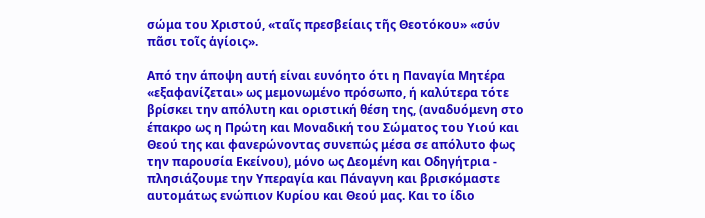σώμα του Χριστού, «ταῖς πρεσβείαις τῆς Θεοτόκου» «σύν πᾶσι τοῖς ἁγίοις».

Από την άποψη αυτή είναι ευνόητο ότι η Παναγία Μητέρα «εξαφανίζεται» ως μεμονωμένο πρόσωπο, ή καλύτερα τότε βρίσκει την απόλυτη και οριστική θέση της, (αναδυόμενη στο έπακρο ως η Πρώτη και Μοναδική του Σώματος του Υιού και Θεού της και φανερώνοντας συνεπώς μέσα σε απόλυτο φως την παρουσία Εκείνου), μόνο ως Δεομένη και Οδηγήτρια - πλησιάζουμε την Υπεραγία και Πάναγνη και βρισκόμαστε αυτομάτως ενώπιον Κυρίου και Θεού μας. Και το ίδιο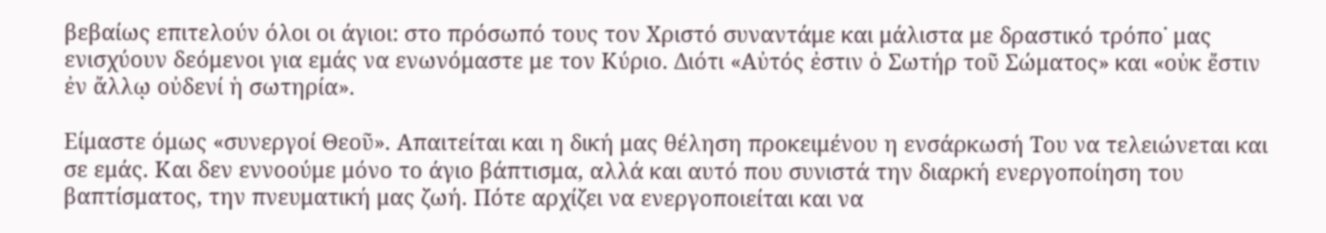βεβαίως επιτελούν όλοι οι άγιοι: στο πρόσωπό τους τον Χριστό συναντάμε και μάλιστα με δραστικό τρόπο˙ μας ενισχύουν δεόμενοι για εμάς να ενωνόμαστε με τον Κύριο. Διότι «Αὐτός ἐστιν ὁ Σωτήρ τοῦ Σώματος» και «οὐκ ἔστιν ἐν ἄλλῳ οὐδενί ἡ σωτηρία».

Είμαστε όμως «συνεργοί Θεοῦ». Απαιτείται και η δική μας θέληση προκειμένου η ενσάρκωσή Του να τελειώνεται και σε εμάς. Και δεν εννοούμε μόνο το άγιο βάπτισμα, αλλά και αυτό που συνιστά την διαρκή ενεργοποίηση του βαπτίσματος, την πνευματική μας ζωή. Πότε αρχίζει να ενεργοποιείται και να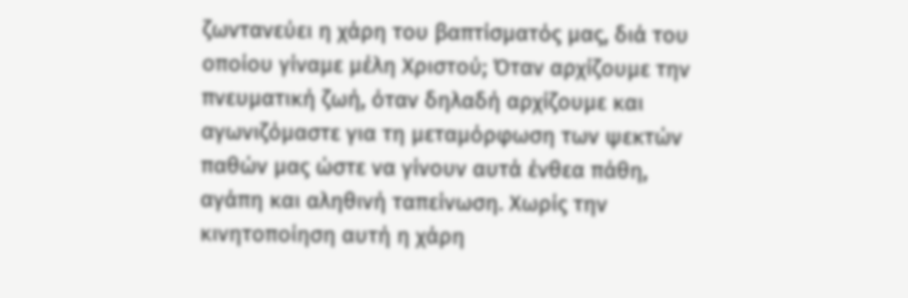ζωντανεύει η χάρη του βαπτίσματός μας, διά του οποίου γίναμε μέλη Χριστού; Όταν αρχίζουμε την πνευματική ζωή, όταν δηλαδή αρχίζουμε και αγωνιζόμαστε για τη μεταμόρφωση των ψεκτών παθών μας ώστε να γίνουν αυτά ένθεα πάθη, αγάπη και αληθινή ταπείνωση. Χωρίς την κινητοποίηση αυτή η χάρη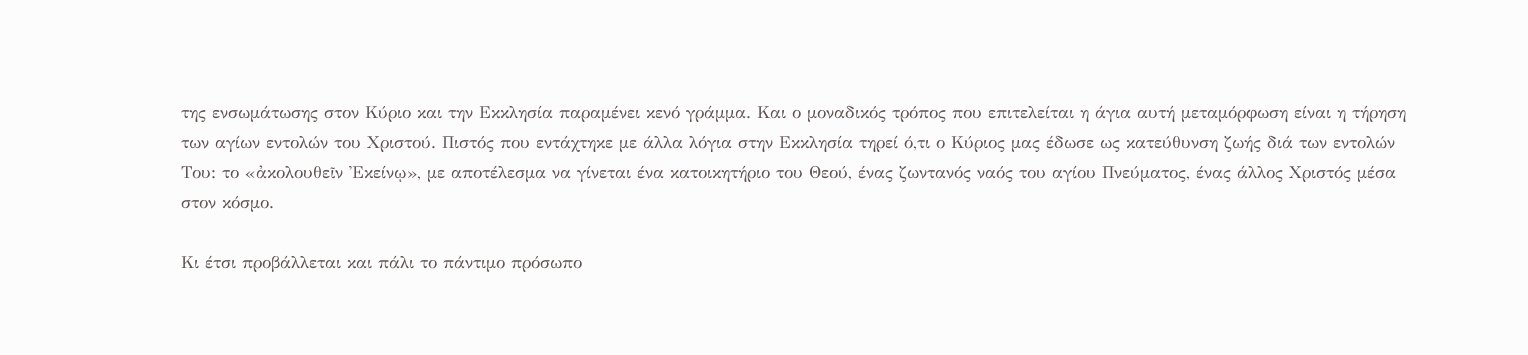της ενσωμάτωσης στον Κύριο και την Εκκλησία παραμένει κενό γράμμα. Και ο μοναδικός τρόπος που επιτελείται η άγια αυτή μεταμόρφωση είναι η τήρηση των αγίων εντολών του Χριστού. Πιστός που εντάχτηκε με άλλα λόγια στην Εκκλησία τηρεί ό,τι ο Κύριος μας έδωσε ως κατεύθυνση ζωής διά των εντολών Του: το «ἀκολουθεῖν Ἐκείνῳ», με αποτέλεσμα να γίνεται ένα κατοικητήριο του Θεού, ένας ζωντανός ναός του αγίου Πνεύματος, ένας άλλος Χριστός μέσα στον κόσμο.

Κι έτσι προβάλλεται και πάλι το πάντιμο πρόσωπο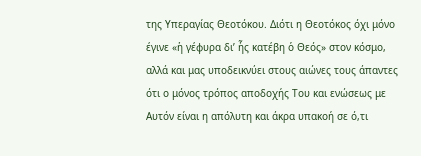της Υπεραγίας Θεοτόκου. Διότι η Θεοτόκος όχι μόνο έγινε «ἡ γέφυρα δι’ ἧς κατέβη ὁ Θεός» στον κόσμο, αλλά και μας υποδεικνύει στους αιώνες τους άπαντες ότι ο μόνος τρόπος αποδοχής Του και ενώσεως με Αυτόν είναι η απόλυτη και άκρα υπακοή σε ό,τι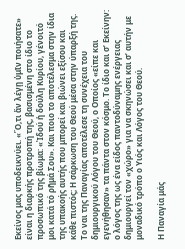Εκείνος μας υποδεικνύει. «Ὅ,τι ἄν λέγῃ ὑμῖν ποιήσατε» είναι η διαρκής προτροπή της, βασισμένη στο ίδιο το προσωπικό της βίωμα: «Ἰδού ἡ δούλη Κυρίου, γένοιτό μοι κατά τό ρῆμά Σου». Και ποιο το αποτέλεσμα στην ίδια της υπακοής αυτής που μπορεί και βιώνει εξίσου και κάθε πιστός; Η σάρκωση του Θεού μέσα στην ύπαρξή της. Το ναι της Παναγίας αποτέλεσε τη συνέχεια του δημιουργικού Λόγου του Θεού, ο Οποίος «είπε και εγενήθησαν» τα πάντα στον κόσμο. Το ίδιο και σ’ Εκείνην: ο λόγος της ως ένα είδος παντοδύναμης ενέργειας δημιουργεί τον «χώρο» για να σκηνώσει και σ’ αυτήν με μοναδικό τρόπο ο Υιός και Λόγος του Θεού.

Η Παναγία μάς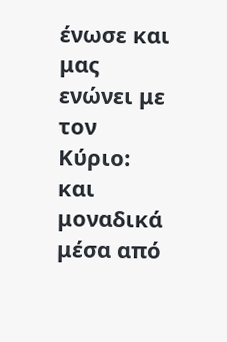ένωσε και μας ενώνει με τον Κύριο: και μοναδικά μέσα από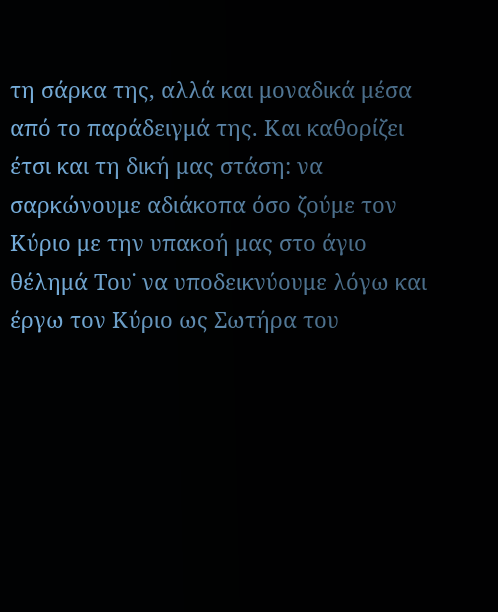τη σάρκα της, αλλά και μοναδικά μέσα από το παράδειγμά της. Και καθορίζει έτσι και τη δική μας στάση: να σαρκώνουμε αδιάκοπα όσο ζούμε τον Κύριο με την υπακοή μας στο άγιο θέλημά Του˙ να υποδεικνύουμε λόγω και έργω τον Κύριο ως Σωτήρα του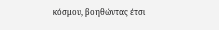κόσμου, βοηθώντας έτσι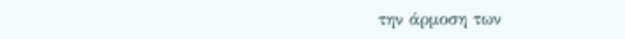την άρμοση των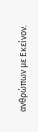ανθρώπων με Εκείνον.